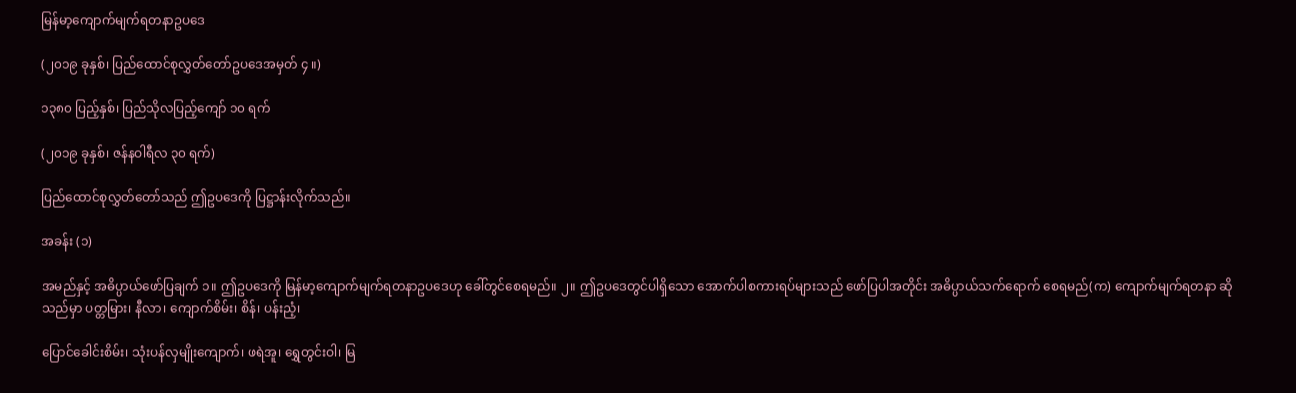မြန်မာ့ကျောက်မျက်ရတနာဥပဒေ

(၂၀၁၉ ခုနှစ်၊ ပြည်ထောင်စုလွှတ်တော်ဥပဒေအမှတ် ၄ ။)

၁၃၈၀ ပြည့်နှစ်၊ ပြည်သိုလပြည့်ကျော် ၁၀ ရက်

(၂၀၁၉ ခုနှစ်၊ ဇန်နဝါရီလ ၃၀ ရက်)

ပြည်ထောင်စုလွှတ်တော်သည် ဤဥပဒေကို ပြဋ္ဌာန်းလိုက်သည်။

အခန်း (၁)

အမည်နှင့် အဓိပ္ပာယ်ဖော်ပြချက် ၁။ ဤဥပဒေကို မြန်မာ့ကျောက်မျက်ရတနာဥပဒေဟု ခေါ်တွင်စေရမည်။ ၂။ ဤဥပဒေတွင်ပါရှိသော အောက်ပါစကားရပ်များသည် ဖော်ပြပါအတိုင်း အဓိပ္ပာယ်သက်ရောက် စေရမည်(က) ကျောက်မျက်ရတနာ ဆိုသည်မှာ ပတ္တမြား၊ နီလာ၊ ကျောက်စိမ်း၊ စိန်၊ ပန်းညံ့၊

ပြောင်ခေါင်းစိမ်း၊ သုံးပန်လှမျိုးကျောက်၊ ဖရဲအူ၊ ရွှေတွင်းဝါ၊ မြ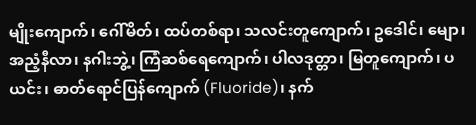မျိုးကျောက်၊ ဂေါ်မိတ်၊ ထပ်တစ်ရာ၊ သလင်းတူကျောက်၊ ဥဒေါင်၊ မျော၊ အညံ့နီလာ၊ နဂါးဘွဲ့၊ ကြံဆစ်ရေကျောက်၊ ပါလဒုတ္တာ၊ မြတူကျောက်၊ ပယင်း၊ ဓာတ်ရောင်ပြန်ကျောက် (Fluoride)၊ နက်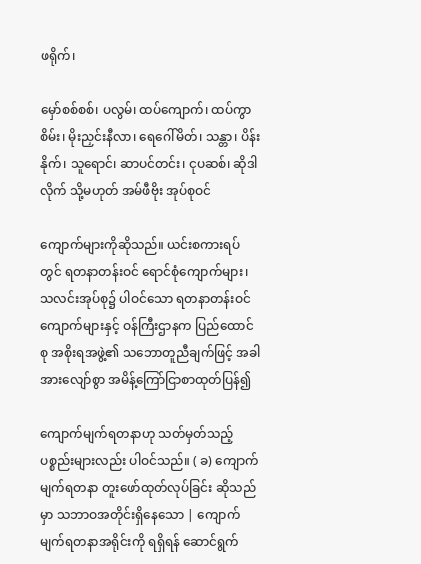ဖရိုက်၊

မှော်စစ်စစ်၊ ပလွမ်၊ ထပ်ကျောက်၊ ထပ်ကွာစိမ်း၊ မိုးညှင်းနီလာ၊ ရေဂေါ်မိတ်၊ သန္တာ၊ ပိန်းနိုက်၊ သူရောင်၊ ဆာပင်တင်း၊ ငုပဆစ်၊ ဆိုဒါလိုက် သို့မဟုတ် အမ်ဖီဗိုး အုပ်စုဝင်

ကျောက်များကိုဆိုသည်။ ယင်းစကားရပ်တွင် ရတနာတန်းဝင် ရောင်စုံကျောက်များ၊ သလင်းအုပ်စု၌ ပါဝင်သော ရတနာတန်းဝင်ကျောက်များနှင့် ဝန်ကြီးဌာနက ပြည်ထောင်စု အစိုးရအဖွဲ့၏ သဘောတူညီချက်ဖြင့် အခါအားလျော်စွာ အမိန့်ကြော်ငြာစာထုတ်ပြန်၍

ကျောက်မျက်ရတနာဟု သတ်မှတ်သည့် ပစ္စည်းများလည်း ပါဝင်သည်။ ( ခ) ကျောက်မျက်ရတနာ တူးဖော်ထုတ်လုပ်ခြင်း ဆိုသည်မှာ သဘာဝအတိုင်းရှိနေသော | ကျောက်မျက်ရတနာအရိုင်းကို ရရှိရန် ဆောင်ရွက်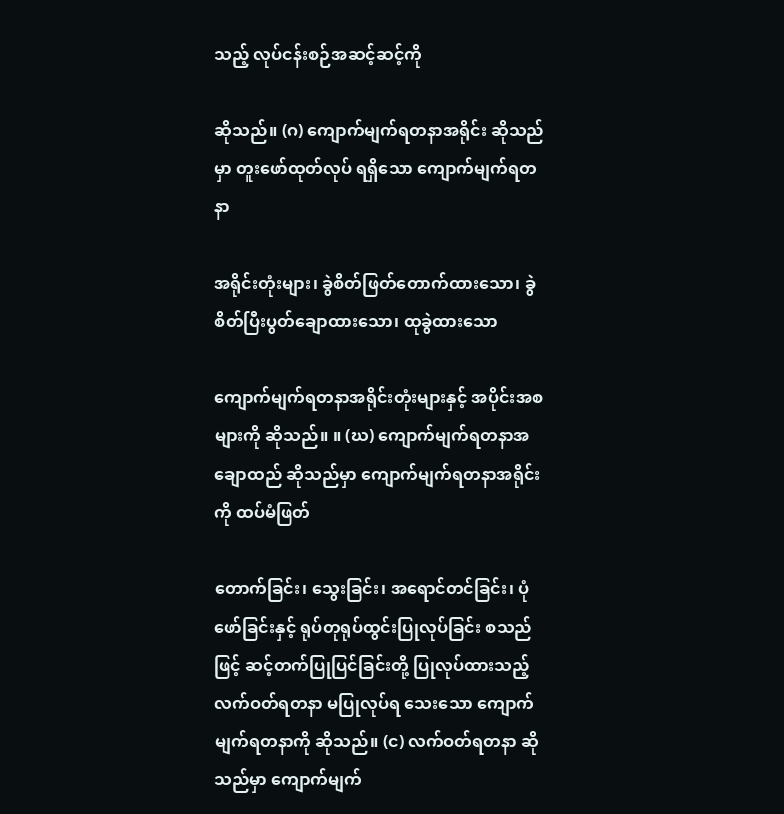သည့် လုပ်ငန်းစဉ်အဆင့်ဆင့်ကို

ဆိုသည်။ (ဂ) ကျောက်မျက်ရတနာအရိုင်း ဆိုသည်မှာ တူးဖော်ထုတ်လုပ် ရရှိသော ကျောက်မျက်ရတနာ

အရိုင်းတုံးများ၊ ခွဲစိတ်ဖြတ်တောက်ထားသော၊ ခွဲစိတ်ပြီးပွတ်ချောထားသော၊ ထုခွဲထားသော

ကျောက်မျက်ရတနာအရိုင်းတုံးများနှင့် အပိုင်းအစများကို ဆိုသည်။ ။ (ဃ) ကျောက်မျက်ရတနာအချောထည် ဆိုသည်မှာ ကျောက်မျက်ရတနာအရိုင်းကို ထပ်မံဖြတ်

တောက်ခြင်း၊ သွေးခြင်း၊ အရောင်တင်ခြင်း၊ ပုံဖော်ခြင်းနှင့် ရုပ်တုရုပ်ထွင်းပြုလုပ်ခြင်း စသည်ဖြင့် ဆင့်တက်ပြုပြင်ခြင်းတို့ ပြုလုပ်ထားသည့် လက်ဝတ်ရတနာ မပြုလုပ်ရ သေးသော ကျောက်မျက်ရတနာကို ဆိုသည်။ (င) လက်ဝတ်ရတနာ ဆိုသည်မှာ ကျောက်မျက်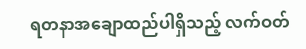ရတနာအချောထည်ပါရှိသည့် လက်ဝတ်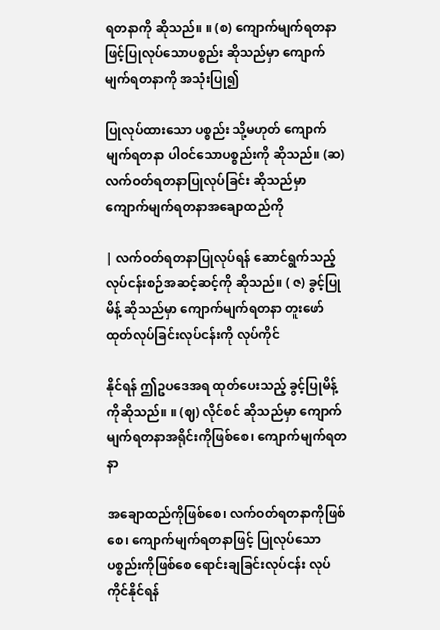ရတနာကို ဆိုသည်။ ။ (စ) ကျောက်မျက်ရတနာဖြင့်ပြုလုပ်သောပစ္စည်း ဆိုသည်မှာ ကျောက်မျက်ရတနာကို အသုံးပြု၍

ပြုလုပ်ထားသော ပစ္စည်း သို့မဟုတ် ကျောက်မျက်ရတနာ ပါဝင်သောပစ္စည်းကို ဆိုသည်။ (ဆ) လက်ဝတ်ရတနာပြုလုပ်ခြင်း ဆိုသည်မှာ ကျောက်မျက်ရတနာအချောထည်ကို

| လက်ဝတ်ရတနာပြုလုပ်ရန် ဆောင်ရွက်သည့် လုပ်ငန်းစဉ်အဆင့်ဆင့်ကို ဆိုသည်။ ( ဇ) ခွင့်ပြုမိန့် ဆိုသည်မှာ ကျောက်မျက်ရတနာ တူးဖော်ထုတ်လုပ်ခြင်းလုပ်ငန်းကို လုပ်ကိုင်

နိုင်ရန် ဤဥပဒေအရ ထုတ်ပေးသည့် ခွင့်ပြုမိန့်ကိုဆိုသည်။ ။ (ဈ) လိုင်စင် ဆိုသည်မှာ ကျောက်မျက်ရတနာအရိုင်းကိုဖြစ်စေ၊ ကျောက်မျက်ရတနာ

အချောထည်ကိုဖြစ်စေ၊ လက်ဝတ်ရတနာကိုဖြစ်စေ၊ ကျောက်မျက်ရတနာဖြင့် ပြုလုပ်သော ပစ္စည်းကိုဖြစ်စေ ရောင်းချခြင်းလုပ်ငန်း လုပ်ကိုင်နိုင်ရန်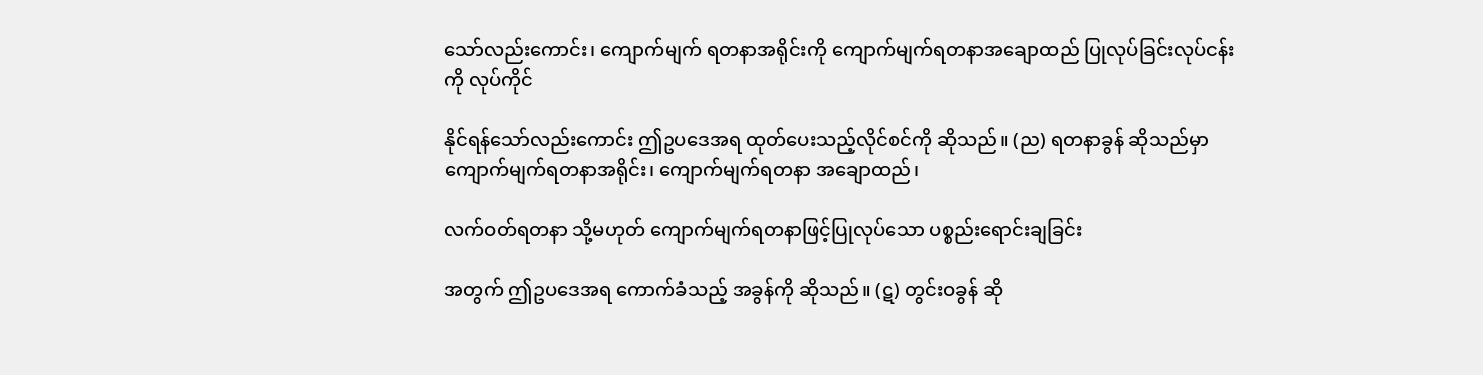သော်လည်းကောင်း၊ ကျောက်မျက် ရတနာအရိုင်းကို ကျောက်မျက်ရတနာအချောထည် ပြုလုပ်ခြင်းလုပ်ငန်းကို လုပ်ကိုင်

နိုင်ရန်သော်လည်းကောင်း ဤဥပဒေအရ ထုတ်ပေးသည့်လိုင်စင်ကို ဆိုသည်။ (ည) ရတနာခွန် ဆိုသည်မှာ ကျောက်မျက်ရတနာအရိုင်း၊ ကျောက်မျက်ရတနာ အချောထည်၊

လက်ဝတ်ရတနာ သို့မဟုတ် ကျောက်မျက်ရတနာဖြင့်ပြုလုပ်သော ပစ္စည်းရောင်းချခြင်း

အတွက် ဤဥပဒေအရ ကောက်ခံသည့် အခွန်ကို ဆိုသည်။ (ဋ) တွင်းဝခွန် ဆို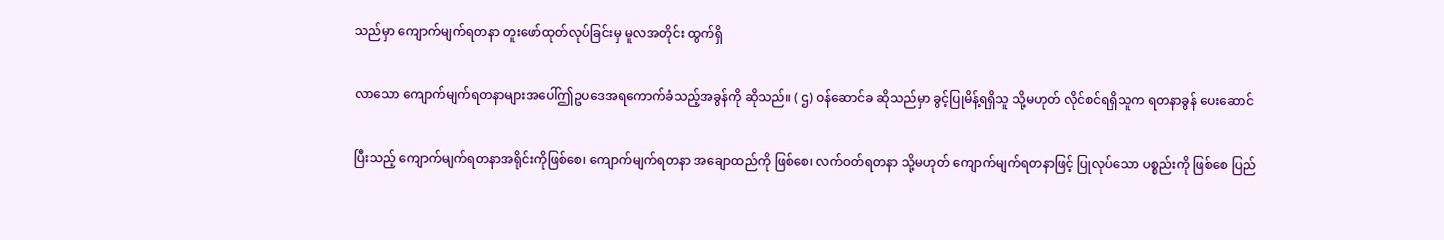သည်မှာ ကျောက်မျက်ရတနာ တူးဖော်ထုတ်လုပ်ခြင်းမှ မူလအတိုင်း ထွက်ရှိ

လာသော ကျောက်မျက်ရတနာများအပေါ်ဤဥပဒေအရကောက်ခံသည့်အခွန်ကို ဆိုသည်။ ( ဌ) ဝန်ဆောင်ခ ဆိုသည်မှာ ခွင့်ပြုမိန့်ရရှိသူ သို့မဟုတ် လိုင်စင်ရရှိသူက ရတနာခွန် ပေးဆောင်

ပြီးသည့် ကျောက်မျက်ရတနာအရိုင်းကိုဖြစ်စေ၊ ကျောက်မျက်ရတနာ အချောထည်ကို ဖြစ်စေ၊ လက်ဝတ်ရတနာ သို့မဟုတ် ကျောက်မျက်ရတနာဖြင့် ပြုလုပ်သော ပစ္စည်းကို ဖြစ်စေ ပြည်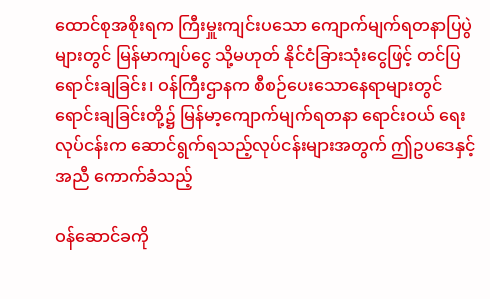ထောင်စုအစိုးရက ကြီးမှူးကျင်းပသော ကျောက်မျက်ရတနာပြပွဲများတွင် မြန်မာကျပ်ငွေ သို့မဟုတ် နိုင်ငံခြားသုံးငွေဖြင့် တင်ပြရောင်းချခြင်း၊ ဝန်ကြီးဌာနက စီစဉ်ပေးသောနေရာများတွင် ရောင်းချခြင်းတို့၌ မြန်မာ့ကျောက်မျက်ရတနာ ရောင်းဝယ် ရေးလုပ်ငန်းက ဆောင်ရွက်ရသည့်လုပ်ငန်းများအတွက် ဤဥပဒေနှင့်အညီ ကောက်ခံသည့်

ဝန်ဆောင်ခကို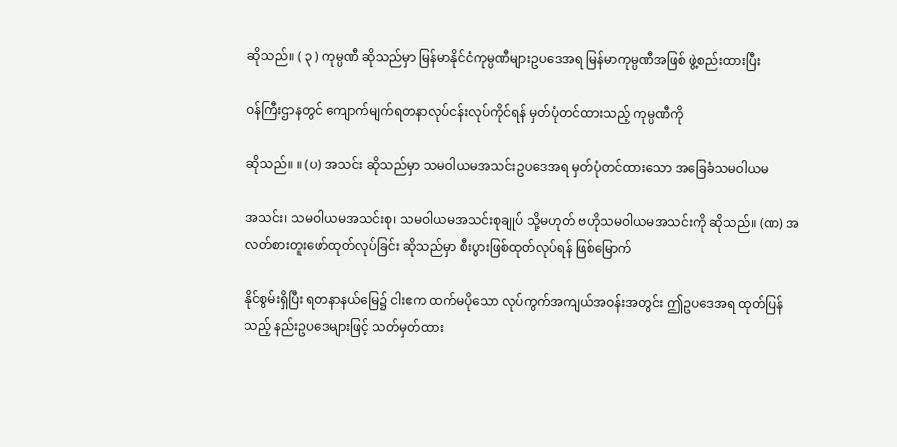ဆိုသည်။ ( ၃ ) ကုမ္ပဏီ ဆိုသည်မှာ မြန်မာနိုင်ငံကုမ္ပဏီများဥပဒေအရ မြန်မာကုမ္ပဏီအဖြစ် ဖွဲ့စည်းထားပြီး

ဝန်ကြီးဌာနတွင် ကျောက်မျက်ရတနာလုပ်ငန်းလုပ်ကိုင်ရန် မှတ်ပုံတင်ထားသည့် ကုမ္ပဏီကို

ဆိုသည်။ ။ (ပ) အသင်း ဆိုသည်မှာ သမဝါယမအသင်းဥပဒေအရ မှတ်ပုံတင်ထားသော အခြေခံသမဝါယမ

အသင်း၊ သမဝါယမအသင်းစု၊ သမဝါယမအသင်းစုချုပ် သို့မဟုတ် ဗဟိုသမဝါယမအသင်းကို ဆိုသည်။ (ဏ) အလတ်စားတူးဖော်ထုတ်လုပ်ခြင်း ဆိုသည်မှာ စီးပွားဖြစ်ထုတ်လုပ်ရန် ဖြစ်မြောက်

နိုင်စွမ်းရှိပြီး ရတနာနယ်မြေ၌ ငါးဧက ထက်မပိုသော လုပ်ကွက်အကျယ်အဝန်းအတွင်း ဤဥပဒေအရ ထုတ်ပြန်သည့် နည်းဥပဒေများဖြင့် သတ်မှတ်ထား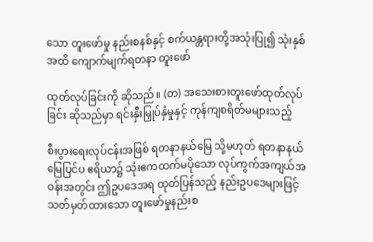သော တူးဖော်မှု နည်းစနစ်နှင့် စက်ယန္တရားတို့အသုံးပြု၍ သုံးနှစ်အထိ ကျောက်မျက်ရတနာ တူးဖော်

ထုတ်လုပ်ခြင်းကို ဆိုသည်။ (တ) အသေးစားတူးဖော်ထုတ်လုပ်ခြင်း ဆိုသည်မှာ ရင်းနှီးမြှုပ်နှံမှုနှင့် ကုန်ကျစရိတ်မများသည့်

စီးပွားရေးလုပ်ငန်းအဖြစ် ရတနာနယ်မြေ သို့မဟုတ် ရတနာနယ်မြေပြင်ပ ဧရိယာ၌ သုံးဧကထက်မပိုသော လုပ်ကွက်အကျယ်အဝန်းအတွင်း ဤဥပဒေအရ ထုတ်ပြန်သည့် နည်းဥပဒေများဖြင့် သတ်မှတ်ထားသော တူးဖော်မှုနည်းစ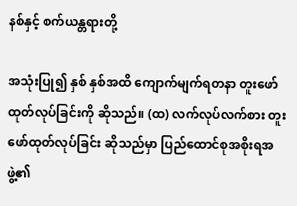နစ်နှင့် စက်ယန္တရားတို့

အသုံးပြု၍ နှစ် နှစ်အထိ ကျောက်မျက်ရတနာ တူးဖော်ထုတ်လုပ်ခြင်းကို ဆိုသည်။ (ထ) လက်လုပ်လက်စား တူးဖော်ထုတ်လုပ်ခြင်း ဆိုသည်မှာ ပြည်ထောင်စုအစိုးရအဖွဲ့၏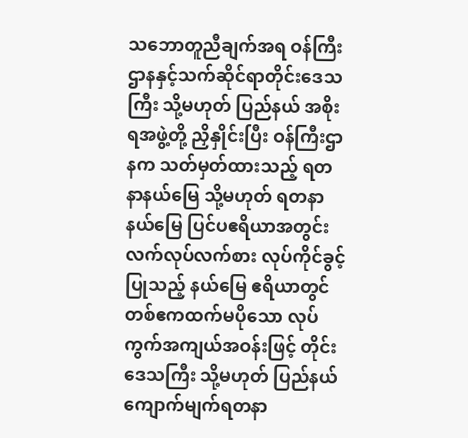သဘောတူညီချက်အရ ဝန်ကြီးဌာနနှင့်သက်ဆိုင်ရာတိုင်းဒေသကြီး သို့မဟုတ် ပြည်နယ် အစိုးရအဖွဲ့တို့ ညှိနှိုင်းပြီး ဝန်ကြီးဌာနက သတ်မှတ်ထားသည့် ရတနာနယ်မြေ သို့မဟုတ် ရတနာနယ်မြေ ပြင်ပဧရိယာအတွင်း လက်လုပ်လက်စား လုပ်ကိုင်ခွင့်ပြုသည့် နယ်မြေ ဧရိယာတွင် တစ်ဧကထက်မပိုသော လုပ်ကွက်အကျယ်အဝန်းဖြင့် တိုင်းဒေသကြီး သို့မဟုတ် ပြည်နယ် ကျောက်မျက်ရတနာ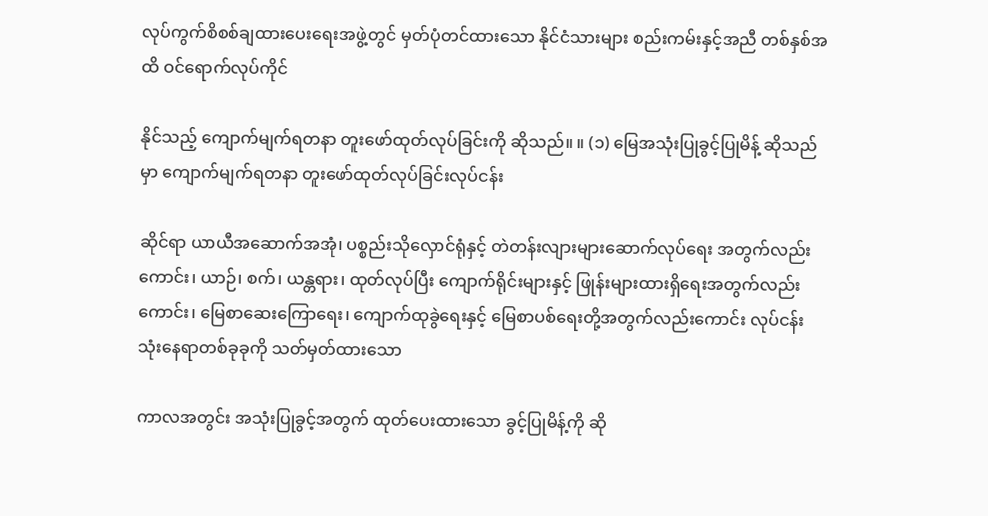လုပ်ကွက်စိစစ်ချထားပေးရေးအဖွဲ့တွင် မှတ်ပုံတင်ထားသော နိုင်ငံသားများ စည်းကမ်းနှင့်အညီ တစ်နှစ်အထိ ဝင်ရောက်လုပ်ကိုင်

နိုင်သည့် ကျောက်မျက်ရတနာ တူးဖော်ထုတ်လုပ်ခြင်းကို ဆိုသည်။ ။ (၁) မြေအသုံးပြုခွင့်ပြုမိန့် ဆိုသည်မှာ ကျောက်မျက်ရတနာ တူးဖော်ထုတ်လုပ်ခြင်းလုပ်ငန်း

ဆိုင်ရာ ယာယီအဆောက်အအုံ၊ ပစ္စည်းသိုလှောင်ရုံနှင့် တဲတန်းလျားများဆောက်လုပ်ရေး အတွက်လည်းကောင်း၊ ယာဉ်၊ စက်၊ ယန္တရား၊ ထုတ်လုပ်ပြီး ကျောက်ရိုင်းများနှင့် ဖြုန်းများထားရှိရေးအတွက်လည်းကောင်း၊ မြေစာဆေးကြောရေး၊ ကျောက်ထုခွဲရေးနှင့် မြေစာပစ်ရေးတို့အတွက်လည်းကောင်း လုပ်ငန်းသုံးနေရာတစ်ခုခုကို သတ်မှတ်ထားသော

ကာလအတွင်း အသုံးပြုခွင့်အတွက် ထုတ်ပေးထားသော ခွင့်ပြုမိန့်ကို ဆို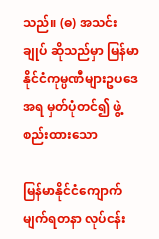သည်။ (ဓ) အသင်းချုပ် ဆိုသည်မှာ မြန်မာနိုင်ငံကုမ္ပဏီများဥပဒေအရ မှတ်ပုံတင်၍ ဖွဲ့စည်းထားသော

မြန်မာနိုင်ငံကျောက်မျက်ရတနာ လုပ်ငန်း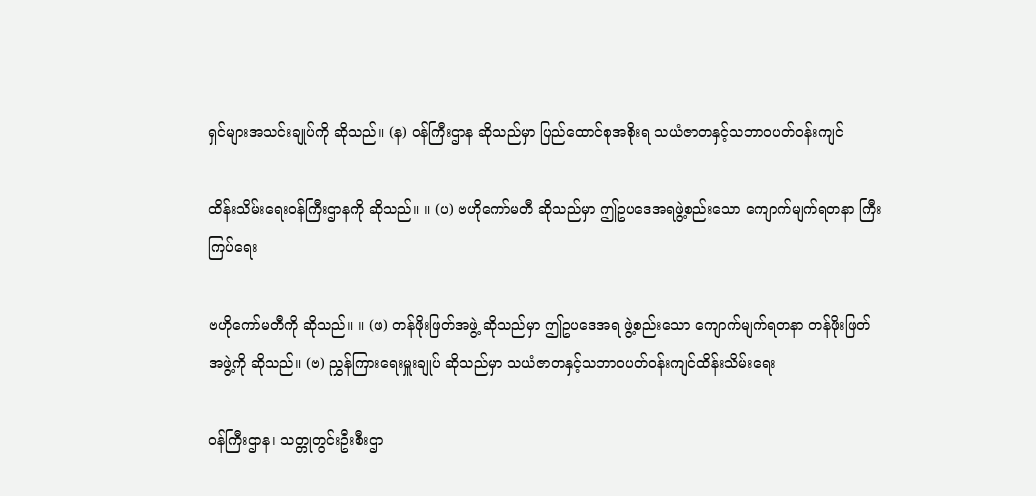ရှင်များအသင်းချုပ်ကို ဆိုသည်။ (န) ဝန်ကြီးဌာန ဆိုသည်မှာ ပြည်ထောင်စုအစိုးရ သယံဇာတနှင့်သဘာဝပတ်ဝန်းကျင်

ထိန်းသိမ်းရေးဝန်ကြီးဌာနကို ဆိုသည်။ ။ (ပ) ဗဟိုကော်မတီ ဆိုသည်မှာ ဤဥပဒေအရဖွဲ့စည်းသော ကျောက်မျက်ရတနာ ကြီးကြပ်ရေး

ဗဟိုကော်မတီကို ဆိုသည်။ ။ (ဖ) တန်ဖိုးဖြတ်အဖွဲ့ ဆိုသည်မှာ ဤဥပဒေအရ ဖွဲ့စည်းသော ကျောက်မျက်ရတနာ တန်ဖိုးဖြတ်အဖွဲ့ကို ဆိုသည်။ (ဗ) ညွှန်ကြားရေးမှူးချုပ် ဆိုသည်မှာ သယံဇာတနှင့်သဘာဝပတ်ဝန်းကျင်ထိန်းသိမ်းရေး

ဝန်ကြီးဌာန၊ သတ္တုတွင်းဦးစီးဌာ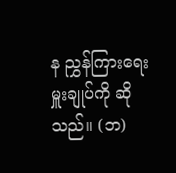န ညွှန်ကြားရေးမှူးချုပ်ကို ဆိုသည်။ (ဘ)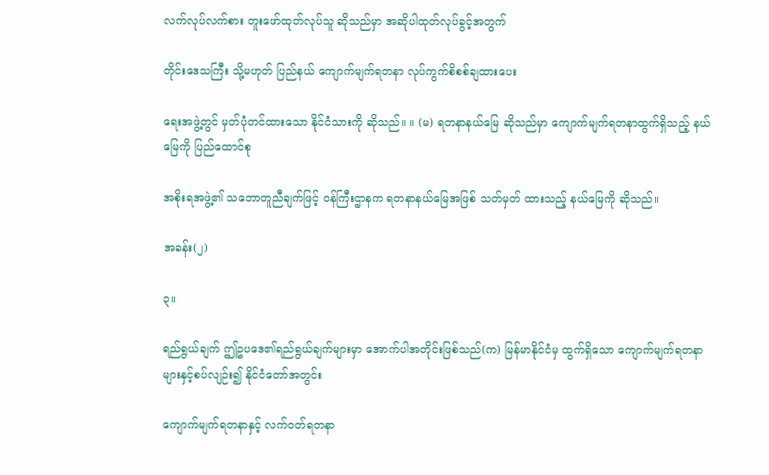လက်လုပ်လက်စား တူးဖော်ထုတ်လုပ်သူ ဆိုသည်မှာ အဆိုပါထုတ်လုပ်ခွင့်အတွက်

တိုင်းဒေသကြီး သို့မဟုတ် ပြည်နယ် ကျောက်မျက်ရတနာ လုပ်ကွက်စိစစ်ချထားပေး

ရေးအဖွဲ့တွင် မှတ်ပုံတင်ထားသော နိုင်ငံသားကို ဆိုသည်။ ။ (မ) ရတနာနယ်မြေ ဆိုသည်မှာ ကျောက်မျက်ရတနာထွက်ရှိသည့် နယ်မြေကို ပြည်ထောင်စု

အစိုးရအဖွဲ့၏ သဘောတူညီချက်ဖြင့် ဝန်ကြီးဌာနက ရတနာနယ်မြေအဖြစ် သတ်မှတ် ထားသည့် နယ်မြေကို ဆိုသည်။

အခန်း(၂)

၃။

ရည်ရွယ်ချက် ဤဥပဒေ၏ရည်ရွယ်ချက်များမှာ အောက်ပါအတိုင်းဖြစ်သည်(က) မြန်မာနိုင်ငံမှ ထွက်ရှိသော ကျောက်မျက်ရတနာများနှင့်စပ်လျဉ်း၍ နိုင်ငံတော်အတွင်း

ကျောက်မျက်ရတနာနှင့် လက်ဝတ်ရတနာ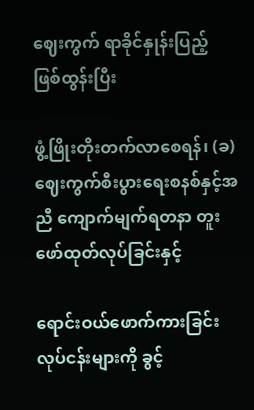ဈေးကွက် ရာခိုင်နှုန်းပြည့် ဖြစ်ထွန်းပြီး

ဖွံ့ဖြိုးတိုးတက်လာစေရန်၊ (ခ) ဈေးကွက်စီးပွားရေးစနစ်နှင့်အညီ ကျောက်မျက်ရတနာ တူးဖော်ထုတ်လုပ်ခြင်းနှင့်

ရောင်းဝယ်ဖောက်ကားခြင်း လုပ်ငန်းများကို ခွင့်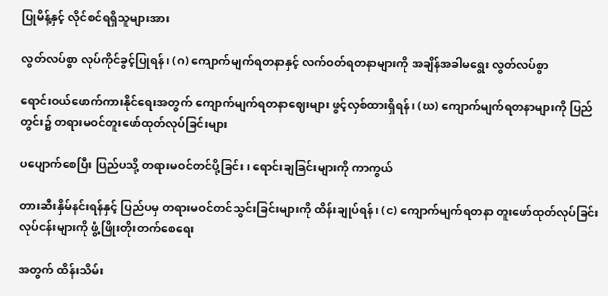ပြုမိန့်နှင့် လိုင်စင်ရရှိသူများအား

လွတ်လပ်စွာ လုပ်ကိုင်ခွင့်ပြုရန်၊ (ဂ) ကျောက်မျက်ရတနာနှင့် လက်ဝတ်ရတနာများကို အချိန်အခါမရွေး လွတ်လပ်စွာ

ရောင်းဝယ်ဖောက်ကားနိုင်ရေးအတွက် ကျောက်မျက်ရတနာဈေးများ ဖွင့်လှစ်ထားရှိရန်၊ (ဃ) ကျောက်မျက်ရတနာများကို ပြည်တွင်း၌ တရားမဝင်တူးဖော်ထုတ်လုပ်ခြင်းများ

ပပျောက်စေပြီး ပြည်ပသို့ တရားမဝင်တင်ပို့ခြင်း၊ ရောင်းချခြင်းများကို ကာကွယ်

တားဆီးနှိမ်နင်းရန်နှင့် ပြည်ပမှ တရားမဝင်တင်သွင်းခြင်းများကို ထိန်းချုပ်ရန်၊ (င) ကျောက်မျက်ရတနာ တူးဖော်ထုတ်လုပ်ခြင်းလုပ်ငန်းများကို ဖွံ့ဖြိုးတိုးတက်စေရေး

အတွက် ထိန်းသိမ်း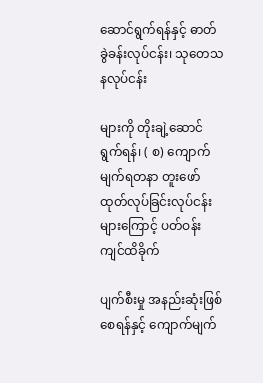ဆောင်ရွက်ရန်နှင့် ဓာတ်ခွဲခန်းလုပ်ငန်း၊ သုတေသနလုပ်ငန်း

များကို တိုးချဲ့ဆောင်ရွက်ရန်၊ ( စ) ကျောက်မျက်ရတနာ တူးဖော်ထုတ်လုပ်ခြင်းလုပ်ငန်းများကြောင့် ပတ်ဝန်းကျင်ထိခိုက်

ပျက်စီးမှု အနည်းဆုံးဖြစ်စေရန်နှင့် ကျောက်မျက်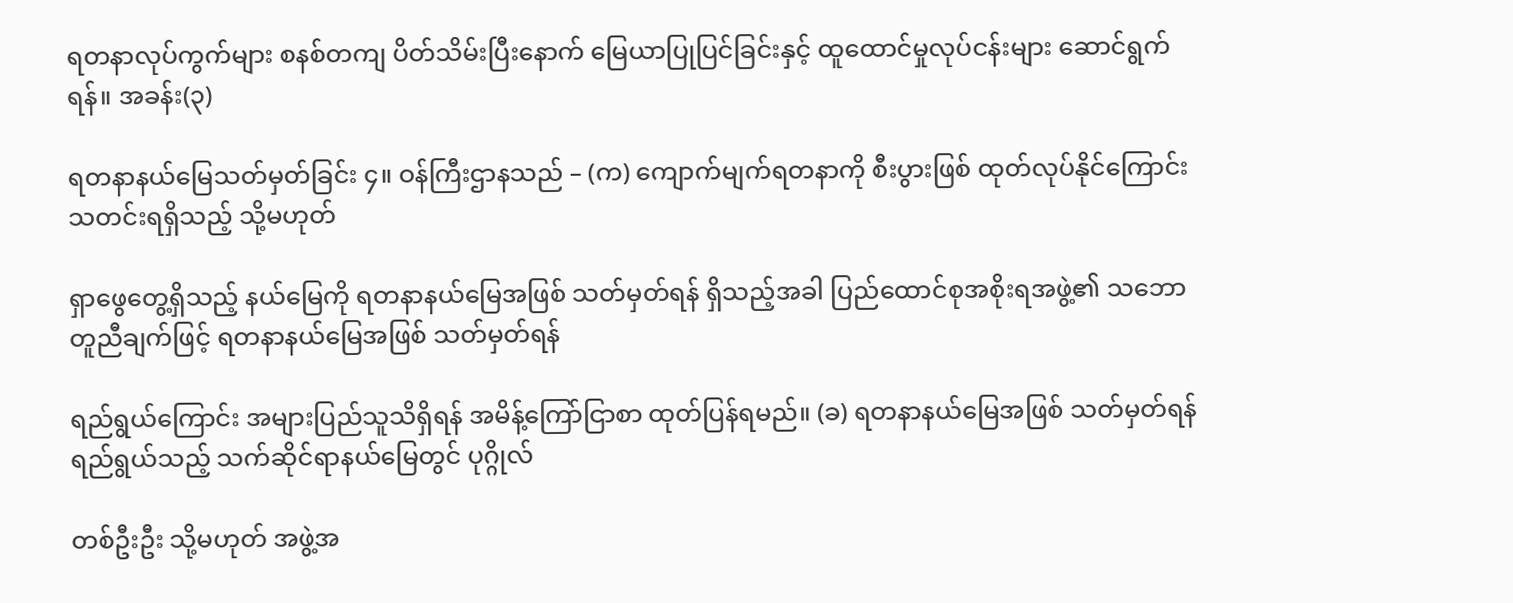ရတနာလုပ်ကွက်များ စနစ်တကျ ပိတ်သိမ်းပြီးနောက် မြေယာပြုပြင်ခြင်းနှင့် ထူထောင်မှုလုပ်ငန်းများ ဆောင်ရွက်ရန်။ အခန်း(၃)

ရတနာနယ်မြေသတ်မှတ်ခြင်း ၄။ ဝန်ကြီးဌာနသည် – (က) ကျောက်မျက်ရတနာကို စီးပွားဖြစ် ထုတ်လုပ်နိုင်ကြောင်း သတင်းရရှိသည့် သို့မဟုတ်

ရှာဖွေတွေ့ရှိသည့် နယ်မြေကို ရတနာနယ်မြေအဖြစ် သတ်မှတ်ရန် ရှိသည့်အခါ ပြည်ထောင်စုအစိုးရအဖွဲ့၏ သဘောတူညီချက်ဖြင့် ရတနာနယ်မြေအဖြစ် သတ်မှတ်ရန်

ရည်ရွယ်ကြောင်း အများပြည်သူသိရှိရန် အမိန့်ကြော်ငြာစာ ထုတ်ပြန်ရမည်။ (ခ) ရတနာနယ်မြေအဖြစ် သတ်မှတ်ရန် ရည်ရွယ်သည့် သက်ဆိုင်ရာနယ်မြေတွင် ပုဂ္ဂိုလ်

တစ်ဦးဦး သို့မဟုတ် အဖွဲ့အ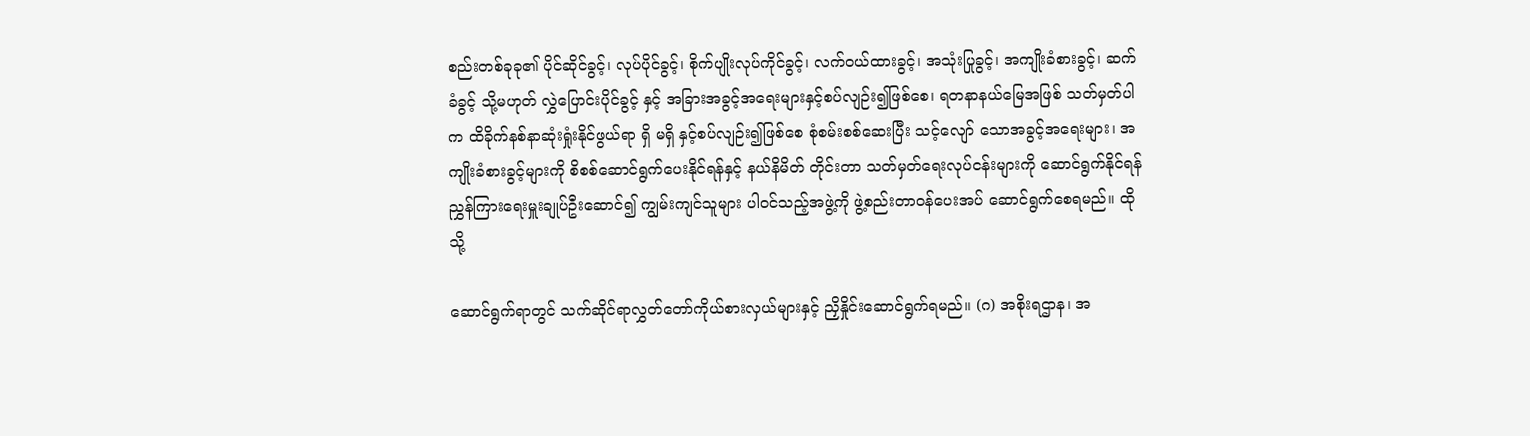စည်းတစ်ခုခု၏ ပိုင်ဆိုင်ခွင့်၊ လုပ်ပိုင်ခွင့်၊ စိုက်ပျိုးလုပ်ကိုင်ခွင့်၊ လက်ဝယ်ထားခွင့်၊ အသုံးပြုခွင့်၊ အကျိုးခံစားခွင့်၊ ဆက်ခံခွင့် သို့မဟုတ် လွှဲပြောင်းပိုင်ခွင့် နှင့် အခြားအခွင့်အရေးများနှင့်စပ်လျဉ်း၍ဖြစ်စေ၊ ရတနာနယ်မြေအဖြစ် သတ်မှတ်ပါက ထိခိုက်နစ်နာဆုံးရှုံးနိုင်ဖွယ်ရာ ရှိ မရှိ နှင့်စပ်လျဉ်း၍ဖြစ်စေ စုံစမ်းစစ်ဆေးပြီး သင့်လျော် သောအခွင့်အရေးများ၊ အကျိုးခံစားခွင့်များကို စိစစ်ဆောင်ရွက်ပေးနိုင်ရန်နှင့် နယ်နိမိတ် တိုင်းတာ သတ်မှတ်ရေးလုပ်ငန်းများကို ဆောင်ရွက်နိုင်ရန် ညွှန်ကြားရေးမှူးချုပ်ဦးဆောင်၍ ကျွမ်းကျင်သူများ ပါဝင်သည့်အဖွဲ့ကို ဖွဲ့စည်းတာဝန်ပေးအပ် ဆောင်ရွက်စေရမည်။ ထိုသို့

ဆောင်ရွက်ရာတွင် သက်ဆိုင်ရာလွှတ်တော်ကိုယ်စားလှယ်များနှင့် ညှိနှိုင်းဆောင်ရွက်ရမည်။ (ဂ) အစိုးရဌာန၊ အ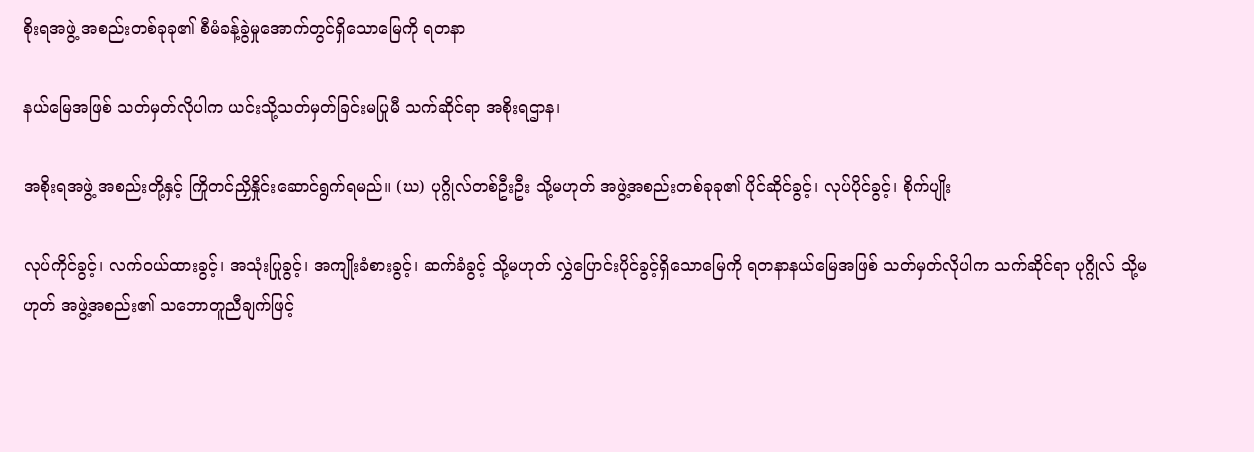စိုးရအဖွဲ့ အစည်းတစ်ခုခု၏ စီမံခန့်ခွဲမှုအောက်တွင်ရှိသောမြေကို ရတနာ

နယ်မြေအဖြစ် သတ်မှတ်လိုပါက ယင်းသို့သတ်မှတ်ခြင်းမပြုမီ သက်ဆိုင်ရာ အစိုးရဌာန၊

အစိုးရအဖွဲ့ အစည်းတို့နှင့် ကြိုတင်ညှိနှိုင်းဆောင်ရွက်ရမည်။ (ဃ) ပုဂ္ဂိုလ်တစ်ဦးဦး သို့မဟုတ် အဖွဲ့အစည်းတစ်ခုခု၏ ပိုင်ဆိုင်ခွင့်၊ လုပ်ပိုင်ခွင့်၊ စိုက်ပျိုး

လုပ်ကိုင်ခွင့်၊ လက်ဝယ်ထားခွင့်၊ အသုံးပြုခွင့်၊ အကျိုးခံစားခွင့်၊ ဆက်ခံခွင့် သို့မဟုတ် လွှဲပြောင်းပိုင်ခွင့်ရှိသောမြေကို ရတနာနယ်မြေအဖြစ် သတ်မှတ်လိုပါက သက်ဆိုင်ရာ ပုဂ္ဂိုလ် သို့မဟုတ် အဖွဲ့အစည်း၏ သဘောတူညီချက်ဖြင့်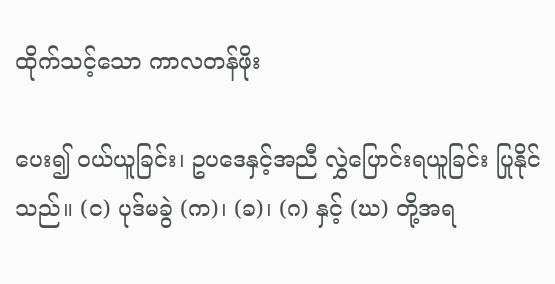ထိုက်သင့်သော ကာလတန်ဖိုး

ပေး၍ ဝယ်ယူခြင်း၊ ဥပဒေနှင့်အညီ လွှဲပြောင်းရယူခြင်း ပြုနိုင်သည်။ (င) ပုဒ်မခွဲ (က)၊ (ခ)၊ (ဂ) နှင့် (ဃ) တို့အရ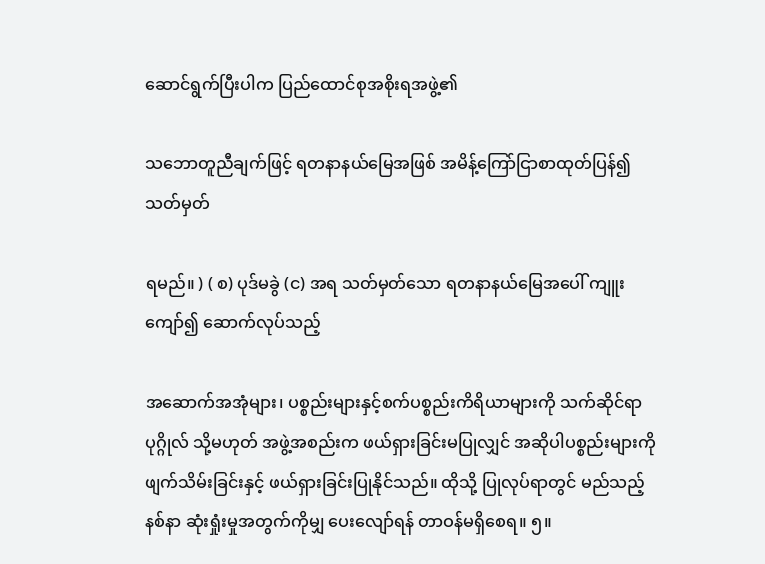ဆောင်ရွက်ပြီးပါက ပြည်ထောင်စုအစိုးရအဖွဲ့၏

သဘောတူညီချက်ဖြင့် ရတနာနယ်မြေအဖြစ် အမိန့်ကြော်ငြာစာထုတ်ပြန်၍ သတ်မှတ်

ရမည်။ ) ( စ) ပုဒ်မခွဲ (င) အရ သတ်မှတ်သော ရတနာနယ်မြေအပေါ် ကျူးကျော်၍ ဆောက်လုပ်သည့်

အဆောက်အအုံများ၊ ပစ္စည်းများနှင့်စက်ပစ္စည်းကိရိယာများကို သက်ဆိုင်ရာပုဂ္ဂိုလ် သို့မဟုတ် အဖွဲ့အစည်းက ဖယ်ရှားခြင်းမပြုလျှင် အဆိုပါပစ္စည်းများကို ဖျက်သိမ်းခြင်းနှင့် ဖယ်ရှားခြင်းပြုနိုင်သည်။ ထိုသို့ ပြုလုပ်ရာတွင် မည်သည့်နစ်နာ ဆုံးရှုံးမှုအတွက်ကိုမျှ ပေးလျော်ရန် တာဝန်မရှိစေရ။ ၅။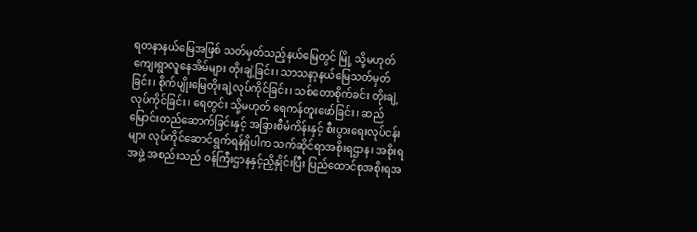ရတနာနယ်မြေအဖြစ် သတ်မှတ်သည့်နယ်မြေတွင် မြို့ သို့မဟုတ် ကျေးရွာလူနေအိမ်များ တိုးချဲ့ခြင်း၊ သာသနာ့နယ်မြေသတ်မှတ်ခြင်း၊ စိုက်ပျိုးမြေတိုးချဲ့လုပ်ကိုင်ခြင်း၊ သစ်တောစိုက်ခင်း တိုးချဲ့လုပ်ကိုင်ခြင်း၊ ရေတွင်း သို့မဟုတ် ရေကန်တူးဖော်ခြင်း၊ ဆည်မြောင်းတည်ဆောက်ခြင်းနှင့် အခြားစီမံကိန်းနှင့် စီးပွားရေးလုပ်ငန်းများ လုပ်ကိုင်ဆောင်ရွက်ရန်ရှိပါက သက်ဆိုင်ရာအစိုးရဌာန၊ အစိုးရအဖွဲ့ အစည်းသည် ဝန်ကြီးဌာနနှင့်ညှိနှိုင်းပြီး ပြည်ထောင်စုအစိုးရအ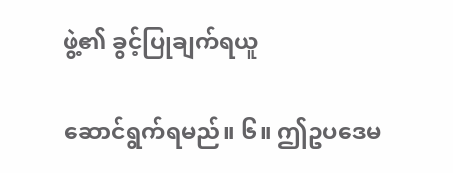ဖွဲ့၏ ခွင့်ပြုချက်ရယူ

ဆောင်ရွက်ရမည်။ ၆။ ဤဥပဒေမ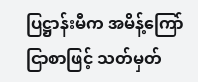ပြဋ္ဌာန်းမီက အမိန့်ကြော်ငြာစာဖြင့် သတ်မှတ်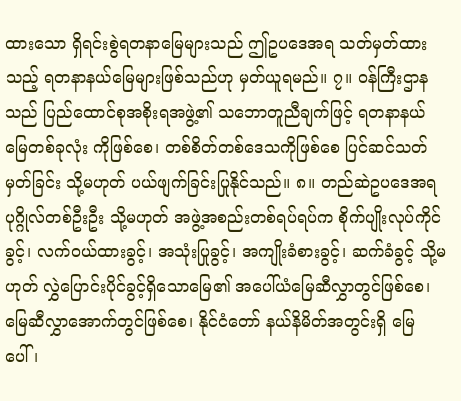ထားသော ရှိရင်းစွဲရတနာမြေများသည် ဤဥပဒေအရ သတ်မှတ်ထားသည့် ရတနာနယ်မြေများဖြစ်သည်ဟု မှတ်ယူရမည်။ ၇။ ဝန်ကြီးဌာနသည် ပြည်ထောင်စုအစိုးရအဖွဲ့၏ သဘောတူညီချက်ဖြင့် ရတနာနယ်မြေတစ်ခုလုံး ကိုဖြစ်စေ၊ တစ်စိတ်တစ်ဒေသကိုဖြစ်စေ ပြင်ဆင်သတ်မှတ်ခြင်း သို့မဟုတ် ပယ်ဖျက်ခြင်းပြုနိုင်သည်။ ၈။ တည်ဆဲဥပဒေအရ ပုဂ္ဂိုလ်တစ်ဦးဦး သို့မဟုတ် အဖွဲ့အစည်းတစ်ရပ်ရပ်က စိုက်ပျိုးလုပ်ကိုင်ခွင့်၊ လက်ဝယ်ထားခွင့်၊ အသုံးပြုခွင့်၊ အကျိုးခံစားခွင့်၊ ဆက်ခံခွင့် သို့မဟုတ် လွှဲပြောင်းပိုင်ခွင့်ရှိသောမြေ၏ အပေါ်ယံမြေဆီလွှာတွင်ဖြစ်စေ၊ မြေဆီလွှာအောက်တွင်ဖြစ်စေ၊ နိုင်ငံတော် နယ်နိမိတ်အတွင်းရှိ မြေပေါ်၊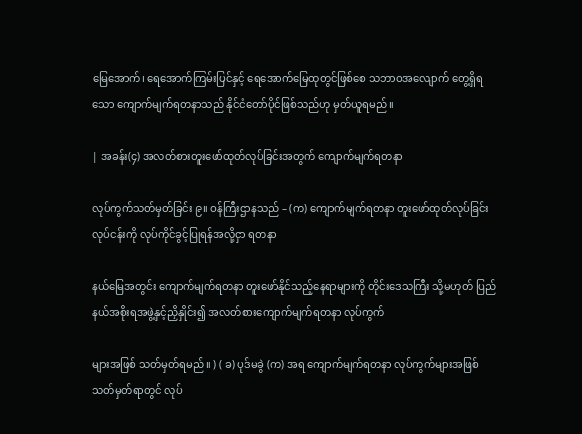မြေအောက်၊ ရေအောက်ကြမ်းပြင်နှင့် ရေအောက်မြေထုတွင်ဖြစ်စေ သဘာဝအလျောက် တွေ့ရှိရသော ကျောက်မျက်ရတနာသည် နိုင်ငံတော်ပိုင်ဖြစ်သည်ဟု မှတ်ယူရမည်။

| အခန်း(၄) အလတ်စားတူးဖော်ထုတ်လုပ်ခြင်းအတွက် ကျောက်မျက်ရတနာ

လုပ်ကွက်သတ်မှတ်ခြင်း ၉။ ဝန်ကြီးဌာနသည် – (က) ကျောက်မျက်ရတနာ တူးဖော်ထုတ်လုပ်ခြင်းလုပ်ငန်းကို လုပ်ကိုင်ခွင့်ပြုရန်အလို့ငှာ ရတနာ

နယ်မြေအတွင်း ကျောက်မျက်ရတနာ တူးဖော်နိုင်သည့်နေရာများကို တိုင်းဒေသကြီး သို့မဟုတ် ပြည်နယ်အစိုးရအဖွဲ့နှင့်ညှိနှိုင်း၍ အလတ်စားကျောက်မျက်ရတနာ လုပ်ကွက်

များအဖြစ် သတ်မှတ်ရမည်။ ) ( ခ) ပုဒ်မခွဲ (က) အရ ကျောက်မျက်ရတနာ လုပ်ကွက်များအဖြစ် သတ်မှတ်ရာတွင် လုပ်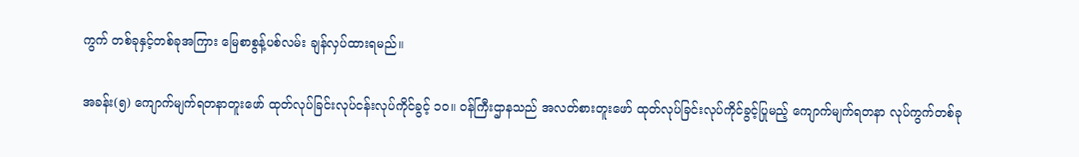ကွက် တစ်ခုနှင့်တစ်ခုအကြား မြေစာစွန့်ပစ်လမ်း ချန်လှပ်ထားရမည်။

အခန်း(၅) ကျောက်မျက်ရတနာတူးဖော် ထုတ်လုပ်ခြင်းလုပ်ငန်းလုပ်ကိုင်ခွင့် ၁၀။ ဝန်ကြီးဌာနသည် အလတ်စားတူးဖော် ထုတ်လုပ်ခြင်းလုပ်ကိုင်ခွင့်ပြုမည့် ကျောက်မျက်ရတနာ လုပ်ကွက်တစ်ခု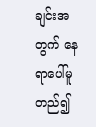ချင်းအတွက် နေရာပေါ်မူတည်၍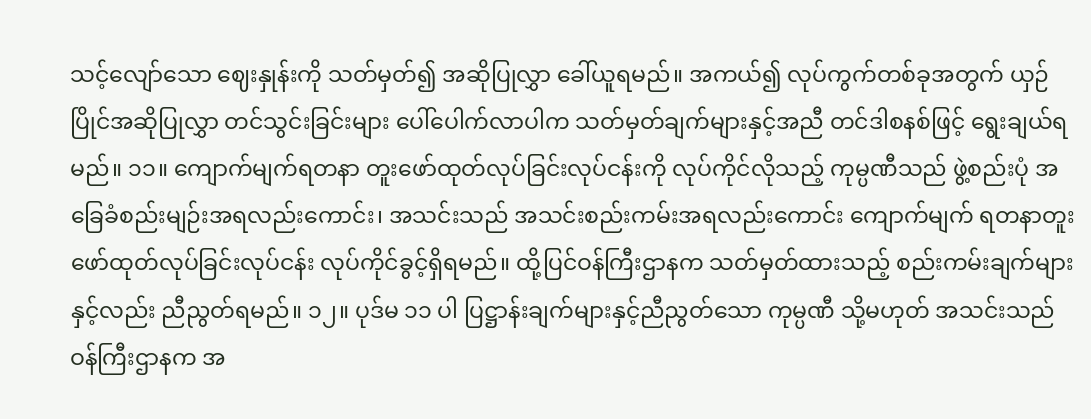သင့်လျော်သော ဈေးနှုန်းကို သတ်မှတ်၍ အဆိုပြုလွှာ ခေါ်ယူရမည်။ အကယ်၍ လုပ်ကွက်တစ်ခုအတွက် ယှဉ်ပြိုင်အဆိုပြုလွှာ တင်သွင်းခြင်းများ ပေါ်ပေါက်လာပါက သတ်မှတ်ချက်များနှင့်အညီ တင်ဒါစနစ်ဖြင့် ရွေးချယ်ရမည်။ ၁၁။ ကျောက်မျက်ရတနာ တူးဖော်ထုတ်လုပ်ခြင်းလုပ်ငန်းကို လုပ်ကိုင်လိုသည့် ကုမ္ပဏီသည် ဖွဲ့စည်းပုံ အခြေခံစည်းမျဉ်းအရလည်းကောင်း၊ အသင်းသည် အသင်းစည်းကမ်းအရလည်းကောင်း ကျောက်မျက် ရတနာတူးဖော်ထုတ်လုပ်ခြင်းလုပ်ငန်း လုပ်ကိုင်ခွင့်ရှိရမည်။ ထို့ပြင်ဝန်ကြီးဌာနက သတ်မှတ်ထားသည့် စည်းကမ်းချက်များနှင့်လည်း ညီညွတ်ရမည်။ ၁၂။ ပုဒ်မ ၁၁ ပါ ပြဋ္ဌာန်းချက်များနှင့်ညီညွတ်သော ကုမ္ပဏီ သို့မဟုတ် အသင်းသည် ဝန်ကြီးဌာနက အ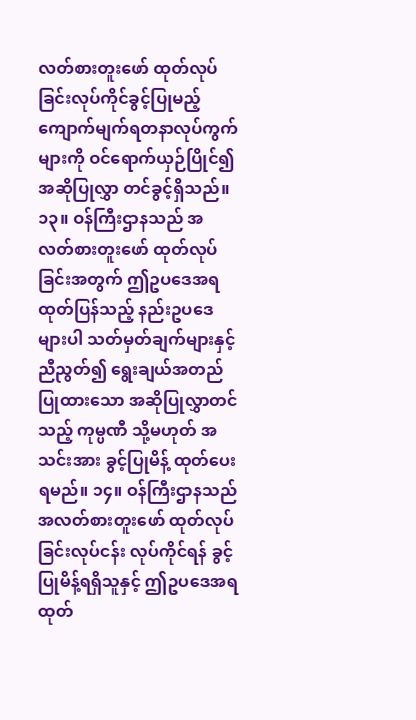လတ်စားတူးဖော် ထုတ်လုပ်ခြင်းလုပ်ကိုင်ခွင့်ပြုမည့် ကျောက်မျက်ရတနာလုပ်ကွက်များကို ဝင်ရောက်ယှဉ်ပြိုင်၍ အဆိုပြုလွှာ တင်ခွင့်ရှိသည်။ ၁၃။ ဝန်ကြီးဌာနသည် အလတ်စားတူးဖော် ထုတ်လုပ်ခြင်းအတွက် ဤဥပဒေအရ ထုတ်ပြန်သည့် နည်းဥပဒေများပါ သတ်မှတ်ချက်များနှင့်ညီညွတ်၍ ရွေးချယ်အတည်ပြုထားသော အဆိုပြုလွှာတင်သည့် ကုမ္ပဏီ သို့မဟုတ် အသင်းအား ခွင့်ပြုမိန့် ထုတ်ပေးရမည်။ ၁၄။ ဝန်ကြီးဌာနသည် အလတ်စားတူးဖော် ထုတ်လုပ်ခြင်းလုပ်ငန်း လုပ်ကိုင်ရန် ခွင့်ပြုမိန့်ရရှိသူနှင့် ဤဥပဒေအရ ထုတ်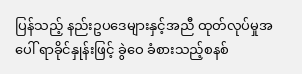ပြန်သည့် နည်းဥပဒေများနှင့်အညီ ထုတ်လုပ်မှုအပေါ် ရာခိုင်နှုန်းဖြင့် ခွဲဝေ ခံစားသည့်စနစ်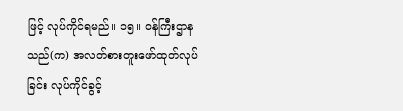ဖြင့် လုပ်ကိုင်ရမည်။ ၁၅။ ဝန်ကြီးဌာနသည်(က) အလတ်စားတူးဖော်ထုတ်လုပ်ခြင်း လုပ်ကိုင်ခွင့်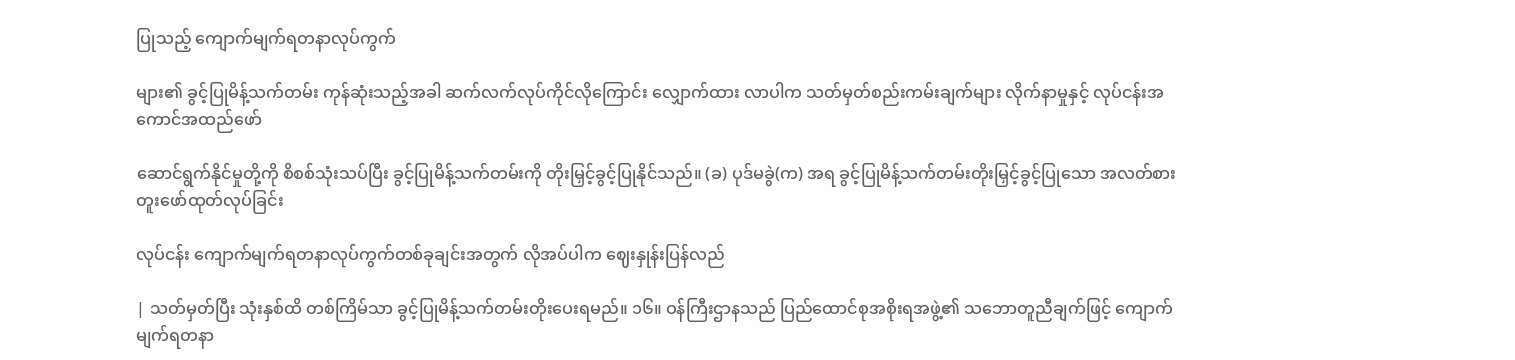ပြုသည့် ကျောက်မျက်ရတနာလုပ်ကွက်

များ၏ ခွင့်ပြုမိန့်သက်တမ်း ကုန်ဆုံးသည့်အခါ ဆက်လက်လုပ်ကိုင်လိုကြောင်း လျှောက်ထား လာပါက သတ်မှတ်စည်းကမ်းချက်များ လိုက်နာမှုနှင့် လုပ်ငန်းအကောင်အထည်ဖော်

ဆောင်ရွက်နိုင်မှုတို့ကို စိစစ်သုံးသပ်ပြီး ခွင့်ပြုမိန့်သက်တမ်းကို တိုးမြှင့်ခွင့်ပြုနိုင်သည်။ (ခ) ပုဒ်မခွဲ(က) အရ ခွင့်ပြုမိန့်သက်တမ်းတိုးမြှင့်ခွင့်ပြုသော အလတ်စား တူးဖော်ထုတ်လုပ်ခြင်း

လုပ်ငန်း ကျောက်မျက်ရတနာလုပ်ကွက်တစ်ခုချင်းအတွက် လိုအပ်ပါက ဈေးနှုန်းပြန်လည်

| သတ်မှတ်ပြီး သုံးနှစ်ထိ တစ်ကြိမ်သာ ခွင့်ပြုမိန့်သက်တမ်းတိုးပေးရမည်။ ၁၆။ ဝန်ကြီးဌာနသည် ပြည်ထောင်စုအစိုးရအဖွဲ့၏ သဘောတူညီချက်ဖြင့် ကျောက်မျက်ရတနာ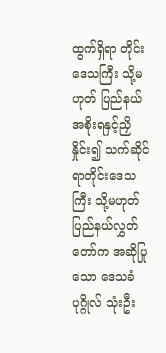ထွက်ရှိရာ တိုင်းဒေသကြီး သို့မဟုတ် ပြည်နယ်အစိုးရနှင့်ညှိနှိုင်း၍ သက်ဆိုင်ရာတိုင်းဒေသကြီး သို့မဟုတ် ပြည်နယ်လွှတ်တော်က အဆိုပြုသော ဒေသခံပုဂ္ဂိုလ် သုံးဦး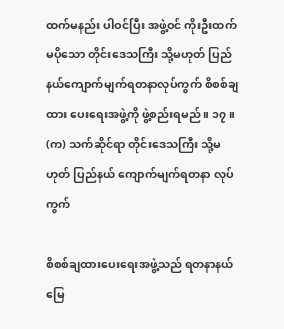ထက်မနည်း ပါဝင်ပြီး အဖွဲ့ဝင် ကိုးဦးထက်မပိုသော တိုင်းဒေသကြီး သို့မဟုတ် ပြည်နယ်ကျောက်မျက်ရတနာလုပ်ကွက် စိစစ်ချထား ပေးရေးအဖွဲ့ကို ဖွဲ့စည်းရမည်။ ၁၇။ (က) သက်ဆိုင်ရာ တိုင်းဒေသကြီး သို့မဟုတ် ပြည်နယ် ကျောက်မျက်ရတနာ လုပ်ကွက်

စိစစ်ချထားပေးရေးအဖွဲ့သည် ရတနာနယ်မြေ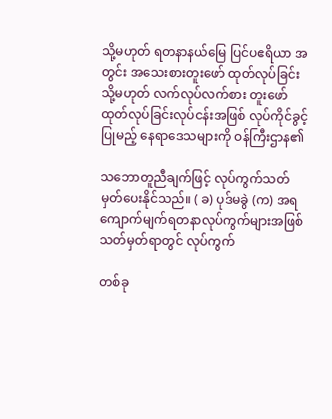သို့မဟုတ် ရတနာနယ်မြေ ပြင်ပဧရိယာ အတွင်း အသေးစားတူးဖော် ထုတ်လုပ်ခြင်း သို့မဟုတ် လက်လုပ်လက်စား တူးဖော်ထုတ်လုပ်ခြင်းလုပ်ငန်းအဖြစ် လုပ်ကိုင်ခွင့်ပြုမည့် နေရာဒေသများကို ဝန်ကြီးဌာန၏

သဘောတူညီချက်ဖြင့် လုပ်ကွက်သတ်မှတ်ပေးနိုင်သည်။ ( ခ) ပုဒ်မခွဲ (က) အရ ကျောက်မျက်ရတနာလုပ်ကွက်များအဖြစ် သတ်မှတ်ရာတွင် လုပ်ကွက်

တစ်ခု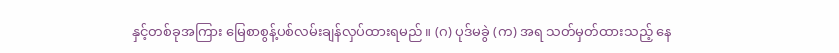နှင့်တစ်ခုအကြား မြေစာစွန့်ပစ်လမ်းချန်လှပ်ထားရမည်။ (ဂ) ပုဒ်မခွဲ (က) အရ သတ်မှတ်ထားသည့် နေ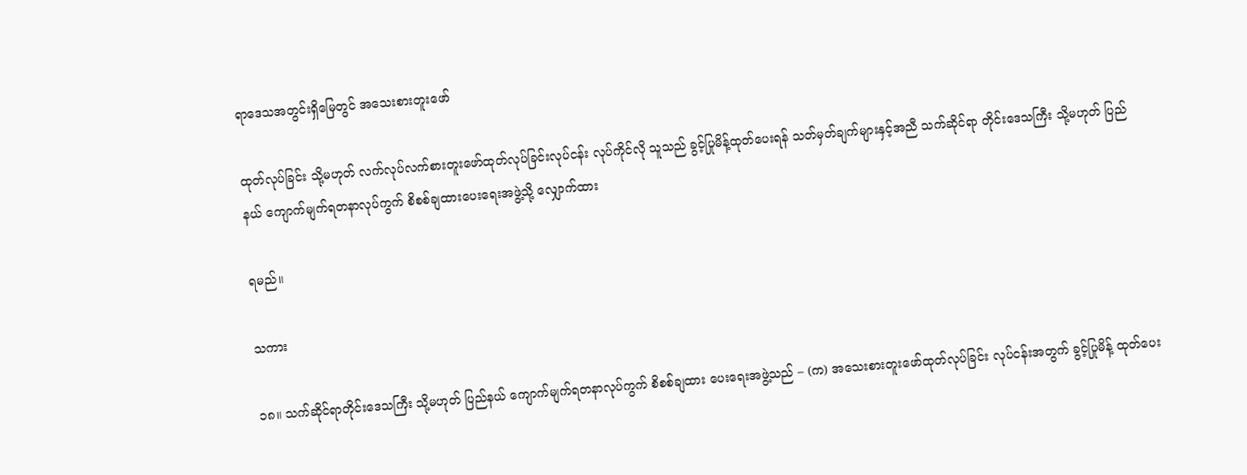ရာဒေသအတွင်းရှိမြေတွင် အသေးစားတူးဖော်

ထုတ်လုပ်ခြင်း သို့မဟုတ် လက်လုပ်လက်စားတူးဖော်ထုတ်လုပ်ခြင်းလုပ်ငန်း လုပ်ကိုင်လို သူသည် ခွင့်ပြုမိန့်ထုတ်ပေးရန် သတ်မှတ်ချက်များနှင့်အညီ သက်ဆိုင်ရာ တိုင်းဒေသကြီး သို့မဟုတ် ပြည်နယ် ကျောက်မျက်ရတနာလုပ်ကွက် စိစစ်ချထားပေးရေးအဖွဲ့သို့ လျှောက်ထား

ရမည်။

သကား

၁၈။ သက်ဆိုင်ရာတိုင်းဒေသကြီး သို့မဟုတ် ပြည်နယ် ကျောက်မျက်ရတနာလုပ်ကွက် စိစစ်ချထား ပေးရေးအဖွဲ့သည် – (က) အသေးစားတူးဖော်ထုတ်လုပ်ခြင်း လုပ်ငန်းအတွက် ခွင့်ပြုမိန့် ထုတ်ပေး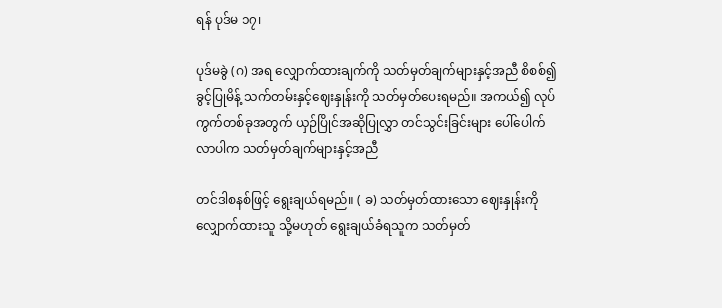ရန် ပုဒ်မ ၁၇၊

ပုဒ်မခွဲ (ဂ) အရ လျှောက်ထားချက်ကို သတ်မှတ်ချက်များနှင့်အညီ စိစစ်၍ ခွင့်ပြုမိန့် သက်တမ်းနှင့်ဈေးနှုန်းကို သတ်မှတ်ပေးရမည်။ အကယ်၍ လုပ်ကွက်တစ်ခုအတွက် ယှဉ်ပြိုင်အဆိုပြုလွှာ တင်သွင်းခြင်းများ ပေါ်ပေါက်လာပါက သတ်မှတ်ချက်များနှင့်အညီ

တင်ဒါစနစ်ဖြင့် ရွေးချယ်ရမည်။ ( ခ) သတ်မှတ်ထားသော ဈေးနှုန်းကို လျှောက်ထားသူ သို့မဟုတ် ရွေးချယ်ခံရသူက သတ်မှတ်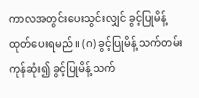ကာလအတွင်းပေးသွင်းလျှင် ခွင့်ပြုမိန့်ထုတ်ပေးရမည်။ (ဂ) ခွင့်ပြုမိန့် သက်တမ်းကုန်ဆုံး၍ ခွင့်ပြုမိန့် သက်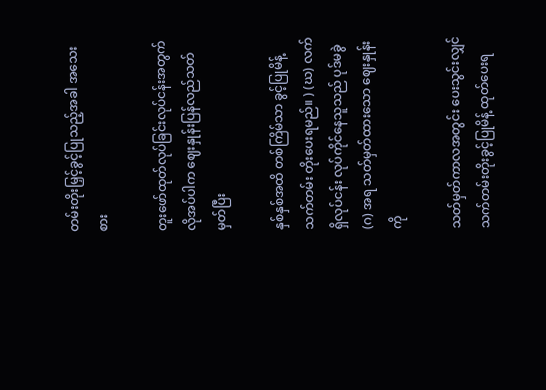တမ်းတိုးမြှင့်ခွင့်ပြုသည့်အခါ အသေးစား

တူးဖော်ထုတ်လုပ်ခြင်းလုပ်ငန်းအတွက် လိုအပ်ပါက ဈေးနှုန်းပြန်လည်သတ်မှတ်ပြီး

နှစ်နှစ်အထိ တစ်ကြိမ်သာ ခွင့်ပြုမိန့်သက်တမ်း တိုးပေးရမည်။ ) (ဃ) လက်ရှိလုပ်ငန်း လုပ်ကိုင်နေသူသည် ပုဒ်မခွဲ (ဂ) အရ သတ်မှတ်ထားသော ဈေးနှုန်းကို

သတ်မှတ်ကာလအတွင်း ပေးသွင်းလျှင် သက်တမ်းတိုးခွင့်ပြုမိန့် ထုတ်ပေးရ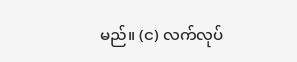မည်။ (င) လက်လုပ်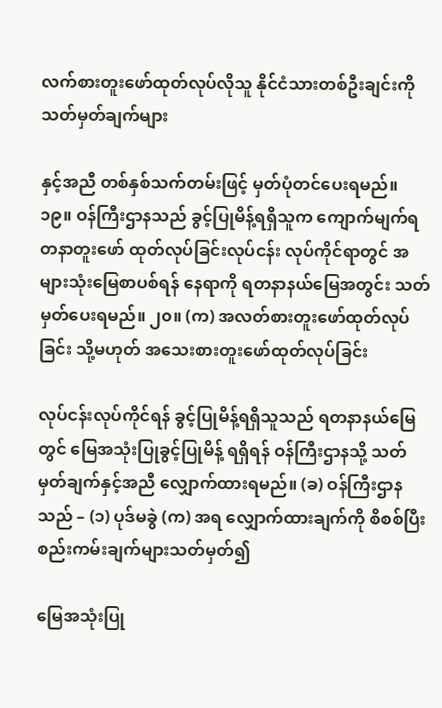လက်စားတူးဖော်ထုတ်လုပ်လိုသူ နိုင်ငံသားတစ်ဦးချင်းကို သတ်မှတ်ချက်များ

နှင့်အညီ တစ်နှစ်သက်တမ်းဖြင့် မှတ်ပုံတင်ပေးရမည်။ ၁၉။ ဝန်ကြီးဌာနသည် ခွင့်ပြုမိန့်ရရှိသူက ကျောက်မျက်ရတနာတူးဖော် ထုတ်လုပ်ခြင်းလုပ်ငန်း လုပ်ကိုင်ရာတွင် အများသုံးမြေစာပစ်ရန် နေရာကို ရတနာနယ်မြေအတွင်း သတ်မှတ်ပေးရမည်။ ၂၀။ (က) အလတ်စားတူးဖော်ထုတ်လုပ်ခြင်း သို့မဟုတ် အသေးစားတူးဖော်ထုတ်လုပ်ခြင်း

လုပ်ငန်းလုပ်ကိုင်ရန် ခွင့်ပြုမိန့်ရရှိသူသည် ရတနာနယ်မြေတွင် မြေအသုံးပြုခွင့်ပြုမိန့် ရရှိရန် ဝန်ကြီးဌာနသို့ သတ်မှတ်ချက်နှင့်အညီ လျှောက်ထားရမည်။ (ခ) ဝန်ကြီးဌာနသည် – (၁) ပုဒ်မခွဲ (က) အရ လျှောက်ထားချက်ကို စိစစ်ပြီး စည်းကမ်းချက်များသတ်မှတ်၍

မြေအသုံးပြု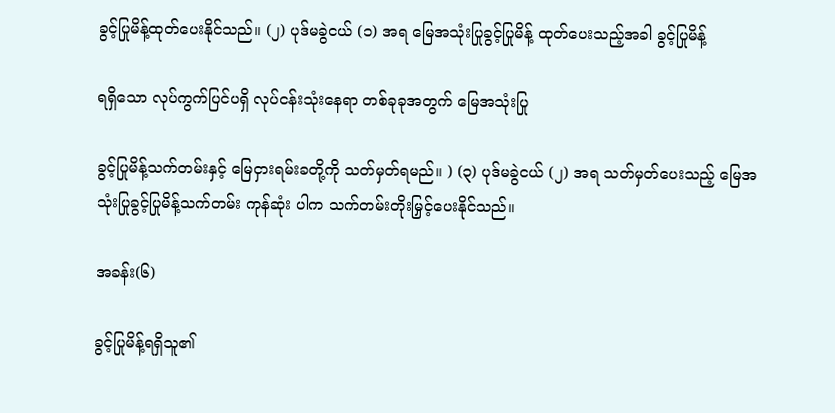ခွင့်ပြုမိန့်ထုတ်ပေးနိုင်သည်။ (၂) ပုဒ်မခွဲငယ် (၁) အရ မြေအသုံးပြုခွင့်ပြုမိန့် ထုတ်ပေးသည့်အခါ ခွင့်ပြုမိန့်

ရရှိသော လုပ်ကွက်ပြင်ပရှိ လုပ်ငန်းသုံးနေရာ တစ်ခုခုအတွက် မြေအသုံးပြု

ခွင့်ပြုမိန့်သက်တမ်းနှင့် မြေငှားရမ်းခတို့ကို သတ်မှတ်ရမည်။ ) (၃) ပုဒ်မခွဲငယ် (၂) အရ သတ်မှတ်ပေးသည့် မြေအသုံးပြုခွင့်ပြုမိန့်သက်တမ်း ကုန်ဆုံး ပါက သက်တမ်းတိုးမြှင့်ပေးနိုင်သည်။

အခန်း(၆)

ခွင့်ပြုမိန့်ရရှိသူ၏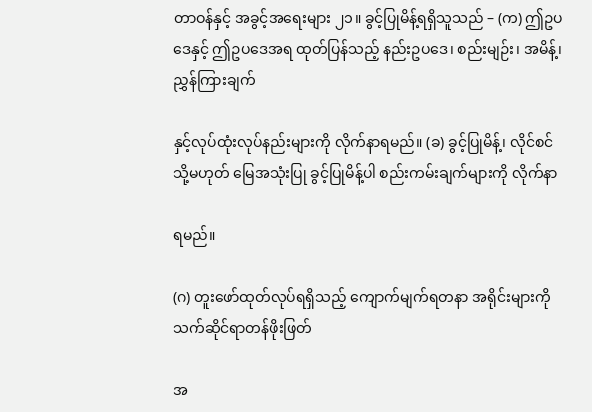တာဝန်နှင့် အခွင့်အရေးများ ၂၁။ ခွင့်ပြုမိန့်ရရှိသူသည် – (က) ဤဥပဒေနှင့် ဤဥပဒေအရ ထုတ်ပြန်သည့် နည်းဥပဒေ၊ စည်းမျဉ်း၊ အမိန့်၊ ညွှန်ကြားချက်

နှင့်လုပ်ထုံးလုပ်နည်းများကို လိုက်နာရမည်။ (ခ) ခွင့်ပြုမိန့်၊ လိုင်စင် သို့မဟုတ် မြေအသုံးပြု ခွင့်ပြုမိန့်ပါ စည်းကမ်းချက်များကို လိုက်နာ

ရမည်။

(ဂ) တူးဖော်ထုတ်လုပ်ရရှိသည့် ကျောက်မျက်ရတနာ အရိုင်းများကို သက်ဆိုင်ရာတန်ဖိုးဖြတ်

အ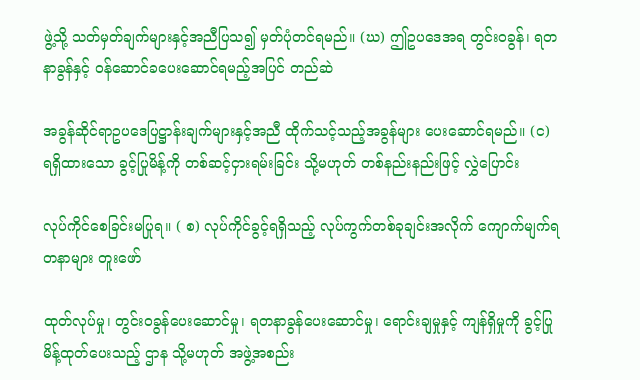ဖွဲ့သို့ သတ်မှတ်ချက်များနှင့်အညီပြသ၍ မှတ်ပုံတင်ရမည်။ (ဃ) ဤဥပဒေအရ တွင်းဝခွန်၊ ရတနာခွန်နှင့် ဝန်ဆောင်ခပေးဆောင်ရမည့်အပြင် တည်ဆဲ

အခွန်ဆိုင်ရာဥပဒေပြဋ္ဌာန်းချက်များနှင့်အညီ ထိုက်သင့်သည့်အခွန်များ ပေးဆောင်ရမည်။ (င) ရရှိထားသော ခွင့်ပြုမိန့်ကို တစ်ဆင့်ငှားရမ်းခြင်း သို့မဟုတ် တစ်နည်းနည်းဖြင့် လွှဲပြောင်း

လုပ်ကိုင်စေခြင်းမပြုရ။ ( စ) လုပ်ကိုင်ခွင့်ရရှိသည့် လုပ်ကွက်တစ်ခုချင်းအလိုက် ကျောက်မျက်ရတနာများ တူးဖော်

ထုတ်လုပ်မှု၊ တွင်းဝခွန်ပေးဆောင်မှု၊ ရတနာခွန်ပေးဆောင်မှု၊ ရောင်းချမှုနှင့် ကျန်ရှိမှုကို ခွင့်ပြုမိန့်ထုတ်ပေးသည့် ဌာန သို့မဟုတ် အဖွဲ့အစည်း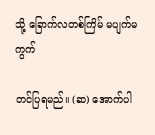သို့ ခြောက်လတစ်ကြိမ် မပျက်မကွက်

တင်ပြရမည်။ (ဆ) အောက်ပါ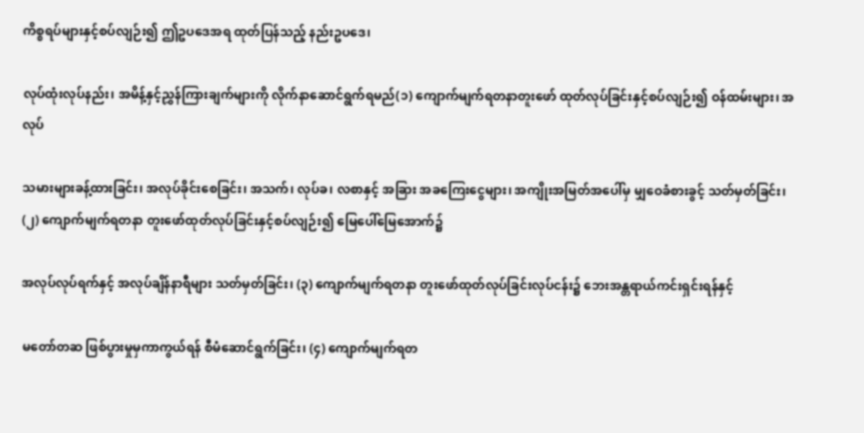ကိစ္စရပ်များနှင့်စပ်လျဉ်း၍ ဤဥပဒေအရ ထုတ်ပြန်သည့် နည်းဥပဒေ၊

လုပ်ထုံးလုပ်နည်း၊ အမိန့်နှင့်ညွှန်ကြားချက်များကို လိုက်နာဆောင်ရွက်ရမည်(၁) ကျောက်မျက်ရတနာတူးဖော် ထုတ်လုပ်ခြင်းနှင့်စပ်လျဉ်း၍ ဝန်ထမ်းများ၊ အလုပ်

သမားများခန့်ထားခြင်း၊ အလုပ်ခိုင်းစေခြင်း၊ အသက်၊ လုပ်ခ၊ လစာနှင့် အခြား အခကြေးငွေများ၊ အကျိုးအမြတ်အပေါ်မှ မျှဝေခံစားခွင့် သတ်မှတ်ခြင်း၊ (၂) ကျောက်မျက်ရတနာ တူးဖော်ထုတ်လုပ်ခြင်းနှင့်စပ်လျဉ်း၍ မြေပေါ်မြေအောက်၌

အလုပ်လုပ်ရက်နှင့် အလုပ်ချိန်နာရီများ သတ်မှတ်ခြင်း၊ (၃) ကျောက်မျက်ရတနာ တူးဖော်ထုတ်လုပ်ခြင်းလုပ်ငန်း၌ ဘေးအန္တရာယ်ကင်းရှင်းရန်နှင့်

မတော်တဆ ဖြစ်ပွားမှုမှကာကွယ်ရန် စီမံဆောင်ရွက်ခြင်း၊ (၄) ကျောက်မျက်ရတ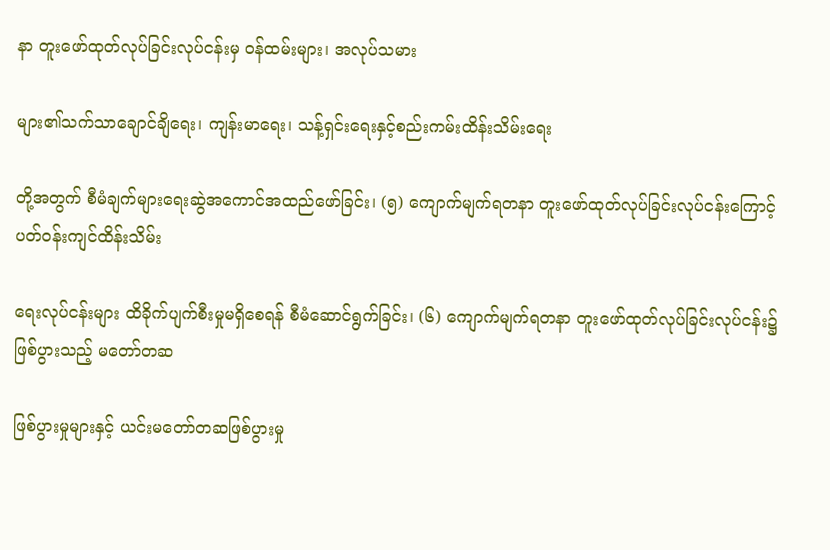နာ တူးဖော်ထုတ်လုပ်ခြင်းလုပ်ငန်းမှ ဝန်ထမ်းများ၊ အလုပ်သမား

များ၏သက်သာချောင်ချိရေး၊ ကျန်းမာရေး၊ သန့်ရှင်းရေးနှင့်စည်းကမ်းထိန်းသိမ်းရေး

တို့အတွက် စီမံချက်များရေးဆွဲအကောင်အထည်ဖော်ခြင်း၊ (၅) ကျောက်မျက်ရတနာ တူးဖော်ထုတ်လုပ်ခြင်းလုပ်ငန်းကြောင့် ပတ်ဝန်းကျင်ထိန်းသိမ်း

ရေးလုပ်ငန်းများ ထိခိုက်ပျက်စီးမှုမရှိစေရန် စီမံဆောင်ရွက်ခြင်း၊ (၆) ကျောက်မျက်ရတနာ တူးဖော်ထုတ်လုပ်ခြင်းလုပ်ငန်း၌ ဖြစ်ပွားသည့် မတော်တဆ

ဖြစ်ပွားမှုများနှင့် ယင်းမတော်တဆဖြစ်ပွားမှု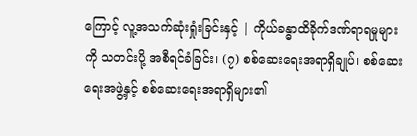ကြောင့် လူ့အသက်ဆုံးရှုံးခြင်းနှင့် | ကိုယ်ခန္ဓာထိခိုက်ဒဏ်ရာရမှုများကို သတင်းပို့ အစီရင်ခံခြင်း၊ (၇) စစ်ဆေးရေးအရာရှိချုပ်၊ စစ်ဆေးရေးအဖွဲ့နှင့် စစ်ဆေးရေးအရာရှိများ၏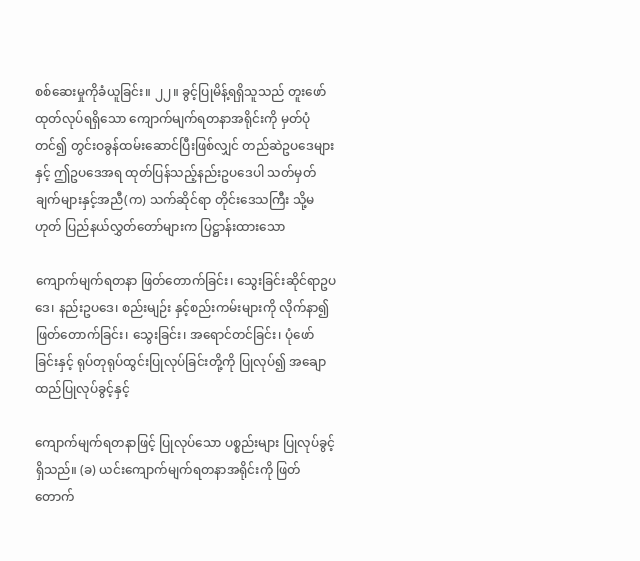စစ်ဆေးမှုကိုခံယူခြင်း။ ၂၂။ ခွင့်ပြုမိန့်ရရှိသူသည် တူးဖော်ထုတ်လုပ်ရရှိသော ကျောက်မျက်ရတနာအရိုင်းကို မှတ်ပုံတင်၍ တွင်းဝခွန်ထမ်းဆောင်ပြီးဖြစ်လျှင် တည်ဆဲဥပဒေများနှင့် ဤဥပဒေအရ ထုတ်ပြန်သည့်နည်းဥပဒေပါ သတ်မှတ်ချက်များနှင့်အညီ(က) သက်ဆိုင်ရာ တိုင်းဒေသကြီး သို့မဟုတ် ပြည်နယ်လွှတ်တော်များက ပြဋ္ဌာန်းထားသော

ကျောက်မျက်ရတနာ ဖြတ်တောက်ခြင်း၊ သွေးခြင်းဆိုင်ရာဥပဒေ၊ နည်းဥပဒေ၊ စည်းမျဉ်း နှင့်စည်းကမ်းများကို လိုက်နာ၍ ဖြတ်တောက်ခြင်း၊ သွေးခြင်း၊ အရောင်တင်ခြင်း၊ ပုံဖော်ခြင်းနှင့် ရုပ်တုရုပ်ထွင်းပြုလုပ်ခြင်းတို့ကို ပြုလုပ်၍ အချောထည်ပြုလုပ်ခွင့်နှင့်

ကျောက်မျက်ရတနာဖြင့် ပြုလုပ်သော ပစ္စည်းများ ပြုလုပ်ခွင့်ရှိသည်။ (ခ) ယင်းကျောက်မျက်ရတနာအရိုင်းကို ဖြတ်တောက်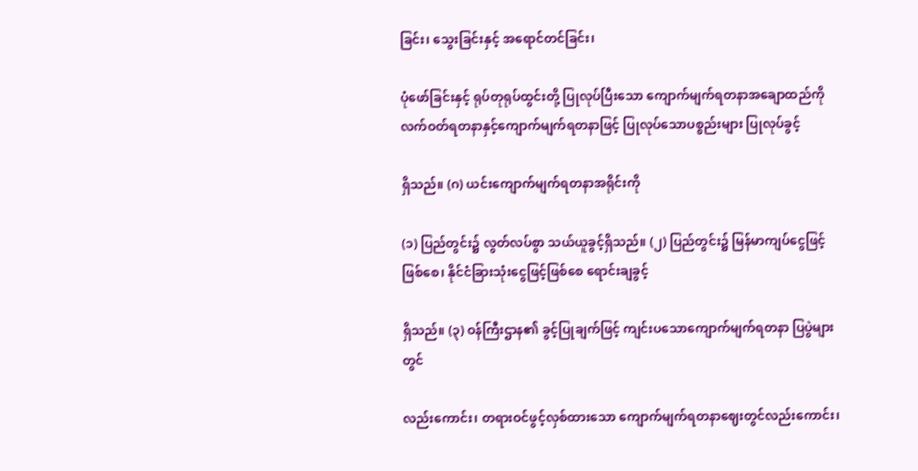ခြင်း၊ သွေးခြင်းနှင့် အရောင်တင်ခြင်း၊

ပုံဖော်ခြင်းနှင့် ရုပ်တုရုပ်ထွင်းတို့ ပြုလုပ်ပြီးသော ကျောက်မျက်ရတနာအချောထည်ကို လက်ဝတ်ရတနာနှင့်ကျောက်မျက်ရတနာဖြင့် ပြုလုပ်သောပစ္စည်းများ ပြုလုပ်ခွင့်

ရှိသည်။ (ဂ) ယင်းကျောက်မျက်ရတနာအရိုင်းကို

(၁) ပြည်တွင်း၌ လွတ်လပ်စွာ သယ်ယူခွင့်ရှိသည်။ (၂) ပြည်တွင်း၌ မြန်မာကျပ်ငွေဖြင့်ဖြစ်စေ၊ နိုင်ငံခြားသုံးငွေဖြင့်ဖြစ်စေ ရောင်းချခွင့်

ရှိသည်။ (၃) ဝန်ကြီးဌာန၏ ခွင့်ပြုချက်ဖြင့် ကျင်းပသောကျောက်မျက်ရတနာ ပြပွဲများတွင်

လည်းကောင်း၊ တရားဝင်ဖွင့်လှစ်ထားသော ကျောက်မျက်ရတနာဈေးတွင်လည်းကောင်း၊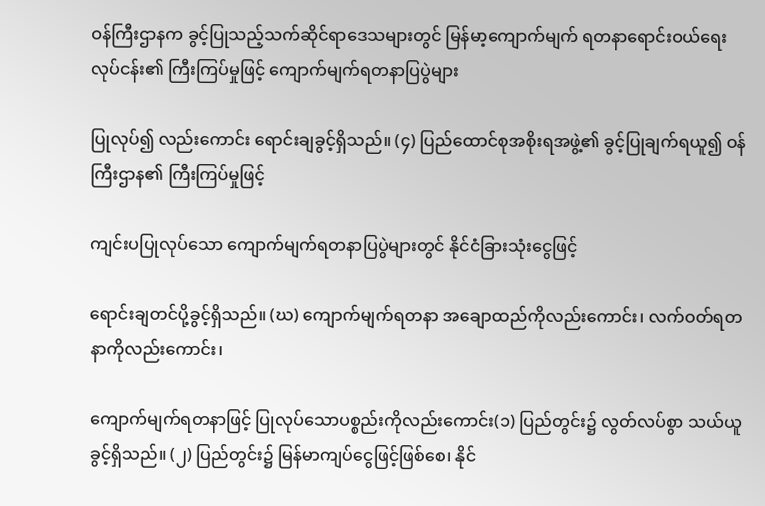ဝန်ကြီးဌာနက ခွင့်ပြုသည့်သက်ဆိုင်ရာဒေသများတွင် မြန်မာ့ကျောက်မျက် ရတနာရောင်းဝယ်ရေးလုပ်ငန်း၏ ကြီးကြပ်မှုဖြင့် ကျောက်မျက်ရတနာပြပွဲများ

ပြုလုပ်၍ လည်းကောင်း ရောင်းချခွင့်ရှိသည်။ (၄) ပြည်ထောင်စုအစိုးရအဖွဲ့၏ ခွင့်ပြုချက်ရယူ၍ ဝန်ကြီးဌာန၏ ကြီးကြပ်မှုဖြင့်

ကျင်းပပြုလုပ်သော ကျောက်မျက်ရတနာပြပွဲများတွင် နိုင်ငံခြားသုံးငွေဖြင့်

ရောင်းချတင်ပို့ခွင့်ရှိသည်။ (ဃ) ကျောက်မျက်ရတနာ အချောထည်ကိုလည်းကောင်း၊ လက်ဝတ်ရတနာကိုလည်းကောင်း၊

ကျောက်မျက်ရတနာဖြင့် ပြုလုပ်သောပစ္စည်းကိုလည်းကောင်း(၁) ပြည်တွင်း၌ လွတ်လပ်စွာ သယ်ယူခွင့်ရှိသည်။ (၂) ပြည်တွင်း၌ မြန်မာကျပ်ငွေဖြင့်ဖြစ်စေ၊ နိုင်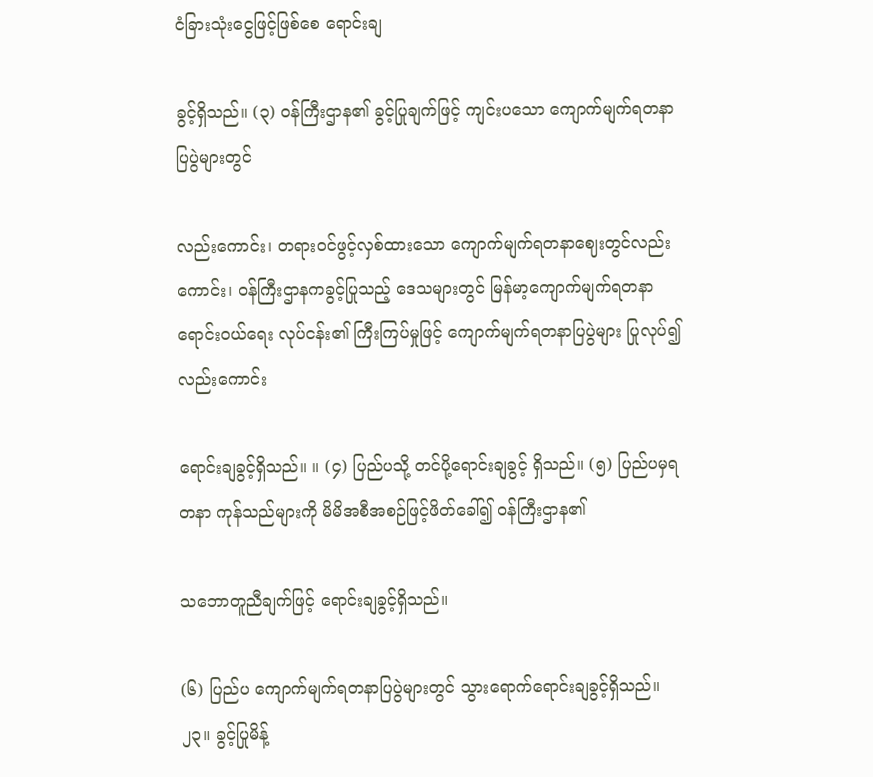ငံခြားသုံးငွေဖြင့်ဖြစ်စေ ရောင်းချ

ခွင့်ရှိသည်။ (၃) ဝန်ကြီးဌာန၏ ခွင့်ပြုချက်ဖြင့် ကျင်းပသော ကျောက်မျက်ရတနာပြပွဲများတွင်

လည်းကောင်း၊ တရားဝင်ဖွင့်လှစ်ထားသော ကျောက်မျက်ရတနာဈေးတွင်လည်းကောင်း၊ ဝန်ကြီးဌာနကခွင့်ပြုသည့် ဒေသများတွင် မြန်မာ့ကျောက်မျက်ရတနာရောင်းဝယ်ရေး လုပ်ငန်း၏ ကြီးကြပ်မှုဖြင့် ကျောက်မျက်ရတနာပြပွဲများ ပြုလုပ်၍လည်းကောင်း

ရောင်းချခွင့်ရှိသည်။ ။ (၄) ပြည်ပသို့ တင်ပို့ရောင်းချခွင့် ရှိသည်။ (၅) ပြည်ပမှရတနာ ကုန်သည်များကို မိမိအစီအစဉ်ဖြင့်ဖိတ်ခေါ်၍ ဝန်ကြီးဌာန၏

သဘောတူညီချက်ဖြင့် ရောင်းချခွင့်ရှိသည်။

(၆) ပြည်ပ ကျောက်မျက်ရတနာပြပွဲများတွင် သွားရောက်ရောင်းချခွင့်ရှိသည်။ ၂၃။ ခွင့်ပြုမိန့်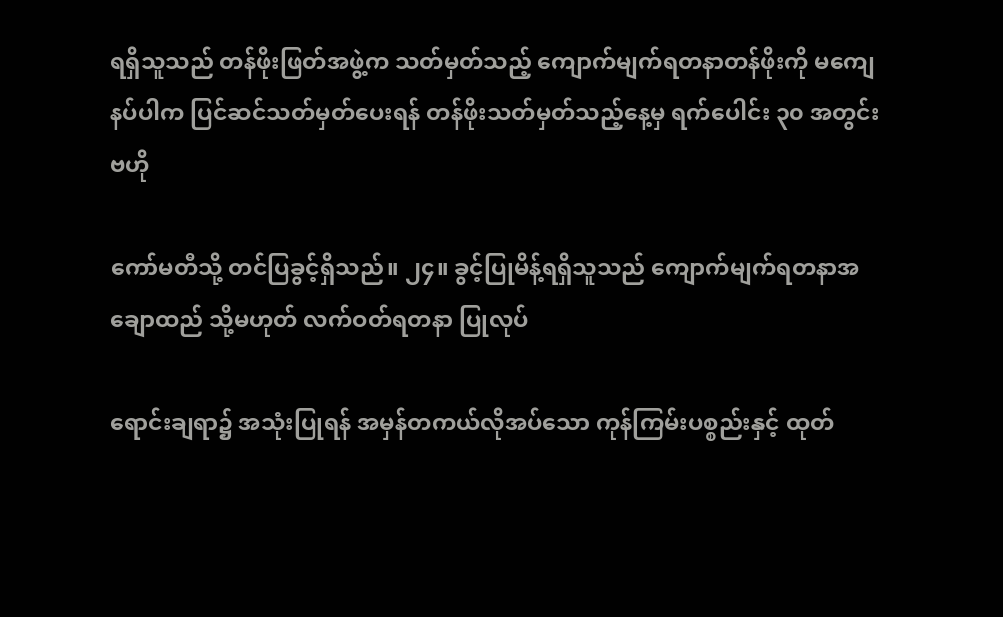ရရှိသူသည် တန်ဖိုးဖြတ်အဖွဲ့က သတ်မှတ်သည့် ကျောက်မျက်ရတနာတန်ဖိုးကို မကျေနပ်ပါက ပြင်ဆင်သတ်မှတ်ပေးရန် တန်ဖိုးသတ်မှတ်သည့်နေ့မှ ရက်ပေါင်း ၃၀ အတွင်း ဗဟို

ကော်မတီသို့ တင်ပြခွင့်ရှိသည်။ ၂၄။ ခွင့်ပြုမိန့်ရရှိသူသည် ကျောက်မျက်ရတနာအချောထည် သို့မဟုတ် လက်ဝတ်ရတနာ ပြုလုပ်

ရောင်းချရာ၌ အသုံးပြုရန် အမှန်တကယ်လိုအပ်သော ကုန်ကြမ်းပစ္စည်းနှင့် ထုတ်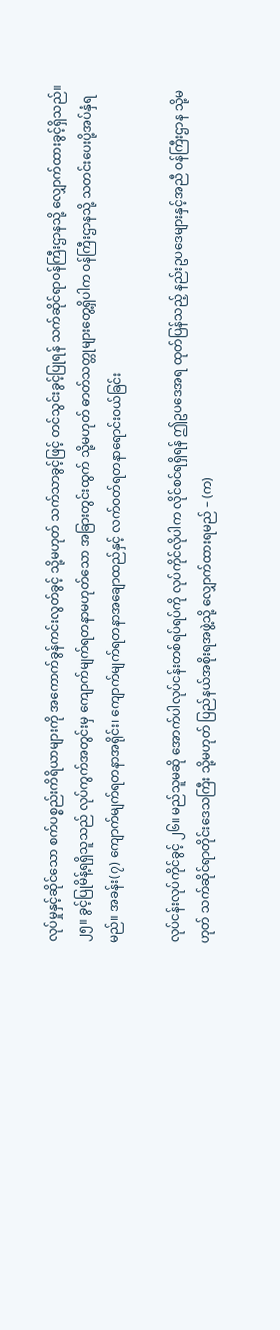လုပ်မှုနှင့်ဆိုင်သော စက်ပစ္စည်းကိရိယာများကို အကောက်ခွန်ကင်းလွတ်ခွင့် သို့မဟုတ် သက်သာခွင့်ဖြင့် တင်သွင်းခွင့်ပြုရန် သက်ဆိုင်ရာဝန်ကြီးဌာနသို့ လျှောက်ထားခွင့်ရှိသည်။ ၂၅။ ခွင့်ပြုမိန့်ရရှိသူသည် လုပ်ကွက်အတွင်းမှ ကျောက်မျက်ရတနာမဟုတ်သော အခြားတွင်းထွက် သို့မဟုတ် ဓာတ်သတ္တုများတွေ့ရှိပါက ဝန်ကြီးဌာနသို့ သတင်းပေးပို့အပ်နှံရမည်။ အခန်း(၇) ကျောက်မျက်ရတနာအရိုင်း၊ ကျောက်မျက်ရတနာအချောထည်နှင့် လက်ဝတ်ရတနာရောင်းဝယ်ခြင်း

လုပ်ငန်းလုပ်ကိုင်ခွင့် ၂၆။ မည်သူမဆို အောက်ပါလုပ်ငန်းတစ်ရပ်ရပ်ကို လုပ်ကိုင်လိုပါက လိုင်စင်ရရှိရန် ဤဥပဒေအရ ထုတ်ပြန်သည့် နည်းဥပဒေများနှင့်အညီ ဝန်ကြီးဌာန သို့မဟုတ် သက်ဆိုင်ရာတိုင်းဒေသကြီး သို့မဟုတ် ပြည်နယ်အစိုးရအဖွဲ့သို့ လျှောက်ထားရမည် – (က)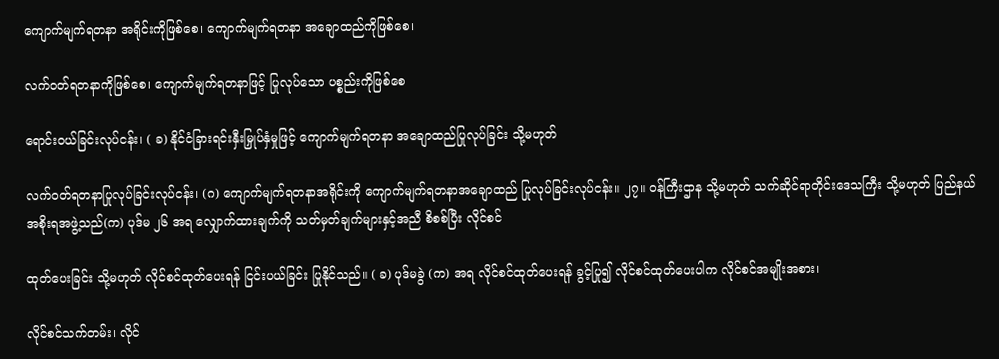ကျောက်မျက်ရတနာ အရိုင်းကိုဖြစ်စေ၊ ကျောက်မျက်ရတနာ အချောထည်ကိုဖြစ်စေ၊

လက်ဝတ်ရတနာကိုဖြစ်စေ၊ ကျောက်မျက်ရတနာဖြင့် ပြုလုပ်သော ပစ္စည်းကိုဖြစ်စေ

ရောင်းဝယ်ခြင်းလုပ်ငန်း၊ ( ခ) နိုင်ငံခြားရင်းနှီးမြှုပ်နှံမှုဖြင့် ကျောက်မျက်ရတနာ အချောထည်ပြုလုပ်ခြင်း သို့မဟုတ်

လက်ဝတ်ရတနာပြုလုပ်ခြင်းလုပ်ငန်း၊ (ဂ) ကျောက်မျက်ရတနာအရိုင်းကို ကျောက်မျက်ရတနာအချောထည် ပြုလုပ်ခြင်းလုပ်ငန်း။ ၂၇။ ဝန်ကြီးဌာန သို့မဟုတ် သက်ဆိုင်ရာတိုင်းဒေသကြီး သို့မဟုတ် ပြည်နယ်အစိုးရအဖွဲ့သည်(က) ပုဒ်မ ၂၆ အရ လျှောက်ထားချက်ကို သတ်မှတ်ချက်များနှင့်အညီ စိစစ်ပြီး လိုင်စင်

ထုတ်ပေးခြင်း သို့မဟုတ် လိုင်စင်ထုတ်ပေးရန် ငြင်းပယ်ခြင်း ပြုနိုင်သည်။ ( ခ) ပုဒ်မခွဲ (က) အရ လိုင်စင်ထုတ်ပေးရန် ခွင့်ပြု၍ လိုင်စင်ထုတ်ပေးပါက လိုင်စင်အမျိုးအစား၊

လိုင်စင်သက်တမ်း၊ လိုင်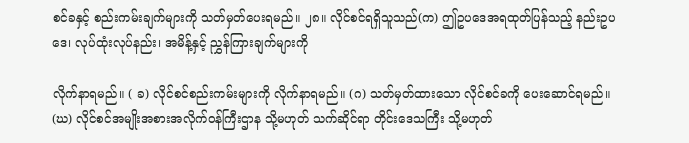စင်ခနှင့် စည်းကမ်းချက်များကို သတ်မှတ်ပေးရမည်။ ၂၈။ လိုင်စင်ရရှိသူသည်(က) ဤဥပဒေအရထုတ်ပြန်သည့် နည်းဥပဒေ၊ လုပ်ထုံးလုပ်နည်း၊ အမိန့်နှင့် ညွှန်ကြားချက်များကို

လိုက်နာရမည်။ ( ခ) လိုင်စင်စည်းကမ်းများကို လိုက်နာရမည်။ (ဂ) သတ်မှတ်ထားသော လိုင်စင်ခကို ပေးဆောင်ရမည်။ (ဃ) လိုင်စင်အမျိုးအစားအလိုက်ဝန်ကြီးဌာန သို့မဟုတ် သက်ဆိုင်ရာ တိုင်းဒေသကြီး သို့မဟုတ်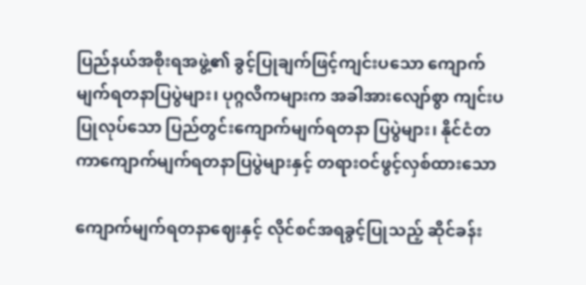ပြည်နယ်အစိုးရအဖွဲ့၏ ခွင့်ပြုချက်ဖြင့်ကျင်းပသော ကျောက်မျက်ရတနာပြပွဲများ၊ ပုဂ္ဂလိကများက အခါအားလျော်စွာ ကျင်းပပြုလုပ်သော ပြည်တွင်းကျောက်မျက်ရတနာ ပြပွဲများ၊ နိုင်ငံတကာကျောက်မျက်ရတနာပြပွဲများနှင့် တရားဝင်ဖွင့်လှစ်ထားသော

ကျောက်မျက်ရတနာဈေးနှင့် လိုင်စင်အရခွင့်ပြုသည့် ဆိုင်ခန်း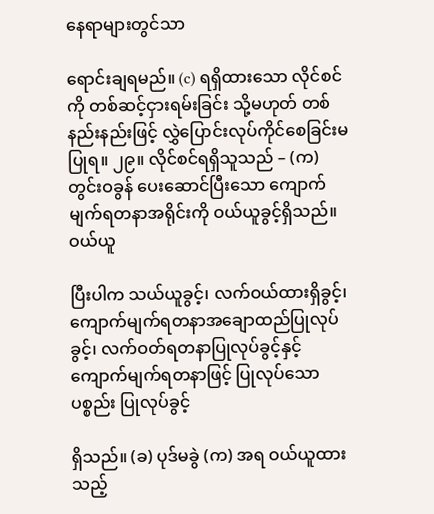နေရာများတွင်သာ

ရောင်းချရမည်။ (c) ရရှိထားသော လိုင်စင်ကို တစ်ဆင့်ငှားရမ်းခြင်း သို့မဟုတ် တစ်နည်းနည်းဖြင့် လွှဲပြောင်းလုပ်ကိုင်စေခြင်းမပြုရ။ ၂၉။ လိုင်စင်ရရှိသူသည် – (က) တွင်းဝခွန် ပေးဆောင်ပြီးသော ကျောက်မျက်ရတနာအရိုင်းကို ဝယ်ယူခွင့်ရှိသည်။ ဝယ်ယူ

ပြီးပါက သယ်ယူခွင့်၊ လက်ဝယ်ထားရှိခွင့်၊ ကျောက်မျက်ရတနာအချောထည်ပြုလုပ်ခွင့်၊ လက်ဝတ်ရတနာပြုလုပ်ခွင့်နှင့် ကျောက်မျက်ရတနာဖြင့် ပြုလုပ်သောပစ္စည်း ပြုလုပ်ခွင့်

ရှိသည်။ (ခ) ပုဒ်မခွဲ (က) အရ ဝယ်ယူထားသည့်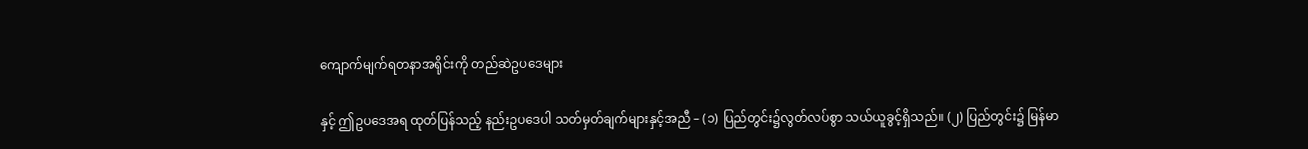ကျောက်မျက်ရတနာအရိုင်းကို တည်ဆဲဥပဒေများ

နှင့် ဤဥပဒေအရ ထုတ်ပြန်သည့် နည်းဥပဒေပါ သတ်မှတ်ချက်များနှင့်အညီ – (၁) ပြည်တွင်း၌လွတ်လပ်စွာ သယ်ယူခွင့်ရှိသည်။ (၂) ပြည်တွင်း၌ မြန်မာ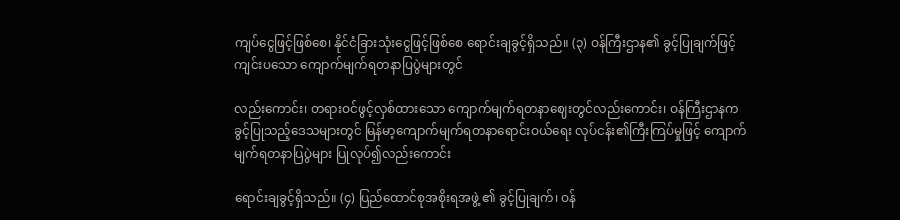ကျပ်ငွေဖြင့်ဖြစ်စေ၊ နိုင်ငံခြားသုံးငွေဖြင့်ဖြစ်စေ ရောင်းချခွင့်ရှိသည်။ (၃) ဝန်ကြီးဌာန၏ ခွင့်ပြုချက်ဖြင့် ကျင်းပသော ကျောက်မျက်ရတနာပြပွဲများတွင်

လည်းကောင်း၊ တရားဝင်ဖွင့်လှစ်ထားသော ကျောက်မျက်ရတနာဈေးတွင်လည်းကောင်း၊ ဝန်ကြီးဌာနက ခွင့်ပြုသည့်ဒေသများတွင် မြန်မာ့ကျောက်မျက်ရတနာရောင်းဝယ်ရေး လုပ်ငန်း၏ကြီးကြပ်မှုဖြင့် ကျောက်မျက်ရတနာပြပွဲများ ပြုလုပ်၍လည်းကောင်း

ရောင်းချခွင့်ရှိသည်။ (၄) ပြည်ထောင်စုအစိုးရအဖွဲ့ ၏ ခွင့်ပြုချက်၊ ဝန်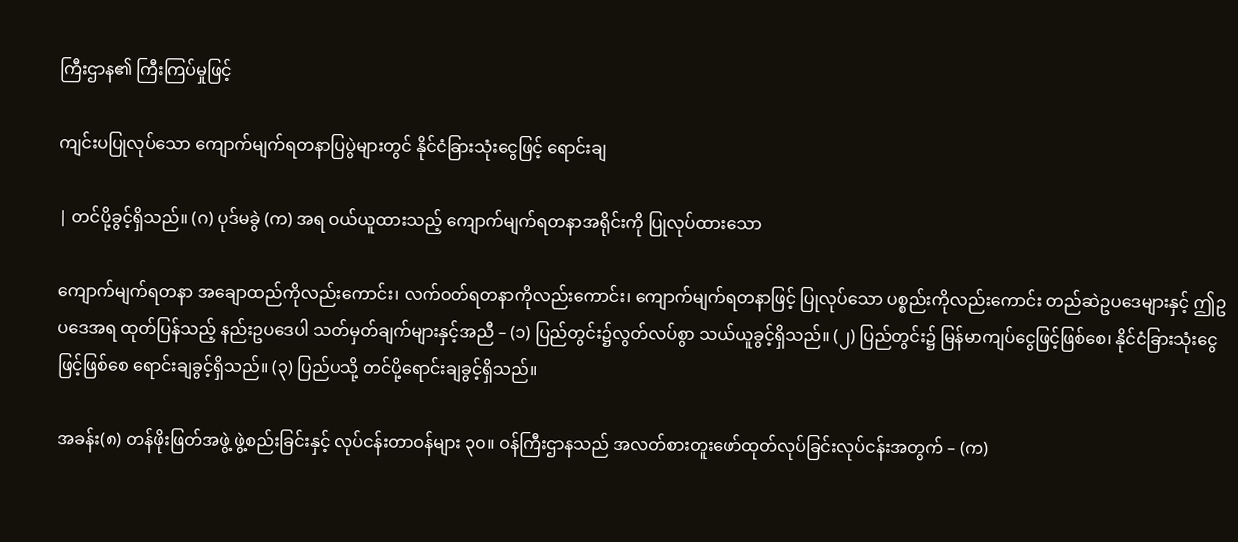ကြီးဌာန၏ ကြီးကြပ်မှုဖြင့်

ကျင်းပပြုလုပ်သော ကျောက်မျက်ရတနာပြပွဲများတွင် နိုင်ငံခြားသုံးငွေဖြင့် ရောင်းချ

| တင်ပို့ခွင့်ရှိသည်။ (ဂ) ပုဒ်မခွဲ (က) အရ ဝယ်ယူထားသည့် ကျောက်မျက်ရတနာအရိုင်းကို ပြုလုပ်ထားသော

ကျောက်မျက်ရတနာ အချောထည်ကိုလည်းကောင်း၊ လက်ဝတ်ရတနာကိုလည်းကောင်း၊ ကျောက်မျက်ရတနာဖြင့် ပြုလုပ်သော ပစ္စည်းကိုလည်းကောင်း တည်ဆဲဥပဒေများနှင့် ဤဥပဒေအရ ထုတ်ပြန်သည့် နည်းဥပဒေပါ သတ်မှတ်ချက်များနှင့်အညီ – (၁) ပြည်တွင်း၌လွတ်လပ်စွာ သယ်ယူခွင့်ရှိသည်။ (၂) ပြည်တွင်း၌ မြန်မာကျပ်ငွေဖြင့်ဖြစ်စေ၊ နိုင်ငံခြားသုံးငွေဖြင့်ဖြစ်စေ ရောင်းချခွင့်ရှိသည်။ (၃) ပြည်ပသို့ တင်ပို့ရောင်းချခွင့်ရှိသည်။

အခန်း(၈) တန်ဖိုးဖြတ်အဖွဲ့ ဖွဲ့စည်းခြင်းနှင့် လုပ်ငန်းတာဝန်များ ၃၀။ ဝန်ကြီးဌာနသည် အလတ်စားတူးဖော်ထုတ်လုပ်ခြင်းလုပ်ငန်းအတွက် – (က)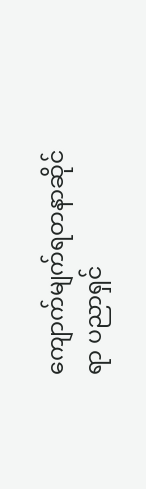ကျောက်မျက်ရတနာဆိုင်ရာ ပညာရှင်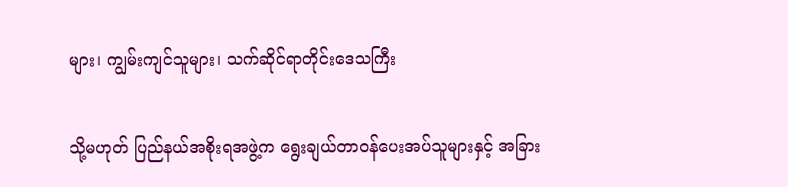များ၊ ကျွမ်းကျင်သူများ၊ သက်ဆိုင်ရာတိုင်းဒေသကြီး

သို့မဟုတ် ပြည်နယ်အစိုးရအဖွဲ့က ရွေးချယ်တာဝန်ပေးအပ်သူများနှင့် အခြား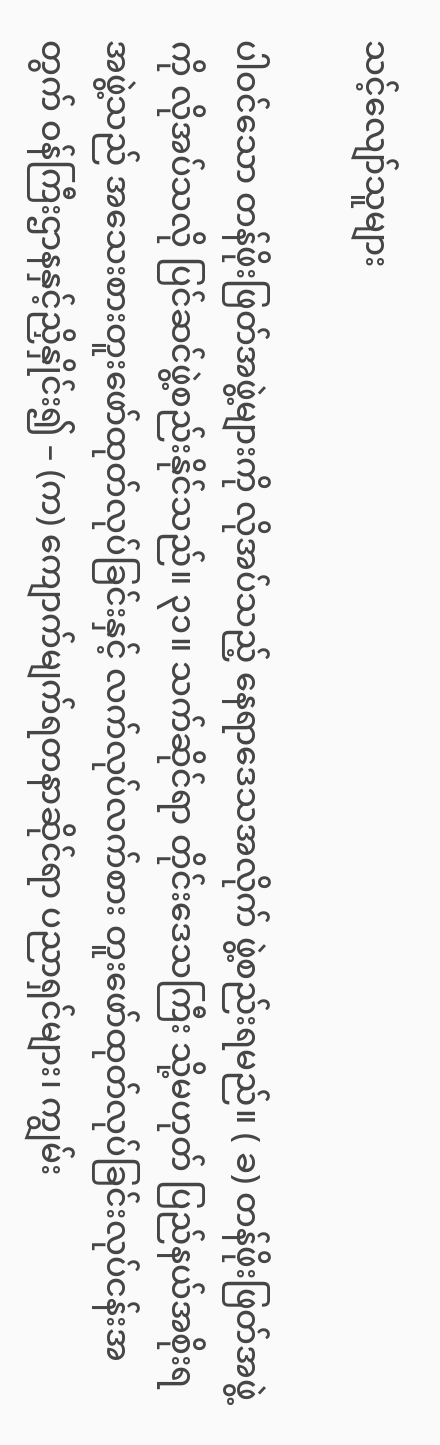သင့်လျော်သူများ

ပါဝင်သော တန်ဖိုးဖြတ်အဖွဲ့များကို လိုအပ်သည့် နေရာဒေသအလိုက် ဖွဲ့စည်းရမည်။ ( ခ) တန်ဖိုးဖြတ်အဖွဲ့ကို လိုအပ်သလို ပြင်ဆင်ဖွဲ့စည်းနိုင်သည်။ ၃၁။ သက်ဆိုင်ရာ တိုင်းဒေသကြီး သို့မဟုတ် ပြည်နယ်အစိုးရအဖွဲ့သည် အသေးစားတူးဖော်ထုတ်လုပ်ခြင်းနှင့် လက်လုပ်လက်စား တူးဖော်ထုတ်လုပ်ခြင်းလုပ်ငန်းအတွက် ဝန်ကြီးဌာနနှင့်ညှိနှိုင်း၍ – (က) ကျောက်မျက်ရတနာဆိုင်ရာ ပညာရှင်များ၊ ကျွမ်း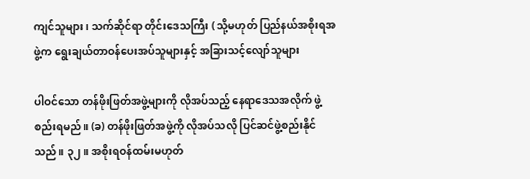ကျင်သူများ၊ သက်ဆိုင်ရာ တိုင်းဒေသကြီး ( သို့မဟုတ် ပြည်နယ်အစိုးရအဖွဲ့က ရွေးချယ်တာဝန်ပေးအပ်သူများနှင့် အခြားသင့်လျော်သူများ

ပါဝင်သော တန်ဖိုးဖြတ်အဖွဲ့များကို လိုအပ်သည့် နေရာဒေသအလိုက် ဖွဲ့စည်းရမည်။ (ခ) တန်ဖိုးဖြတ်အဖွဲ့ကို လိုအပ်သလို ပြင်ဆင်ဖွဲ့စည်းနိုင်သည်။ ၃၂။ အစိုးရဝန်ထမ်းမဟုတ်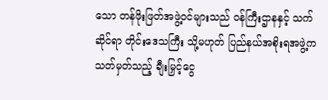သော တန်ဖိုးဖြတ်အဖွဲ့ဝင်များသည် ဝန်ကြီးဌာနနှင့် သက်ဆိုင်ရာ တိုင်းဒေသကြီး သို့မဟုတ် ပြည်နယ်အစိုးရအဖွဲ့က သတ်မှတ်သည့် ချီးမြှင့်ငွေ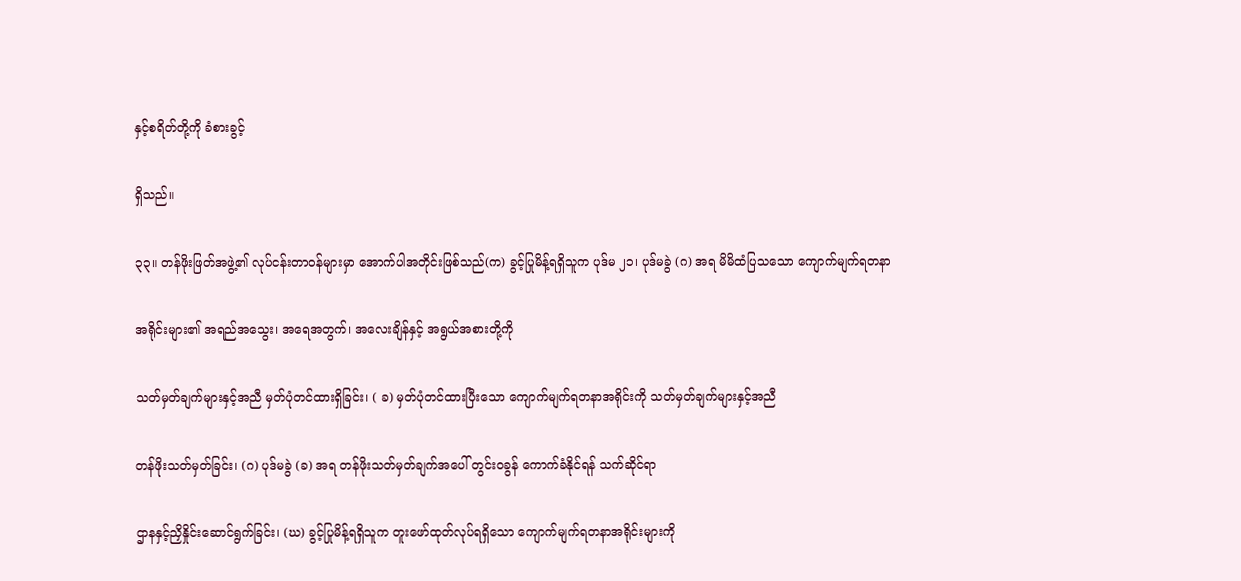နှင့်စရိတ်တို့ကို ခံစားခွင့်

ရှိသည်။

၃၃။ တန်ဖိုးဖြတ်အဖွဲ့၏ လုပ်ငန်းတာဝန်များမှာ အောက်ပါအတိုင်းဖြစ်သည်(က) ခွင့်ပြုမိန့်ရရှိသူက ပုဒ်မ ၂၁၊ ပုဒ်မခွဲ (ဂ) အရ မိမိထံပြသသော ကျောက်မျက်ရတနာ

အရိုင်းများ၏ အရည်အသွေး၊ အရေအတွက်၊ အလေးချိန်နှင့် အရွယ်အစားတို့ကို

သတ်မှတ်ချက်များနှင့်အညီ မှတ်ပုံတင်ထားရှိခြင်း၊ ( ခ) မှတ်ပုံတင်ထားပြီးသော ကျောက်မျက်ရတနာအရိုင်းကို သတ်မှတ်ချက်များနှင့်အညီ

တန်ဖိုးသတ်မှတ်ခြင်း၊ (ဂ) ပုဒ်မခွဲ (ခ) အရ တန်ဖိုးသတ်မှတ်ချက်အပေါ် တွင်းဝခွန် ကောက်ခံနိုင်ရန် သက်ဆိုင်ရာ

ဌာနနှင့်ညှိနှိုင်းဆောင်ရွက်ခြင်း၊ (ဃ) ခွင့်ပြုမိန့်ရရှိသူက တူးဖော်ထုတ်လုပ်ရရှိသော ကျောက်မျက်ရတနာအရိုင်းများကို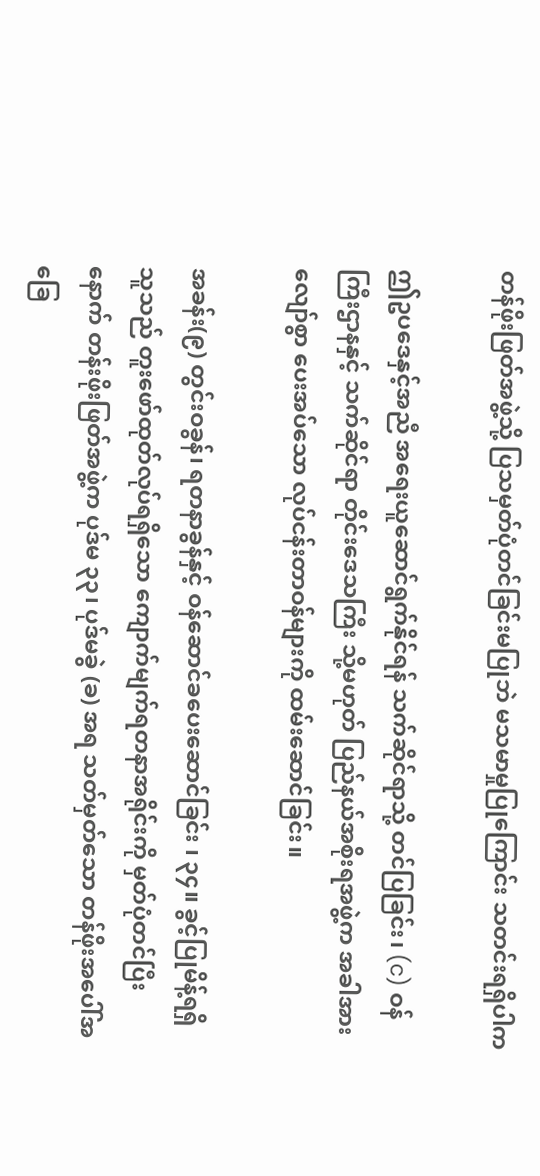တန်ဖိုးဖြတ်အဖွဲ့သို့ ပြသမှတ်ပုံတင်ခြင်းမပြုဘဲ မသမာမှုပြုကြောင်း သတင်းရရှိပါက

ဤဥပဒေနှင့်အညီ အရေးယူဆောင်ရွက်နိုင်ရန် သက်ဆိုင်ရာသို့ တင်ပြခြင်း၊ (c) ဝန်ကြီးဌာနနှင့် သက်ဆိုင်ရာ တိုင်းဒေသကြီး သို့မဟုတ် ပြည်နယ်အစိုးရအဖွဲ့က အခါအားလျော်စွာ ပေးအပ်သော လုပ်ငန်းတာဝန်များကို ထမ်းဆောင်ခြင်း။

အခန်း(၉) တွင်းဝခွန်၊ ရတနာခွန်နှင့် ဝန်ဆောင်ခပေးဆောင်ခြင်း ၊ ၃၄။ ခွင့်ပြုမိန့်ရရှိသူသည် တူးဖော်ထုတ်လုပ်ရရှိသော ကျောက်မျက်ရတနာအရိုင်းကို မှတ်ပုံတင်ပြီးနောက် တန်းဖိုးဖြတ်အဖွဲ့က ပုဒ်မ ၃၃၊ ပုဒ်မခွဲ (ခ) အရ သတ်မှတ်သော တန်ဖိုးအပေါ်အခြေ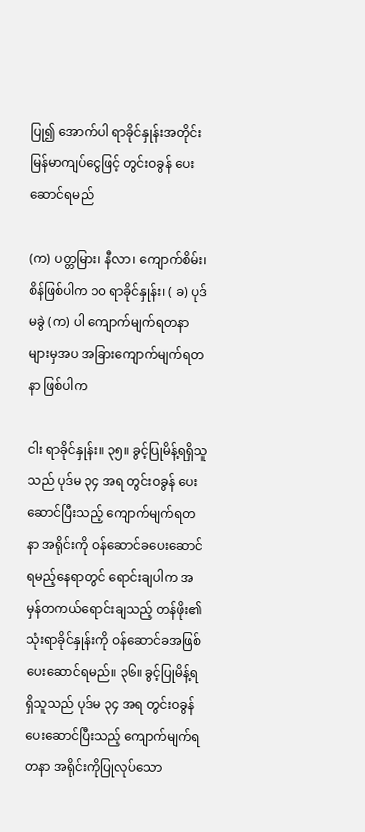ပြု၍ အောက်ပါ ရာခိုင်နှုန်းအတိုင်း မြန်မာကျပ်ငွေဖြင့် တွင်းဝခွန် ပေးဆောင်ရမည်

(က) ပတ္တမြား၊ နီလာ၊ ကျောက်စိမ်း၊ စိန်ဖြစ်ပါက ၁၀ ရာခိုင်နှုန်း၊ ( ခ) ပုဒ်မခွဲ (က) ပါ ကျောက်မျက်ရတနာများမှအပ အခြားကျောက်မျက်ရတနာ ဖြစ်ပါက

ငါး ရာခိုင်နှုန်း။ ၃၅။ ခွင့်ပြုမိန့်ရရှိသူသည် ပုဒ်မ ၃၄ အရ တွင်းဝခွန် ပေးဆောင်ပြီးသည့် ကျောက်မျက်ရတနာ အရိုင်းကို ဝန်ဆောင်ခပေးဆောင်ရမည့်နေရာတွင် ရောင်းချပါက အမှန်တကယ်ရောင်းချသည့် တန်ဖိုး၏ သုံးရာခိုင်နှုန်းကို ဝန်ဆောင်ခအဖြစ် ပေးဆောင်ရမည်။ ၃၆။ ခွင့်ပြုမိန့်ရရှိသူသည် ပုဒ်မ ၃၄ အရ တွင်းဝခွန် ပေးဆောင်ပြီးသည့် ကျောက်မျက်ရတနာ အရိုင်းကိုပြုလုပ်သော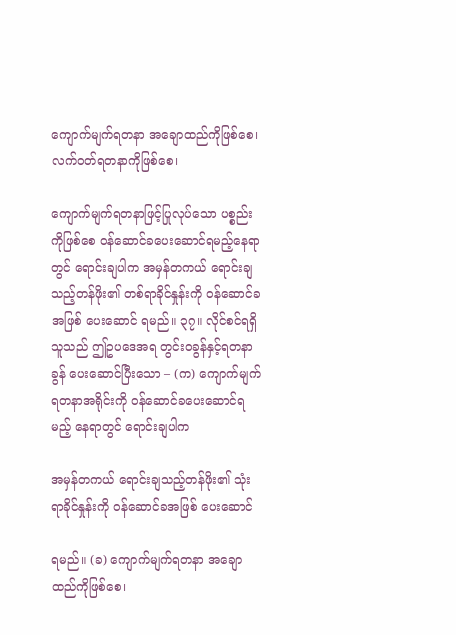ကျောက်မျက်ရတနာ အချောထည်ကိုဖြစ်စေ၊ လက်ဝတ်ရတနာကိုဖြစ်စေ၊

ကျောက်မျက်ရတနာဖြင့်ပြုလုပ်သော ပစ္စည်းကိုဖြစ်စေ ဝန်ဆောင်ခပေးဆောင်ရမည့်နေရာတွင် ရောင်းချပါက အမှန်တကယ် ရောင်းချသည့်တန်ဖိုး၏ တစ်ရာခိုင်နှုန်းကို ဝန်ဆောင်ခအဖြစ် ပေးဆောင် ရမည်။ ၃၇။ လိုင်စင်ရရှိသူသည် ဤဥပဒေအရ တွင်းဝခွန်နှင့်ရတနာခွန် ပေးဆောင်ပြီးသော – (က) ကျောက်မျက်ရတနာအရိုင်းကို ဝန်ဆောင်ခပေးဆောင်ရမည့် နေရာတွင် ရောင်းချပါက

အမှန်တကယ် ရောင်းချသည့်တန်ဖိုး၏ သုံးရာခိုင်နှုန်းကို ဝန်ဆောင်ခအဖြစ် ပေးဆောင်

ရမည်။ (ခ) ကျောက်မျက်ရတနာ အချောထည်ကိုဖြစ်စေ၊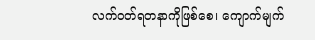လက်ဝတ်ရတနာကိုဖြစ်စေ၊ ကျောက်မျက်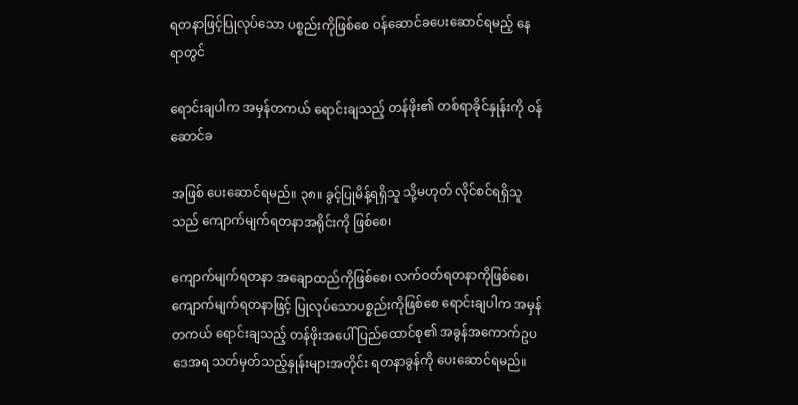ရတနာဖြင့်ပြုလုပ်သော ပစ္စည်းကိုဖြစ်စေ ဝန်ဆောင်ခပေးဆောင်ရမည့် နေရာတွင်

ရောင်းချပါက အမှန်တကယ် ရောင်းချသည့် တန်ဖိုး၏ တစ်ရာခိုင်နှုန်းကို ဝန်ဆောင်ခ

အဖြစ် ပေးဆောင်ရမည်။ ၃၈။ ခွင့်ပြုမိန့်ရရှိသူ သို့မဟုတ် လိုင်စင်ရရှိသူသည် ကျောက်မျက်ရတနာအရိုင်းကို ဖြစ်စေ၊

ကျောက်မျက်ရတနာ အချောထည်ကိုဖြစ်စေ၊ လက်ဝတ်ရတနာကိုဖြစ်စေ၊ ကျောက်မျက်ရတနာဖြင့် ပြုလုပ်သောပစ္စည်းကိုဖြစ်စေ ရောင်းချပါက အမှန်တကယ် ရောင်းချသည့် တန်ဖိုးအပေါ် ပြည်ထောင်စု၏ အခွန်အကောက်ဥပဒေအရ သတ်မှတ်သည့်နှုန်းများအတိုင်း ရတနာခွန်ကို ပေးဆောင်ရမည်။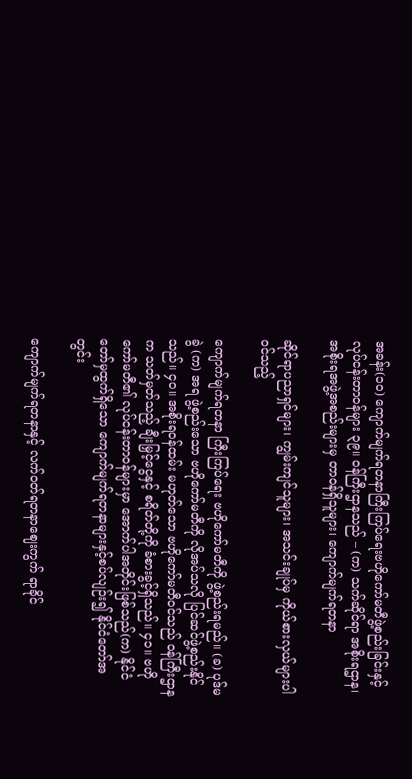အခန်း(၁၀) ကျောက်မျက်ရတနာကြီးကြပ်ရေးဗဟိုကော်မတီဖွဲ့စည်းခြင်းနှင့် လုပ်ငန်းတာဝန်များ ၃၉။ ဝန်ကြီးဌာနသည် – (က) သက်ဆိုင်ရာ အစိုးရဌာန၊ အစိုးရအဖွဲ့အစည်းများမှ တာဝန်ရှိသူများ၊ ကျောက်မျက်ရတနာ

ဆိုင်ရာပညာရှင်များ၊ ကျွမ်းကျင်သူများ၊ အသင်းချုပ်မှ ကိုယ်စားလှယ်များပါဝင်သည့်

ကျောက်မျက်ရတနာ ကြီးကြပ်ရေး ဗဟိုကော်မတီကို ဖွဲ့စည်းရမည်။ (ခ) ပုဒ်မခွဲ (က) အရ ဖွဲ့စည်းသော ဗဟိုကော်မတီကို လိုအပ်သလို ပြင်ဆင်ဖွဲ့စည်းနိုင်သည်။ ၄၀။ အစိုးရဝန်ထမ်း မဟုတ်သော ဗဟိုကော်မတီဝင်သည် ဝန်ကြီးဌာနက သတ်မှတ်သည့် ချီးမြှင့်ငွေနှင့် စရိတ်တို့ကို ခံစားခွင့်ရှိသည်။ ၄၁။ ဗဟိုကော်မတီ၏ လုပ်ငန်းတာဝန်များမှာ အောက်ပါအတိုင်းဖြစ်သည်(က) နိုင်ငံတော်မှထွက်ရှိသော ကျောက်မျက်ရတနာများနှင့်စပ်လျဉ်း၍ နိုင်ငံတော်အတွင်း

ကျောက်မျက်ရတနာနှင့် လက်ဝတ်ရတနာဈေးကွက် ရာခိုင်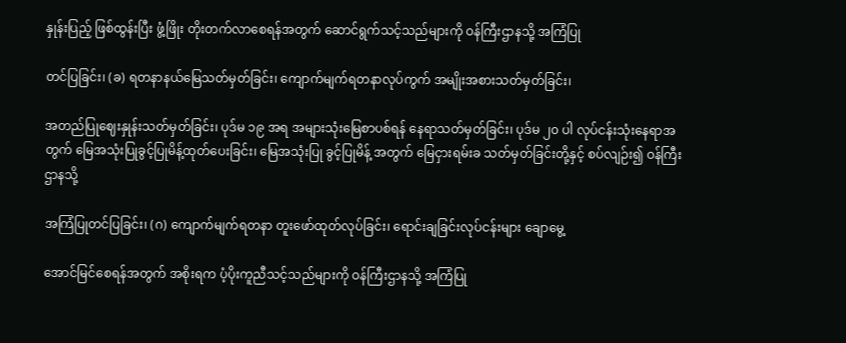နှုန်းပြည့် ဖြစ်ထွန်းပြီး ဖွံ့ဖြိုး တိုးတက်လာစေရန်အတွက် ဆောင်ရွက်သင့်သည်များကို ဝန်ကြီးဌာနသို့ အကြံပြု

တင်ပြခြင်း၊ (ခ) ရတနာနယ်မြေသတ်မှတ်ခြင်း၊ ကျောက်မျက်ရတနာလုပ်ကွက် အမျိုးအစားသတ်မှတ်ခြင်း၊

အတည်ပြုဈေးနှုန်းသတ်မှတ်ခြင်း၊ ပုဒ်မ ၁၉ အရ အများသုံးမြေစာပစ်ရန် နေရာသတ်မှတ်ခြင်း၊ ပုဒ်မ ၂၀ ပါ လုပ်ငန်းသုံးနေရာအတွက် မြေအသုံးပြုခွင့်ပြုမိန့်ထုတ်ပေးခြင်း၊ မြေအသုံးပြု ခွင့်ပြုမိန့် အတွက် မြေငှားရမ်းခ သတ်မှတ်ခြင်းတို့နှင့် စပ်လျဉ်း၍ ဝန်ကြီးဌာနသို့

အကြံပြုတင်ပြခြင်း၊ (ဂ) ကျောက်မျက်ရတနာ တူးဖော်ထုတ်လုပ်ခြင်း၊ ရောင်းချခြင်းလုပ်ငန်းများ ချောမွေ့

အောင်မြင်စေရန်အတွက် အစိုးရက ပံ့ပိုးကူညီသင့်သည်များကို ဝန်ကြီးဌာနသို့ အကြံပြု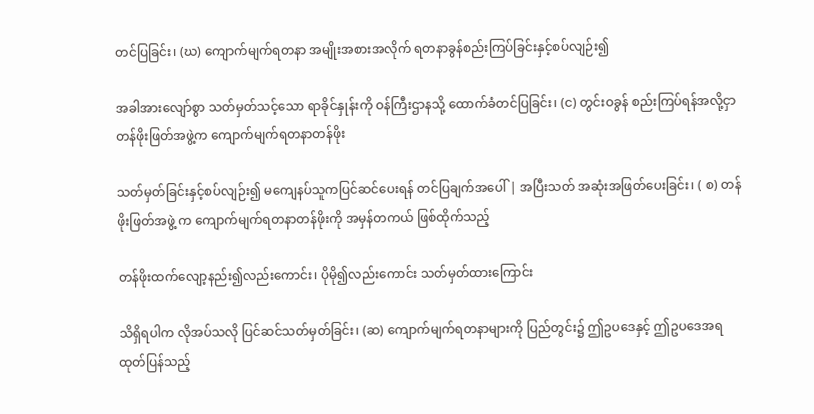တင်ပြခြင်း၊ (ဃ) ကျောက်မျက်ရတနာ အမျိုးအစားအလိုက် ရတနာခွန်စည်းကြပ်ခြင်းနှင့်စပ်လျဉ်း၍

အခါအားလျော်စွာ သတ်မှတ်သင့်သော ရာခိုင်နှုန်းကို ဝန်ကြီးဌာနသို့ ထောက်ခံတင်ပြခြင်း၊ (င) တွင်းဝခွန် စည်းကြပ်ရန်အလို့ငှာ တန်ဖိုးဖြတ်အဖွဲ့က ကျောက်မျက်ရတနာတန်ဖိုး

သတ်မှတ်ခြင်းနှင့်စပ်လျဉ်း၍ မကျေနပ်သူကပြင်ဆင်ပေးရန် တင်ပြချက်အပေါ် | အပြီးသတ် အဆုံးအဖြတ်ပေးခြင်း၊ ( စ) တန်ဖိုးဖြတ်အဖွဲ့ က ကျောက်မျက်ရတနာတန်ဖိုးကို အမှန်တကယ် ဖြစ်ထိုက်သည့်

တန်ဖိုးထက်လျော့နည်း၍လည်းကောင်း၊ ပိုမို၍လည်းကောင်း သတ်မှတ်ထားကြောင်း

သိရှိရပါက လိုအပ်သလို ပြင်ဆင်သတ်မှတ်ခြင်း၊ (ဆ) ကျောက်မျက်ရတနာများကို ပြည်တွင်း၌ ဤဥပဒေနှင့် ဤဥပဒေအရ ထုတ်ပြန်သည့်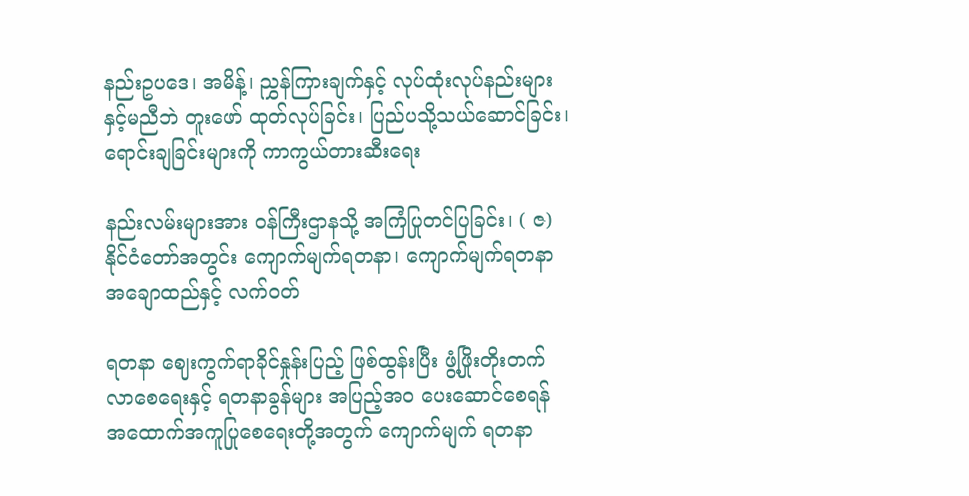နည်းဥပဒေ၊ အမိန့်၊ ညွှန်ကြားချက်နှင့် လုပ်ထုံးလုပ်နည်းများနှင့်မညီဘဲ တူးဖော် ထုတ်လုပ်ခြင်း၊ ပြည်ပသို့သယ်ဆောင်ခြင်း၊ ရောင်းချခြင်းများကို ကာကွယ်တားဆီးရေး

နည်းလမ်းများအား ဝန်ကြီးဌာနသို့ အကြံပြုတင်ပြခြင်း၊ ( ဇ) နိုင်ငံတော်အတွင်း ကျောက်မျက်ရတနာ၊ ကျောက်မျက်ရတနာ အချောထည်နှင့် လက်ဝတ်

ရတနာ ဈေးကွက်ရာခိုင်နှုန်းပြည့် ဖြစ်ထွန်းပြီး ဖွံ့ဖြိုးတိုးတက်လာစေရေးနှင့် ရတနာခွန်များ အပြည့်အဝ ပေးဆောင်စေရန် အထောက်အကူပြုစေရေးတို့အတွက် ကျောက်မျက် ရတနာ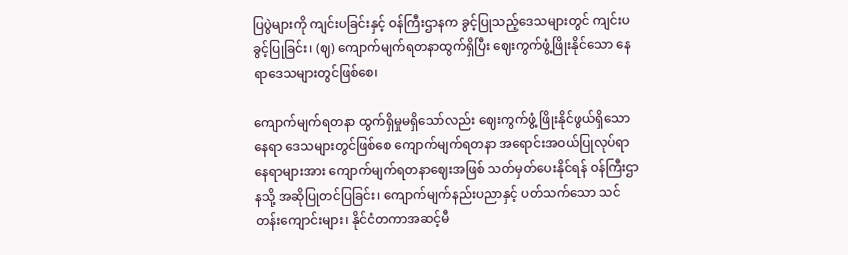ပြပွဲများကို ကျင်းပခြင်းနှင့် ဝန်ကြီးဌာနက ခွင့်ပြုသည့်ဒေသများတွင် ကျင်းပခွင့်ပြုခြင်း၊ (ဈ) ကျောက်မျက်ရတနာထွက်ရှိပြီး ဈေးကွက်ဖွံ့ဖြိုးနိုင်သော နေရာဒေသများတွင်ဖြစ်စေ၊

ကျောက်မျက်ရတနာ ထွက်ရှိမှုမရှိသော်လည်း ဈေးကွက်ဖွံ့ ဖြိုးနိုင်ဖွယ်ရှိသောနေရာ ဒေသများတွင်ဖြစ်စေ ကျောက်မျက်ရတနာ အရောင်းအဝယ်ပြုလုပ်ရာ နေရာများအား ကျောက်မျက်ရတနာဈေးအဖြစ် သတ်မှတ်ပေးနိုင်ရန် ဝန်ကြီးဌာနသို့ အဆိုပြုတင်ပြခြင်း၊ ကျောက်မျက်နည်းပညာနှင့် ပတ်သက်သော သင်တန်းကျောင်းများ၊ နိုင်ငံတကာအဆင့်မီ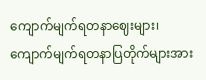ကျောက်မျက်ရတနာဈေးများ၊ ကျောက်မျက်ရတနာပြတိုက်များအား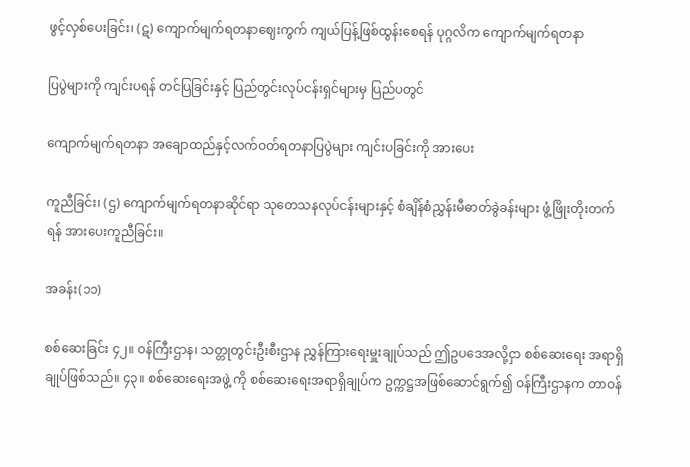ဖွင့်လှစ်ပေးခြင်း၊ (ဋ) ကျောက်မျက်ရတနာဈေးကွက် ကျယ်ပြန့်ဖြစ်ထွန်းစေရန် ပုဂ္ဂလိက ကျောက်မျက်ရတနာ

ပြပွဲများကို ကျင်းပရန် တင်ပြခြင်းနှင့် ပြည်တွင်းလုပ်ငန်းရှင်များမှ ပြည်ပတွင်

ကျောက်မျက်ရတနာ အချောထည်နှင့်လက်ဝတ်ရတနာပြပွဲများ ကျင်းပခြင်းကို အားပေး

ကူညီခြင်း၊ (ဌ) ကျောက်မျက်ရတနာဆိုင်ရာ သုတေသနလုပ်ငန်းများနှင့် စံချိန်စံညွှန်းမီဓာတ်ခွဲခန်းများ ဖွံ့ဖြိုးတိုးတက်ရန် အားပေးကူညီခြင်း။

အခန်း(၁၁)

စစ်ဆေးခြင်း ၄၂။ ဝန်ကြီးဌာန၊ သတ္တုတွင်းဦးစီးဌာန ညွှန်ကြားရေးမှူးချုပ်သည် ဤဥပဒေအလို့ငှာ စစ်ဆေးရေး အရာရှိချုပ်ဖြစ်သည်။ ၄၃။ စစ်ဆေးရေးအဖွဲ့ ကို စစ်ဆေးရေးအရာရှိချုပ်က ဥက္ကဋ္ဌအဖြစ်ဆောင်ရွက်၍ ဝန်ကြီးဌာနက တာဝန်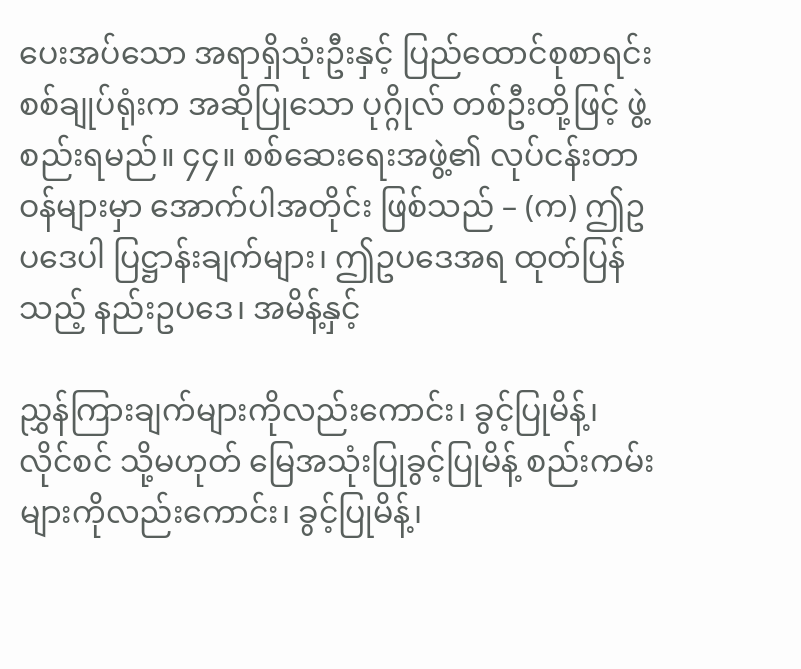ပေးအပ်သော အရာရှိသုံးဦးနှင့် ပြည်ထောင်စုစာရင်းစစ်ချုပ်ရုံးက အဆိုပြုသော ပုဂ္ဂိုလ် တစ်ဦးတို့ဖြင့် ဖွဲ့စည်းရမည်။ ၄၄။ စစ်ဆေးရေးအဖွဲ့၏ လုပ်ငန်းတာဝန်များမှာ အောက်ပါအတိုင်း ဖြစ်သည် – (က) ဤဥပဒေပါ ပြဋ္ဌာန်းချက်များ၊ ဤဥပဒေအရ ထုတ်ပြန်သည့် နည်းဥပဒေ၊ အမိန့်နှင့်

ညွှန်ကြားချက်များကိုလည်းကောင်း၊ ခွင့်ပြုမိန့်၊ လိုင်စင် သို့မဟုတ် မြေအသုံးပြုခွင့်ပြုမိန့် စည်းကမ်းများကိုလည်းကောင်း၊ ခွင့်ပြုမိန့်၊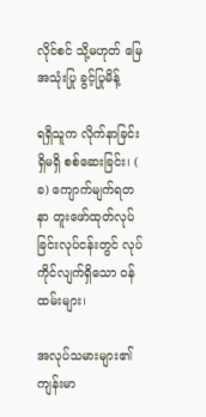လိုင်စင် သို့မဟုတ် မြေအသုံးပြု ခွင့်ပြုမိန့်

ရရှိသူက လိုက်နာခြင်းရှိမရှိ စစ်ဆေးခြင်း၊ ( ခ) ကျောက်မျက်ရတနာ တူးဖော်ထုတ်လုပ်ခြင်းလုပ်ငန်းတွင် လုပ်ကိုင်လျက်ရှိသော ဝန်ထမ်းများ၊

အလုပ်သမားများ၏ ကျန်းမာ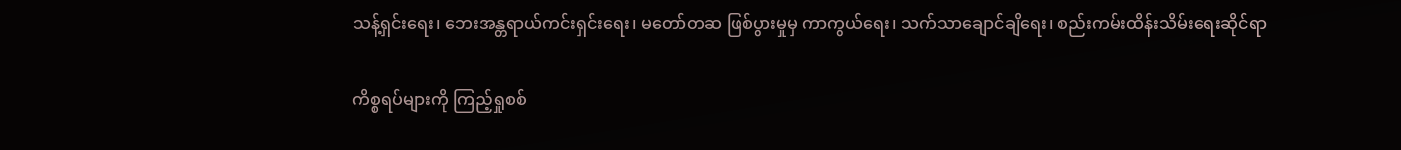သန့်ရှင်းရေး၊ ဘေးအန္တရာယ်ကင်းရှင်းရေး၊ မတော်တဆ ဖြစ်ပွားမှုမှ ကာကွယ်ရေး၊ သက်သာချောင်ချိရေး၊ စည်းကမ်းထိန်းသိမ်းရေးဆိုင်ရာ

ကိစ္စရပ်များကို ကြည့်ရှုစစ်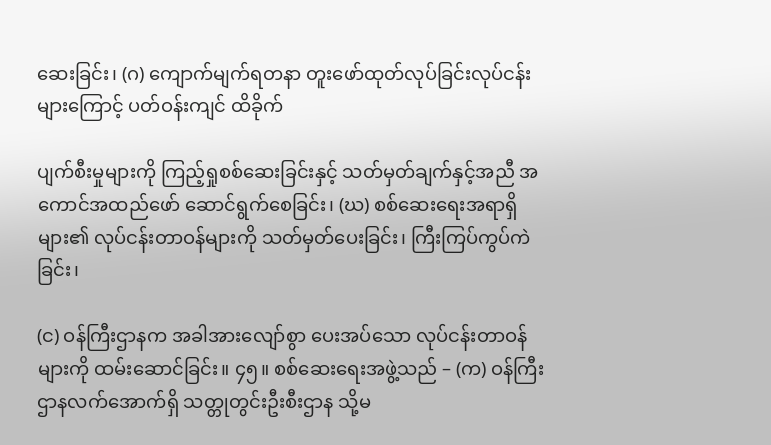ဆေးခြင်း၊ (ဂ) ကျောက်မျက်ရတနာ တူးဖော်ထုတ်လုပ်ခြင်းလုပ်ငန်းများကြောင့် ပတ်ဝန်းကျင် ထိခိုက်

ပျက်စီးမှုများကို ကြည့်ရှုစစ်ဆေးခြင်းနှင့် သတ်မှတ်ချက်နှင့်အညီ အကောင်အထည်ဖော် ဆောင်ရွက်စေခြင်း၊ (ဃ) စစ်ဆေးရေးအရာရှိများ၏ လုပ်ငန်းတာဝန်များကို သတ်မှတ်ပေးခြင်း၊ ကြီးကြပ်ကွပ်ကဲခြင်း၊

(င) ဝန်ကြီးဌာနက အခါအားလျော်စွာ ပေးအပ်သော လုပ်ငန်းတာဝန်များကို ထမ်းဆောင်ခြင်း။ ၄၅။ စစ်ဆေးရေးအဖွဲ့သည် – (က) ဝန်ကြီးဌာနလက်အောက်ရှိ သတ္တုတွင်းဦးစီးဌာန သို့မ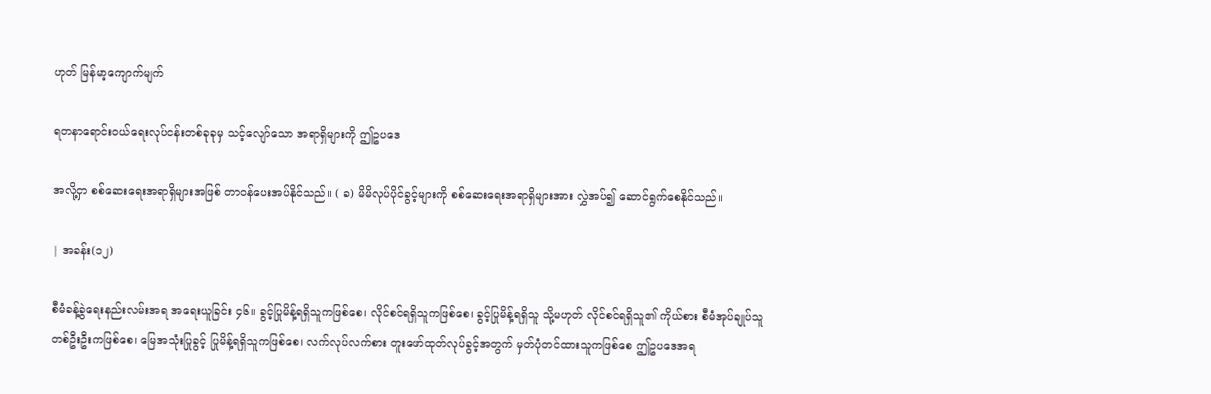ဟုတ် မြန်မာ့ကျောက်မျက်

ရတနာရောင်းဝယ်ရေးလုပ်ငန်းတစ်ခုခုမှ သင့်လျော်သော အရာရှိများကို ဤဥပဒေ

အလို့ငှာ စစ်ဆေးရေးအရာရှိများအဖြစ် တာဝန်ပေးအပ်နိုင်သည်။ ( ခ) မိမိလုပ်ပိုင်ခွင့်များကို စစ်ဆေးရေးအရာရှိများအား လွှဲအပ်၍ ဆောင်ရွက်စေနိုင်သည်။

| အခန်း(၁၂)

စီမံခန့်ခွဲရေးနည်းလမ်းအရ အရေးယူခြင်း ၄၆။ ခွင့်ပြုမိန့်ရရှိသူကဖြစ်စေ၊ လိုင်စင်ရရှိသူကဖြစ်စေ၊ ခွင့်ပြုမိန့်ရရှိသူ သို့မဟုတ် လိုင်စင်ရရှိသူ၏ ကိုယ်စား စီမံအုပ်ချုပ်သူတစ်ဦးဦးကဖြစ်စေ၊ မြေအသုံးပြုခွင့် ပြုမိန့်ရရှိသူကဖြစ်စေ၊ လက်လုပ်လက်စား တူးဖော်ထုတ်လုပ်ခွင့်အတွက် မှတ်ပုံတင်ထားသူကဖြစ်စေ ဤဥပဒေအရ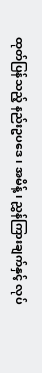ထုတ်ပြန်သည့် နည်းဥပဒေ၊ အမိန့်၊ ညွှန်ကြားချက်နှင့် လုပ်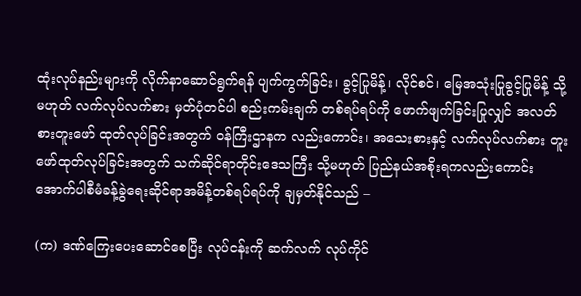ထုံးလုပ်နည်းများကို လိုက်နာဆောင်ရွက်ရန် ပျက်ကွက်ခြင်း၊ ခွင့်ပြုမိန့်၊ လိုင်စင်၊ မြေအသုံးပြုခွင့်ပြုမိန့် သို့မဟုတ် လက်လုပ်လက်စား မှတ်ပုံတင်ပါ စည်းကမ်းချက် တစ်ရပ်ရပ်ကို ဖောက်ဖျက်ခြင်းပြုလျှင် အလတ်စားတူးဖော် ထုတ်လုပ်ခြင်းအတွက် ဝန်ကြီးဌာနက လည်းကောင်း၊ အသေးစားနှင့် လက်လုပ်လက်စား တူးဖော်ထုတ်လုပ်ခြင်းအတွက် သက်ဆိုင်ရာတိုင်းဒေသကြီး သို့မဟုတ် ပြည်နယ်အစိုးရကလည်းကောင်း အောက်ပါစီမံခန့်ခွဲရေးဆိုင်ရာအမိန့်တစ်ရပ်ရပ်ကို ချမှတ်နိုင်သည် –

(က) ဒဏ်ကြေးပေးဆောင်စေပြီး လုပ်ငန်းကို ဆက်လက် လုပ်ကိုင်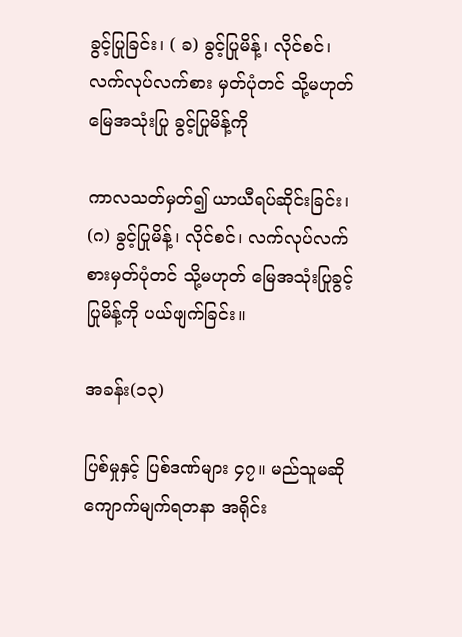ခွင့်ပြုခြင်း၊ ( ခ) ခွင့်ပြုမိန့်၊ လိုင်စင်၊ လက်လုပ်လက်စား မှတ်ပုံတင် သို့မဟုတ် မြေအသုံးပြု ခွင့်ပြုမိန့်ကို

ကာလသတ်မှတ်၍ ယာယီရပ်ဆိုင်းခြင်း၊ (ဂ) ခွင့်ပြုမိန့်၊ လိုင်စင်၊ လက်လုပ်လက်စားမှတ်ပုံတင် သို့မဟုတ် မြေအသုံးပြုခွင့်ပြုမိန့်ကို ပယ်ဖျက်ခြင်း။

အခန်း(၁၃)

ပြစ်မှုနှင့် ပြစ်ဒဏ်များ ၄၇။ မည်သူမဆို ကျောက်မျက်ရတနာ အရိုင်း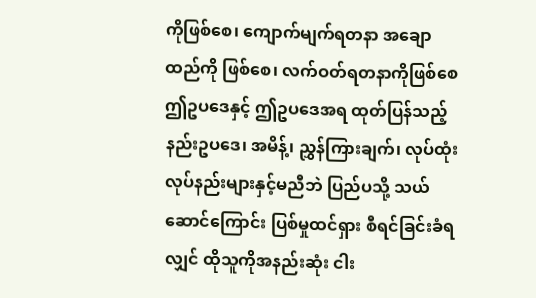ကိုဖြစ်စေ၊ ကျောက်မျက်ရတနာ အချောထည်ကို ဖြစ်စေ၊ လက်ဝတ်ရတနာကိုဖြစ်စေ ဤဥပဒေနှင့် ဤဥပဒေအရ ထုတ်ပြန်သည့် နည်းဥပဒေ၊ အမိန့်၊ ညွှန်ကြားချက်၊ လုပ်ထုံးလုပ်နည်းများနှင့်မညီဘဲ ပြည်ပသို့ သယ်ဆောင်ကြောင်း ပြစ်မှုထင်ရှား စီရင်ခြင်းခံရလျှင် ထိုသူကိုအနည်းဆုံး ငါး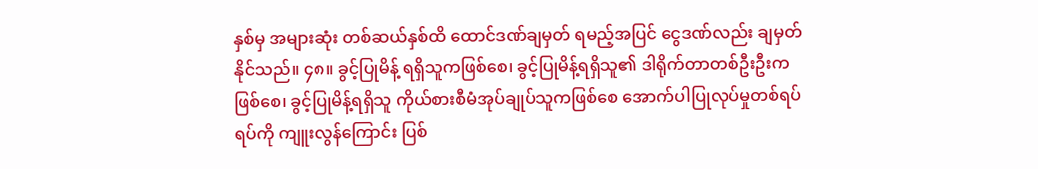နှစ်မှ အများဆုံး တစ်ဆယ်နှစ်ထိ ထောင်ဒဏ်ချမှတ် ရမည့်အပြင် ငွေဒဏ်လည်း ချမှတ်နိုင်သည်။ ၄၈။ ခွင့်ပြုမိန့် ရရှိသူကဖြစ်စေ၊ ခွင့်ပြုမိန့်ရရှိသူ၏ ဒါရိုက်တာတစ်ဦးဦးကဖြစ်စေ၊ ခွင့်ပြုမိန့်ရရှိသူ ကိုယ်စားစီမံအုပ်ချုပ်သူကဖြစ်စေ အောက်ပါပြုလုပ်မှုတစ်ရပ်ရပ်ကို ကျူးလွန်ကြောင်း ပြစ်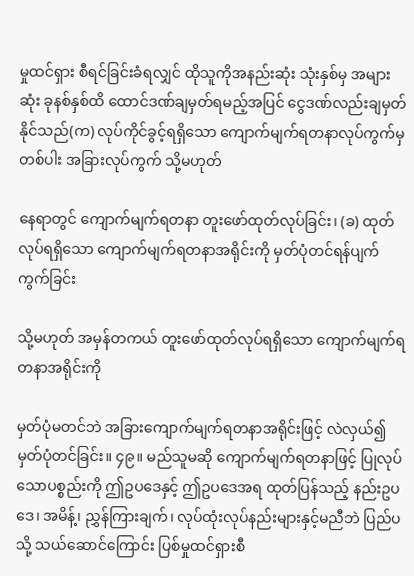မှုထင်ရှား စီရင်ခြင်းခံရလျှင် ထိုသူကိုအနည်းဆုံး သုံးနှစ်မှ အများဆုံး ခုနစ်နှစ်ထိ ထောင်ဒဏ်ချမှတ်ရမည့်အပြင် ငွေဒဏ်လည်းချမှတ်နိုင်သည်(က) လုပ်ကိုင်ခွင့်ရရှိသော ကျောက်မျက်ရတနာလုပ်ကွက်မှတစ်ပါး အခြားလုပ်ကွက် သို့မဟုတ်

နေရာတွင် ကျောက်မျက်ရတနာ တူးဖော်ထုတ်လုပ်ခြင်း၊ (ခ) ထုတ်လုပ်ရရှိသော ကျောက်မျက်ရတနာအရိုင်းကို မှတ်ပုံတင်ရန်ပျက်ကွက်ခြင်း

သို့မဟုတ် အမှန်တကယ် တူးဖော်ထုတ်လုပ်ရရှိသော ကျောက်မျက်ရတနာအရိုင်းကို

မှတ်ပုံမတင်ဘဲ အခြားကျောက်မျက်ရတနာအရိုင်းဖြင့် လဲလှယ်၍ မှတ်ပုံတင်ခြင်း။ ၄၉။ မည်သူမဆို ကျောက်မျက်ရတနာဖြင့် ပြုလုပ်သောပစ္စည်းကို ဤဥပဒေနှင့် ဤဥပဒေအရ ထုတ်ပြန်သည့် နည်းဥပဒေ၊ အမိန့်၊ ညွှန်ကြားချက်၊ လုပ်ထုံးလုပ်နည်းများနှင့်မညီဘဲ ပြည်ပသို့ သယ်ဆောင်ကြောင်း ပြစ်မှုထင်ရှားစီ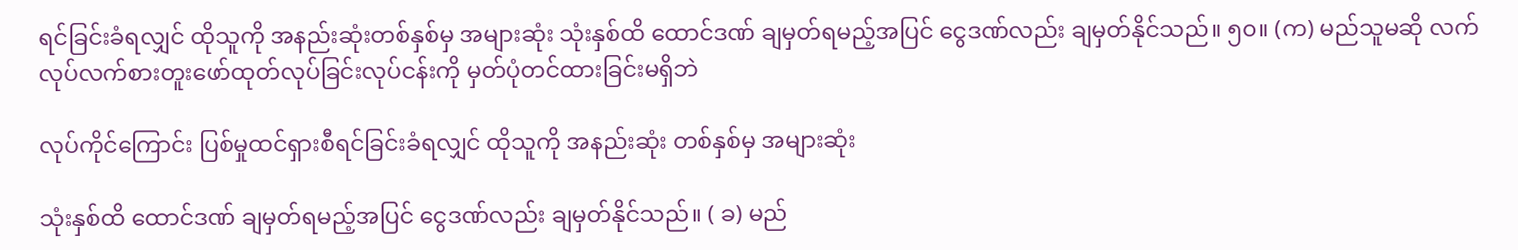ရင်ခြင်းခံရလျှင် ထိုသူကို အနည်းဆုံးတစ်နှစ်မှ အများဆုံး သုံးနှစ်ထိ ထောင်ဒဏ် ချမှတ်ရမည့်အပြင် ငွေဒဏ်လည်း ချမှတ်နိုင်သည်။ ၅၀။ (က) မည်သူမဆို လက်လုပ်လက်စားတူးဖော်ထုတ်လုပ်ခြင်းလုပ်ငန်းကို မှတ်ပုံတင်ထားခြင်းမရှိဘဲ

လုပ်ကိုင်ကြောင်း ပြစ်မှုထင်ရှားစီရင်ခြင်းခံရလျှင် ထိုသူကို အနည်းဆုံး တစ်နှစ်မှ အများဆုံး

သုံးနှစ်ထိ ထောင်ဒဏ် ချမှတ်ရမည့်အပြင် ငွေဒဏ်လည်း ချမှတ်နိုင်သည်။ ( ခ) မည်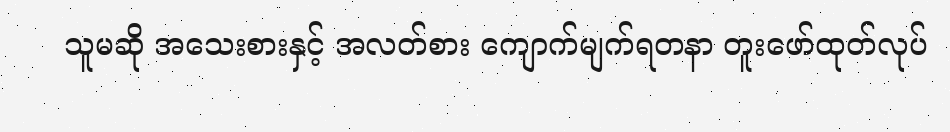သူမဆို အသေးစားနှင့် အလတ်စား ကျောက်မျက်ရတနာ တူးဖော်ထုတ်လုပ်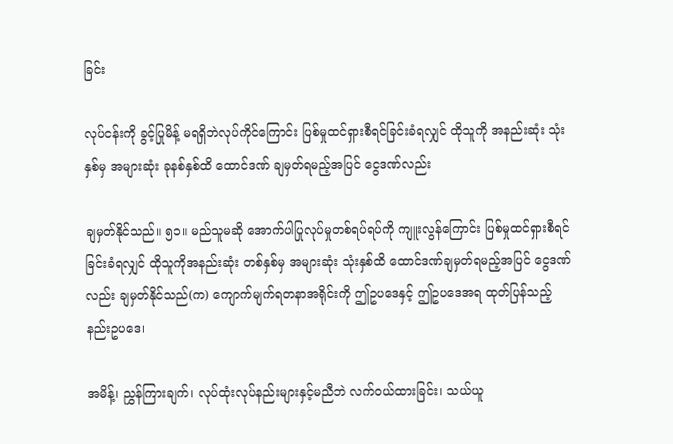ခြင်း

လုပ်ငန်းကို ခွင့်ပြုမိန့် မရရှိဘဲလုပ်ကိုင်ကြောင်း ပြစ်မှုထင်ရှားစီရင်ခြင်းခံရလျှင် ထိုသူကို အနည်းဆုံး သုံးနှစ်မှ အများဆုံး ခုနစ်နှစ်ထိ ထောင်ဒဏ် ချမှတ်ရမည့်အပြင် ငွေဒဏ်လည်း

ချမှတ်နိုင်သည်။ ၅၁။ မည်သူမဆို အောက်ပါပြုလုပ်မှုတစ်ရပ်ရပ်ကို ကျူးလွန်ကြောင်း ပြစ်မှုထင်ရှားစီရင်ခြင်းခံရလျှင် ထိုသူကိုအနည်းဆုံး တစ်နှစ်မှ အများဆုံး သုံးနှစ်ထိ ထောင်ဒဏ်ချမှတ်ရမည့်အပြင် ငွေဒဏ်လည်း ချမှတ်နိုင်သည်(က) ကျောက်မျက်ရတနာအရိုင်းကို ဤဥပဒေနှင့် ဤဥပဒေအရ ထုတ်ပြန်သည့် နည်းဥပဒေ၊

အမိန့်၊ ညွှန်ကြားချက်၊ လုပ်ထုံးလုပ်နည်းများနှင့်မညီဘဲ လက်ဝယ်ထားခြင်း၊ သယ်ယူ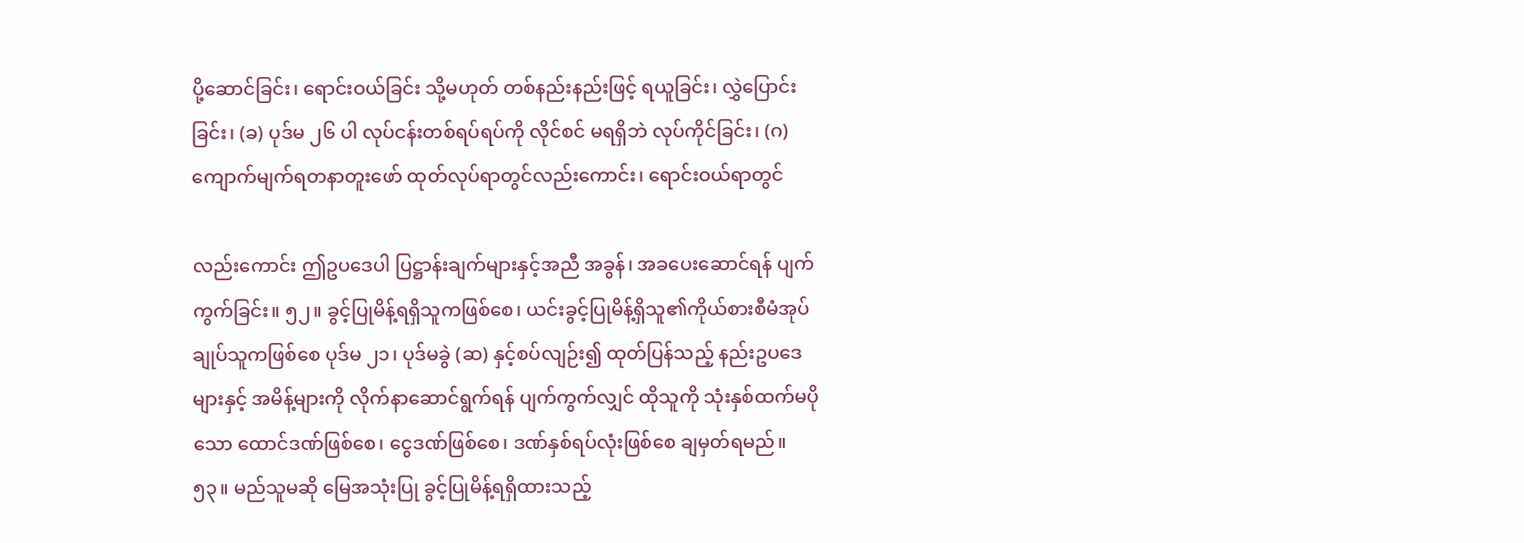ပို့ဆောင်ခြင်း၊ ရောင်းဝယ်ခြင်း သို့မဟုတ် တစ်နည်းနည်းဖြင့် ရယူခြင်း၊ လွှဲပြောင်းခြင်း၊ (ခ) ပုဒ်မ ၂၆ ပါ လုပ်ငန်းတစ်ရပ်ရပ်ကို လိုင်စင် မရရှိဘဲ လုပ်ကိုင်ခြင်း၊ (ဂ) ကျောက်မျက်ရတနာတူးဖော် ထုတ်လုပ်ရာတွင်လည်းကောင်း၊ ရောင်းဝယ်ရာတွင်

လည်းကောင်း ဤဥပဒေပါ ပြဋ္ဌာန်းချက်များနှင့်အညီ အခွန်၊ အခပေးဆောင်ရန် ပျက်ကွက်ခြင်း။ ၅၂။ ခွင့်ပြုမိန့်ရရှိသူကဖြစ်စေ၊ ယင်းခွင့်ပြုမိန့်ရှိသူ၏ကိုယ်စားစီမံအုပ်ချုပ်သူကဖြစ်စေ ပုဒ်မ ၂၁၊ ပုဒ်မခွဲ (ဆ) နှင့်စပ်လျဉ်း၍ ထုတ်ပြန်သည့် နည်းဥပဒေများနှင့် အမိန့်များကို လိုက်နာဆောင်ရွက်ရန် ပျက်ကွက်လျှင် ထိုသူကို သုံးနှစ်ထက်မပိုသော ထောင်ဒဏ်ဖြစ်စေ၊ ငွေဒဏ်ဖြစ်စေ၊ ဒဏ်နှစ်ရပ်လုံးဖြစ်စေ ချမှတ်ရမည်။ ၅၃။ မည်သူမဆို မြေအသုံးပြု ခွင့်ပြုမိန့်ရရှိထားသည့်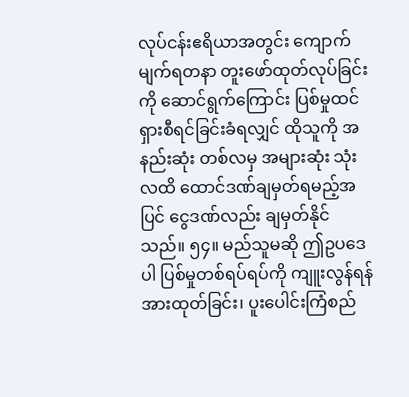လုပ်ငန်းဧရိယာအတွင်း ကျောက်မျက်ရတနာ တူးဖော်ထုတ်လုပ်ခြင်းကို ဆောင်ရွက်ကြောင်း ပြစ်မှုထင်ရှားစီရင်ခြင်းခံရလျှင် ထိုသူကို အနည်းဆုံး တစ်လမှ အများဆုံး သုံးလထိ ထောင်ဒဏ်ချမှတ်ရမည့်အပြင် ငွေဒဏ်လည်း ချမှတ်နိုင်သည်။ ၅၄။ မည်သူမဆို ဤဥပဒေပါ ပြစ်မှုတစ်ရပ်ရပ်ကို ကျူးလွန်ရန် အားထုတ်ခြင်း၊ ပူးပေါင်းကြံစည်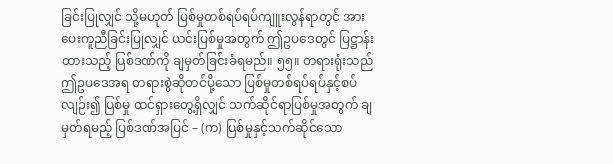ခြင်းပြုလျှင် သို့မဟုတ် ပြစ်မှုတစ်ရပ်ရပ်ကျူးလွန်ရာတွင် အားပေးကူညီခြင်းပြုလျှင် ယင်းပြစ်မှုအတွက် ဤဥပဒေတွင် ပြဋ္ဌာန်းထားသည့် ပြစ်ဒဏ်ကို ချမှတ်ခြင်းခံရမည်။ ၅၅။ တရားရုံးသည် ဤဥပဒေအရ တရားစွဲဆိုတင်ပို့သော ပြစ်မှုတစ်ရပ်ရပ်နှင့်စပ်လျဉ်း၍ ပြစ်မှု ထင်ရှားတွေ့ရှိလျှင် သက်ဆိုင်ရာပြစ်မှုအတွက် ချမှတ်ရမည့် ပြစ်ဒဏ်အပြင် – (က) ပြစ်မှုနှင့်သက်ဆိုင်သော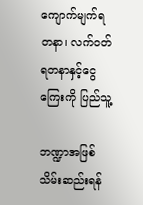ကျောက်မျက်ရတနာ၊ လက်ဝတ်ရတနာနှင့်ငွေကြေးကို ပြည်သူ့

ဘဏ္ဍာအဖြစ် သိမ်းဆည်းရန်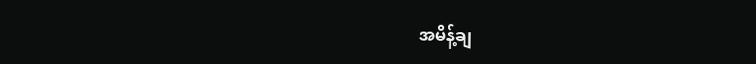အမိန့်ချ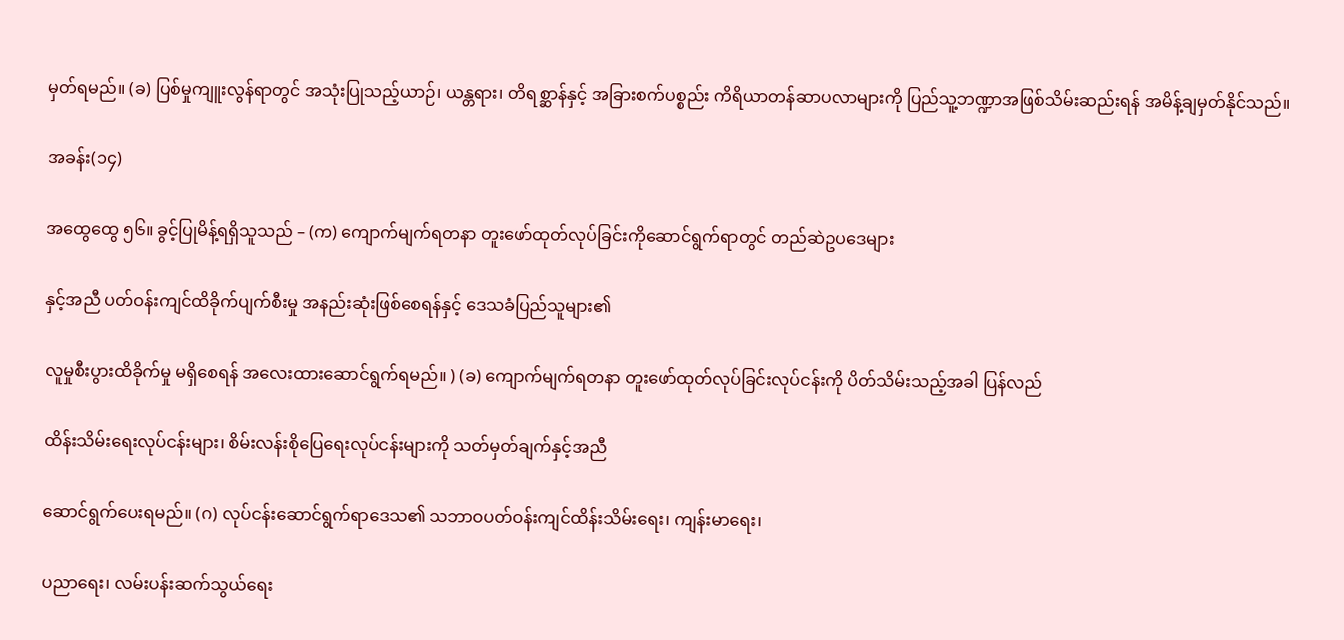မှတ်ရမည်။ (ခ) ပြစ်မှုကျူးလွန်ရာတွင် အသုံးပြုသည့်ယာဉ်၊ ယန္တရား၊ တိရစ္ဆာန်နှင့် အခြားစက်ပစ္စည်း ကိရိယာတန်ဆာပလာများကို ပြည်သူ့ဘဏ္ဍာအဖြစ်သိမ်းဆည်းရန် အမိန့်ချမှတ်နိုင်သည်။

အခန်း(၁၄)

အထွေထွေ ၅၆။ ခွင့်ပြုမိန့်ရရှိသူသည် – (က) ကျောက်မျက်ရတနာ တူးဖော်ထုတ်လုပ်ခြင်းကိုဆောင်ရွက်ရာတွင် တည်ဆဲဥပဒေများ

နှင့်အညီ ပတ်ဝန်းကျင်ထိခိုက်ပျက်စီးမှု အနည်းဆုံးဖြစ်စေရန်နှင့် ဒေသခံပြည်သူများ၏

လူမှုစီးပွားထိခိုက်မှု မရှိစေရန် အလေးထားဆောင်ရွက်ရမည်။ ) (ခ) ကျောက်မျက်ရတနာ တူးဖော်ထုတ်လုပ်ခြင်းလုပ်ငန်းကို ပိတ်သိမ်းသည့်အခါ ပြန်လည်

ထိန်းသိမ်းရေးလုပ်ငန်းများ၊ စိမ်းလန်းစိုပြေရေးလုပ်ငန်းများကို သတ်မှတ်ချက်နှင့်အညီ

ဆောင်ရွက်ပေးရမည်။ (ဂ) လုပ်ငန်းဆောင်ရွက်ရာဒေသ၏ သဘာဝပတ်ဝန်းကျင်ထိန်းသိမ်းရေး၊ ကျန်းမာရေး၊

ပညာရေး၊ လမ်းပန်းဆက်သွယ်ရေး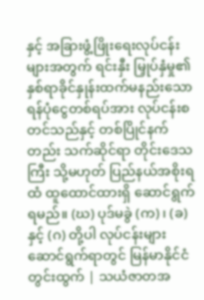နှင့် အခြားဖွံ့ဖြိုးရေးလုပ်ငန်းများအတွက် ရင်းနှီး မြှုပ်နှံမှု၏ နှစ်ရာခိုင်နှုန်းထက်မနည်းသော ရန်ပုံငွေတစ်ရပ်အား လုပ်ငန်းစတင်သည်နှင့် တစ်ပြိုင်နက်တည်း သက်ဆိုင်ရာ တိုင်းဒေသကြီး သို့မဟုတ် ပြည်နယ်အစိုးရထံ ထူထောင်ထားရှိ ဆောင်ရွက်ရမည်။ (ဃ) ပုဒ်မခွဲ (က)၊ (ခ) နှင့် (ဂ) တို့ပါ လုပ်ငန်းများဆောင်ရွက်ရာတွင် မြန်မာနိုင်ငံတွင်းထွက် | သယံဇာတအ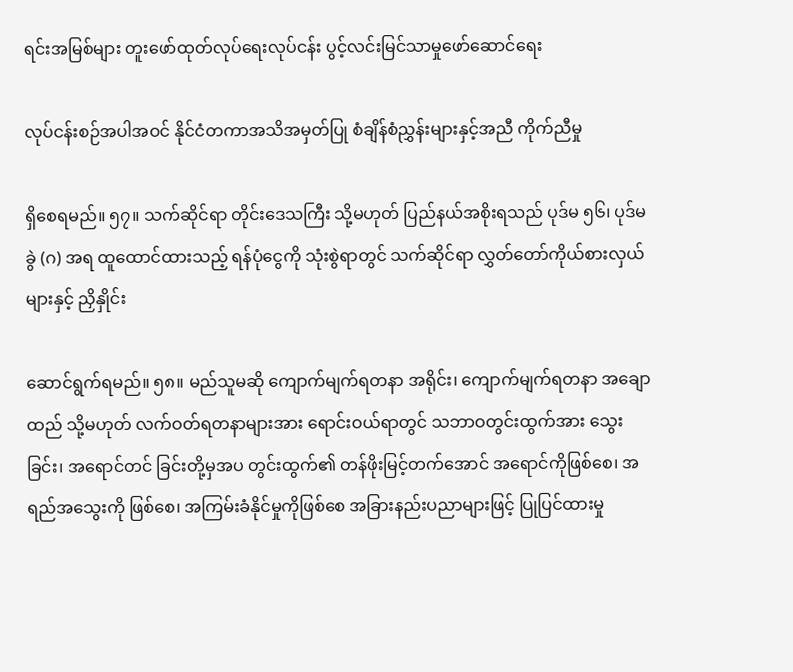ရင်းအမြစ်များ တူးဖော်ထုတ်လုပ်ရေးလုပ်ငန်း ပွင့်လင်းမြင်သာမှုဖော်ဆောင်ရေး

လုပ်ငန်းစဉ်အပါအဝင် နိုင်ငံတကာအသိအမှတ်ပြု စံချိန်စံညွှန်းများနှင့်အညီ ကိုက်ညီမှု

ရှိစေရမည်။ ၅၇။ သက်ဆိုင်ရာ တိုင်းဒေသကြီး သို့မဟုတ် ပြည်နယ်အစိုးရသည် ပုဒ်မ ၅၆၊ ပုဒ်မခွဲ (ဂ) အရ ထူထောင်ထားသည့် ရန်ပုံငွေကို သုံးစွဲရာတွင် သက်ဆိုင်ရာ လွှတ်တော်ကိုယ်စားလှယ်များနှင့် ညှိနှိုင်း

ဆောင်ရွက်ရမည်။ ၅၈။ မည်သူမဆို ကျောက်မျက်ရတနာ အရိုင်း၊ ကျောက်မျက်ရတနာ အချောထည် သို့မဟုတ် လက်ဝတ်ရတနာများအား ရောင်းဝယ်ရာတွင် သဘာဝတွင်းထွက်အား သွေးခြင်း၊ အရောင်တင် ခြင်းတို့မှအပ တွင်းထွက်၏ တန်ဖိုးမြင့်တက်အောင် အရောင်ကိုဖြစ်စေ၊ အရည်အသွေးကို ဖြစ်စေ၊ အကြမ်းခံနိုင်မှုကိုဖြစ်စေ အခြားနည်းပညာများဖြင့် ပြုပြင်ထားမှု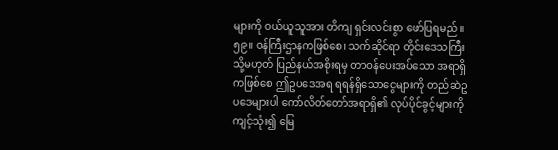များကို ဝယ်ယူသူအား တိကျ ရှင်းလင်းစွာ ဖော်ပြရမည်။ ၅၉။ ဝန်ကြီးဌာနကဖြစ်စေ၊ သက်ဆိုင်ရာ တိုင်းဒေသကြီး သို့မဟုတ် ပြည်နယ်အစိုးရမှ တာဝန်ပေးအပ်သော အရာရှိကဖြစ်စေ ဤဥပဒေအရ ရရန်ရှိသောငွေများကို တည်ဆဲဥပဒေများပါ ကော်လိတ်တော်အရာရှိ၏ လုပ်ပိုင်ခွင့်များကို ကျင့်သုံး၍ မြေ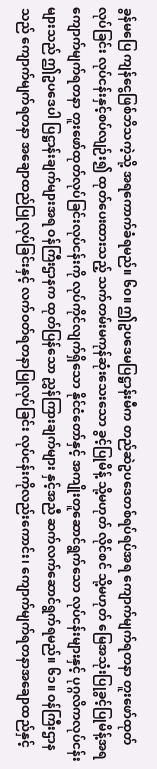ခွန်မပြေ ကျန်ငွေဖြစ်ဘိသကဲ့သို့ အရကောက်ခံရမည်။ ၆၀။ ဤဥပဒေမပြဋ္ဌာန်းမီက တည်ဆဲဥပဒေတစ်ရပ်ရပ်အရ ကျောက်မျက်ရတနာ တူးဖော်ထုတ်လုပ်ခြင်း လုပ်ငန်းနှင့်စပ်လျဉ်း၍ ထုတ်ပေးထားသည့် သက်တမ်းမကုန်ဆုံးသေးသော ခွင့်ပြုမိန့် သို့မဟုတ် လိုင်စင် သို့မဟုတ် မြေအသုံးပြုခွင့်ပြုမိန့်အရ ကျောက်မျက်ရတနာ တူးဖော်ထုတ်လုပ်ခြင်းလုပ်ငန်းကို လုပ်ကိုင်လျက်ရှိသော နိုင်ငံတော်နှင့် အကျိုးတူဆောင်ရွက်သော လုပ်ငန်းများနှင့် ပုဂ္ဂလိကလုပ်ငန်း များသည် ဤဥပဒေပါ ပြဋ္ဌာန်းချက်များအရ ဝန်ကြီးဌာနက ထုတ်ပြန်သော ညွှန်ကြားချက်များ နှင့်အညီ ဆက်လက်ဆောင်ရွက်ရမည်။ ၆၁။ ဝန်ကြီးဌာနသည် ကျောက်မျက်ရတနာ အချောထည်ပြုလုပ်ခြင်းနှင့် လက်ဝတ်ရတနာပြုလုပ်ခြင်း လုပ်ငန်းကိုလည်းကောင်း၊ ကျောက်မျက်ရတနာအချောထည်နှင့်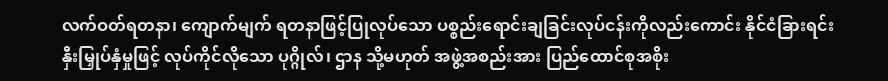လက်ဝတ်ရတနာ၊ ကျောက်မျက် ရတနာဖြင့်ပြုလုပ်သော ပစ္စည်းရောင်းချခြင်းလုပ်ငန်းကိုလည်းကောင်း နိုင်ငံခြားရင်းနှီးမြှုပ်နှံမှုဖြင့် လုပ်ကိုင်လိုသော ပုဂ္ဂိုလ်၊ ဌာန သို့မဟုတ် အဖွဲ့အစည်းအား ပြည်ထောင်စုအစိုး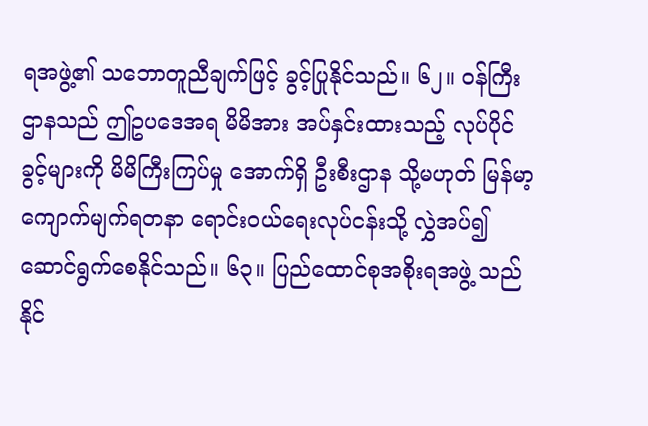ရအဖွဲ့၏ သဘောတူညီချက်ဖြင့် ခွင့်ပြုနိုင်သည်။ ၆၂။ ဝန်ကြီးဌာနသည် ဤဥပဒေအရ မိမိအား အပ်နှင်းထားသည့် လုပ်ပိုင်ခွင့်များကို မိမိကြီးကြပ်မှု အောက်ရှိ ဦးစီးဌာန သို့မဟုတ် မြန်မာ့ကျောက်မျက်ရတနာ ရောင်းဝယ်ရေးလုပ်ငန်းသို့ လွှဲအပ်၍ ဆောင်ရွက်စေနိုင်သည်။ ၆၃။ ပြည်ထောင်စုအစိုးရအဖွဲ့ သည် နိုင်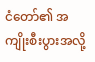ငံတော်၏ အကျိုးစီးပွားအလို့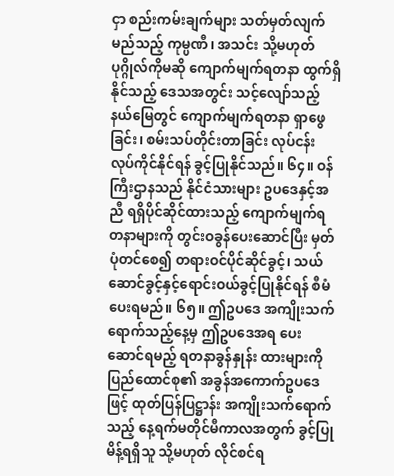ငှာ စည်းကမ်းချက်များ သတ်မှတ်လျက် မည်သည့် ကုမ္ပဏီ၊ အသင်း သို့မဟုတ် ပုဂ္ဂိုလ်ကိုမဆို ကျောက်မျက်ရတနာ ထွက်ရှိနိုင်သည့် ဒေသအတွင်း သင့်လျော်သည့်နယ်မြေတွင် ကျောက်မျက်ရတနာ ရှာဖွေခြင်း၊ စမ်းသပ်တိုင်းတာခြင်း လုပ်ငန်း လုပ်ကိုင်နိုင်ရန် ခွင့်ပြုနိုင်သည်။ ၆၄။ ဝန်ကြီးဌာနသည် နိုင်ငံသားများ ဥပဒေနှင့်အညီ ရရှိပိုင်ဆိုင်ထားသည့် ကျောက်မျက်ရတနာများကို တွင်းဝခွန်ပေးဆောင်ပြီး မှတ်ပုံတင်စေ၍ တရားဝင်ပိုင်ဆိုင်ခွင့်၊ သယ်ဆောင်ခွင့်နှင့်ရောင်းဝယ်ခွင့်ပြုနိုင်ရန် စီမံပေးရမည်။ ၆၅။ ဤဥပဒေ အကျိုးသက်ရောက်သည့်နေ့မှ ဤဥပဒေအရ ပေးဆောင်ရမည့် ရတနာခွန်နှုန်း ထားများကို ပြည်ထောင်စု၏ အခွန်အကောက်ဥပဒေဖြင့် ထုတ်ပြန်ပြဋ္ဌာန်း အကျိုးသက်ရောက်သည့် နေ့ရက်မတိုင်မီကာလအတွက် ခွင့်ပြုမိန့်ရရှိသူ သို့မဟုတ် လိုင်စင်ရ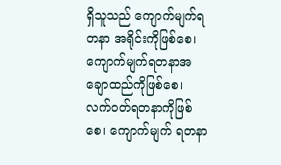ရှိသူသည် ကျောက်မျက်ရတနာ အရိုင်းကိုဖြစ်စေ၊ ကျောက်မျက်ရတနာအချောထည်ကိုဖြစ်စေ၊ လက်ဝတ်ရတနာကိုဖြစ်စေ၊ ကျောက်မျက် ရတနာ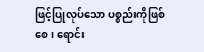ဖြင့်ပြုလုပ်သော ပစ္စည်းကိုဖြစ်စေ၊ ရောင်း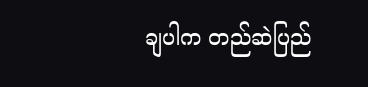ချပါက တည်ဆဲပြည်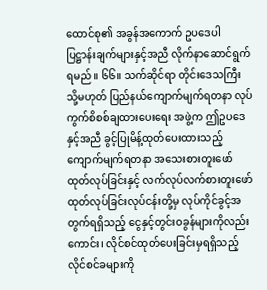ထောင်စု၏ အခွန်အကောက် ဥပဒေပါ ပြဋ္ဌာန်းချက်များနှင့်အညီ လိုက်နာဆောင်ရွက်ရမည်။ ၆၆။ သက်ဆိုင်ရာ တိုင်းဒေသကြီး သို့မဟုတ် ပြည်နယ်ကျောက်မျက်ရတနာ လုပ်ကွက်စိစစ်ချထားပေးရေး အဖွဲ့က ဤဥပဒေနှင့်အညီ ခွင့်ပြုမိန့်ထုတ်ပေးထားသည့် ကျောက်မျက်ရတနာ အသေးစားတူးဖော် ထုတ်လုပ်ခြင်းနှင့် လက်လုပ်လက်စားတူးဖော်ထုတ်လုပ်ခြင်းလုပ်ငန်းတို့မှ လုပ်ကိုင်ခွင့်အတွက်ရရှိသည့် ငွေနှင့်တွင်းဝခွန်များကိုလည်းကောင်း၊ လိုင်စင်ထုတ်ပေးခြင်းမှရရှိသည့် လိုင်စင်ခများကို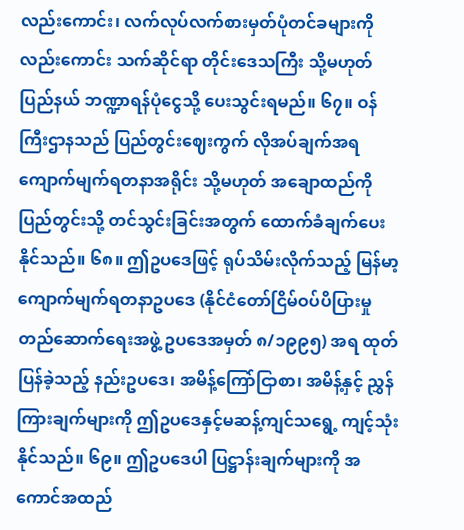လည်းကောင်း၊ လက်လုပ်လက်စားမှတ်ပုံတင်ခများကိုလည်းကောင်း သက်ဆိုင်ရာ တိုင်းဒေသကြီး သို့မဟုတ် ပြည်နယ် ဘဏ္ဍာရန်ပုံငွေသို့ ပေးသွင်းရမည်။ ၆၇။ ဝန်ကြီးဌာနသည် ပြည်တွင်းဈေးကွက် လိုအပ်ချက်အရ ကျောက်မျက်ရတနာအရိုင်း သို့မဟုတ် အချောထည်ကို ပြည်တွင်းသို့ တင်သွင်းခြင်းအတွက် ထောက်ခံချက်ပေးနိုင်သည်။ ၆၈။ ဤဥပဒေဖြင့် ရုပ်သိမ်းလိုက်သည့် မြန်မာ့ကျောက်မျက်ရတနာဥပဒေ (နိုင်ငံတော်ငြိမ်ဝပ်ပိပြားမှု တည်ဆောက်ရေးအဖွဲ့ ဥပဒေအမှတ် ၈/၁၉၉၅) အရ ထုတ်ပြန်ခဲ့သည့် နည်းဥပဒေ၊ အမိန့်ကြော်ငြာစာ၊ အမိန့်နှင့် ညွှန်ကြားချက်များကို ဤဥပဒေနှင့်မဆန့်ကျင်သရွေ့ ကျင့်သုံးနိုင်သည်။ ၆၉။ ဤဥပဒေပါ ပြဋ္ဌာန်းချက်များကို အကောင်အထည်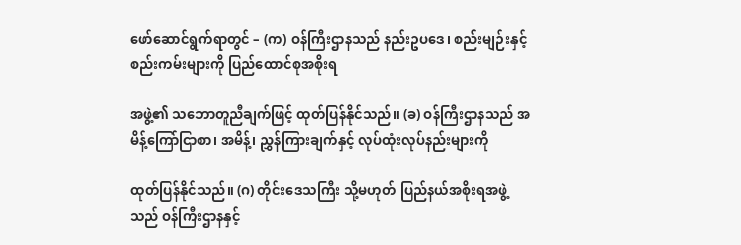ဖော်ဆောင်ရွက်ရာတွင် – (က) ဝန်ကြီးဌာနသည် နည်းဥပဒေ၊ စည်းမျဉ်းနှင့် စည်းကမ်းများကို ပြည်ထောင်စုအစိုးရ

အဖွဲ့၏ သဘောတူညီချက်ဖြင့် ထုတ်ပြန်နိုင်သည်။ (ခ) ဝန်ကြီးဌာနသည် အမိန့်ကြော်ငြာစာ၊ အမိန့်၊ ညွှန်ကြားချက်နှင့် လုပ်ထုံးလုပ်နည်းများကို

ထုတ်ပြန်နိုင်သည်။ (ဂ) တိုင်းဒေသကြီး သို့မဟုတ် ပြည်နယ်အစိုးရအဖွဲ့ သည် ဝန်ကြီးဌာနနှင့်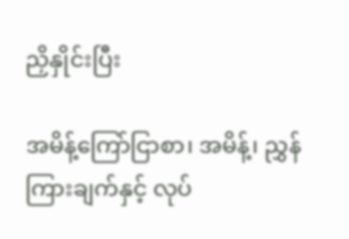ညှိနှိုင်းပြီး

အမိန့်ကြော်ငြာစာ၊ အမိန့်၊ ညွှန်ကြားချက်နှင့် လုပ်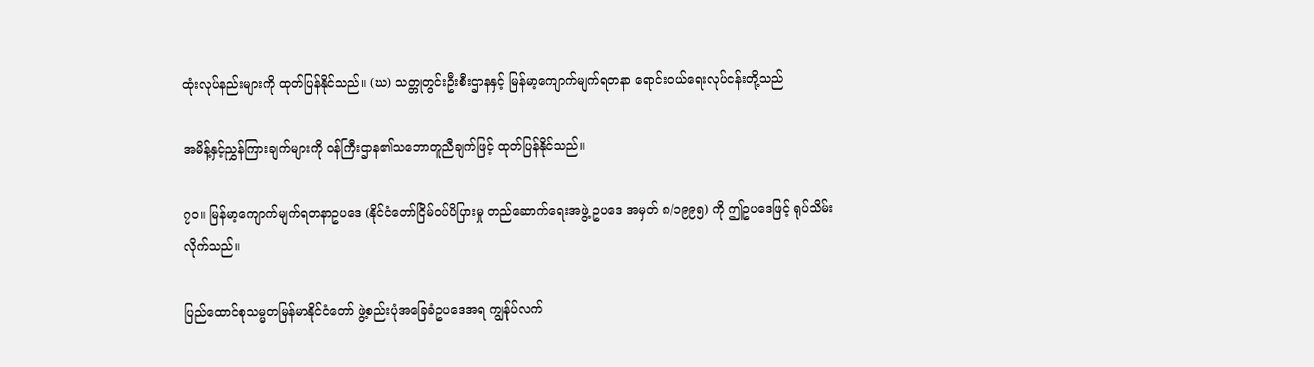ထုံးလုပ်နည်းများကို ထုတ်ပြန်နိုင်သည်။ (ဃ) သတ္တုတွင်းဦးစီးဌာနနှင့် မြန်မာ့ကျောက်မျက်ရတနာ ရောင်းဝယ်ရေးလုပ်ငန်းတို့သည်

အမိန့်နှင့်ညွှန်ကြားချက်များကို ဝန်ကြီးဌာန၏သဘောတူညီချက်ဖြင့် ထုတ်ပြန်နိုင်သည်။

၇၀။ မြန်မာ့ကျောက်မျက်ရတနာဥပဒေ (နိုင်ငံတော်ငြိမ်ဝပ်ပိပြားမှု တည်ဆောက်ရေးအဖွဲ့ ဥပဒေ အမှတ် ၈/၁၉၉၅) ကို ဤဥပဒေဖြင့် ရုပ်သိမ်းလိုက်သည်။

ပြည်ထောင်စုသမ္မတမြန်မာနိုင်ငံတော် ဖွဲ့စည်းပုံအခြေခံဥပဒေအရ ကျွန်ုပ်လက်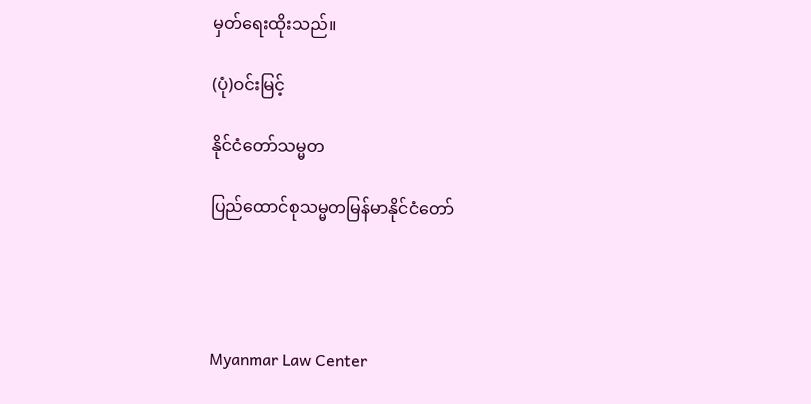မှတ်ရေးထိုးသည်။

(ပုံ)ဝင်းမြင့်

နိုင်ငံတော်သမ္မတ

ပြည်ထောင်စုသမ္မတမြန်မာနိုင်ငံတော်




Myanmar Law Center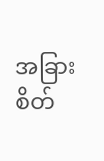အခြားစိတ်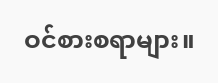ဝင်စားစရာများ။